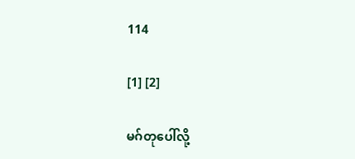114

[1] [2]

မဂ်တုပေါ်လို့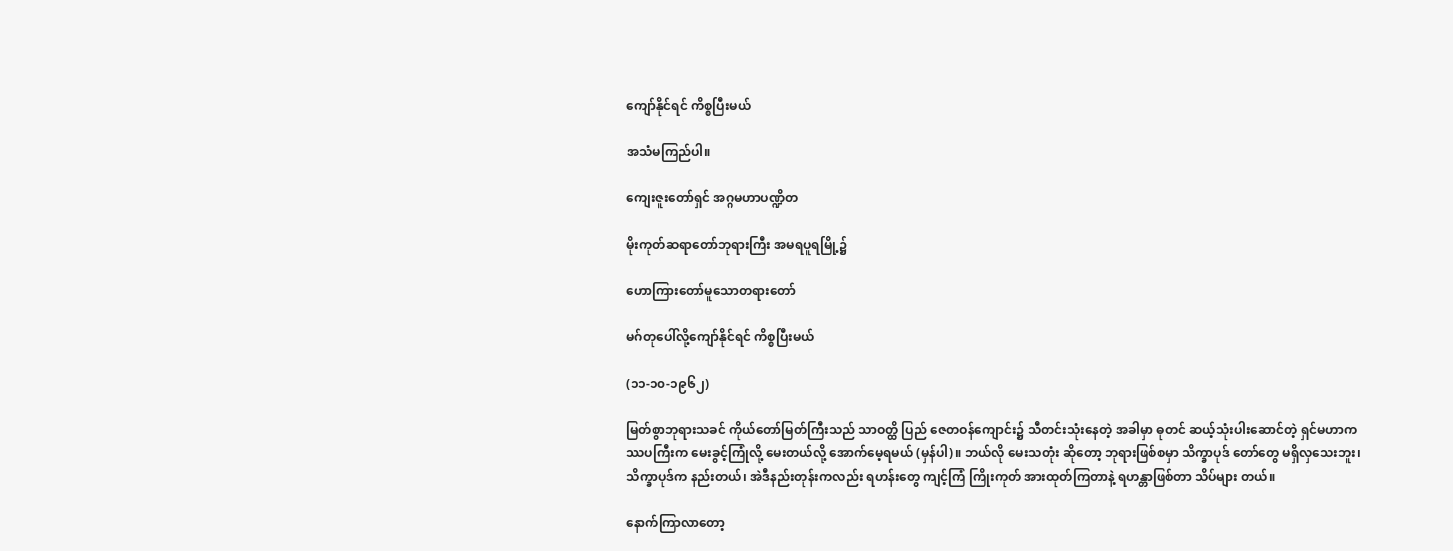ကျော်နိုင်ရင် ကိစ္စပြီးမယ်

အသံမကြည်ပါ။

ကျေးဇူးတော်ရှင် အဂ္ဂမဟာပဏ္ဍိတ

မိုးကုတ်ဆရာတော်ဘုရားကြီး အမရပူရမြို့၌

ဟောကြားတော်မူသောတရားတော်

မဂ်တုပေါ်လို့ကျော်နိုင်ရင် ကိစ္စပြီးမယ်

(၁၁-၁၀-၁၉၆၂)

မြတ်စွာဘုရားသခင် ကိုယ်တော်မြတ်ကြီးသည် သာဝတ္ထိ ပြည် ဇေတဝန်ကျောင်း၌ သီတင်းသုံးနေတဲ့ အခါမှာ ဓုတင် ဆယ့်သုံးပါးဆောင်တဲ့ ရှင်မဟာကဿပကြီးက မေးခွင့်ကြုံလို့ မေးတယ်လို့ အောက်မေ့ရမယ် (မှန်ပါ)။ ဘယ်လို မေးသတုံး ဆိုတော့ ဘုရားဖြစ်စမှာ သိက္ခာပုဒ် တော်တွေ မရှိလှသေးဘူး၊ သိက္ခာပုဒ်က နည်းတယ်၊ အဲဒီနည်းတုန်းကလည်း ရဟန်းတွေ ကျင့်ကြံ ကြိုးကုတ် အားထုတ်ကြတာနဲ့ ရဟန္တာဖြစ်တာ သိပ်များ တယ်။

နောက်ကြာလာတော့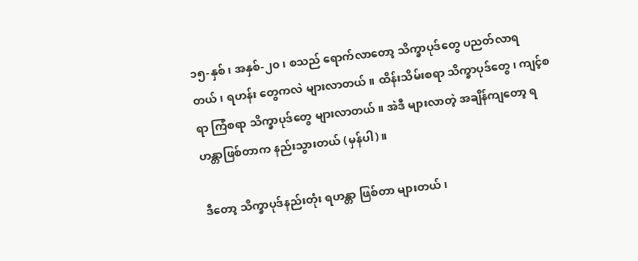၁၅-နှစ်၊ အနှစ်-၂၀၊ စသည် ရောက်လာတော့ သိက္ခာပုဒ်တွေ ပညတ်လာရတယ်၊ ရဟန်း တွေကလဲ များလာတယ်။ ထိန်းသိမ်းစရာ သိက္ခာပုဒ်တွေ၊ ကျင့်စရာ ကြံစရာ သိက္ခာပုဒ်တွေ များလာတယ်။ အဲဒီ များလာတဲ့ အချိန်ကျတော့ ရဟန္တာဖြစ်တာက နည်းသွားတယ် (မှန်ပါ)။

ဒီတော့ သိက္ခာပုဒ်နည်းတုံး ရဟန္တာ ဖြစ်တာ များတယ်၊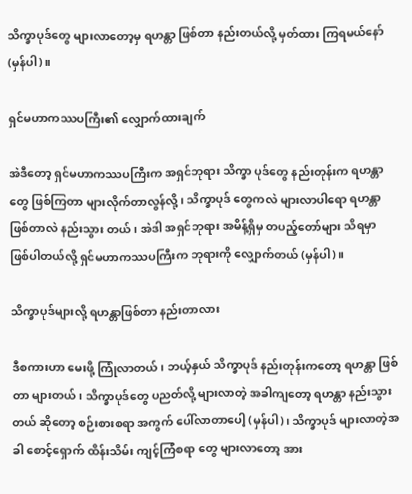သိက္ခာပုဒ်တွေ များလာတော့မှ ရဟန္တာ ဖြစ်တာ နည်းတယ်လို့ မှတ်ထား ကြရမယ်နော် (မှန်ပါ)။

ရှင်မဟာကဿပကြီး၏ လျှောက်ထားချက်

အဲဒီတော့ ရှင်မဟာကဿပကြီးက အရှင်ဘုရား သိက္ခာ ပုဒ်တွေ နည်းတုန်းက ရဟန္တာတွေ ဖြစ်ကြတာ များလိုက်တာလွန်လို့၊ သိက္ခာပုဒ် တွေကလဲ များလာပါရော ရဟန္တာဖြစ်တာလဲ နည်းသွား တယ်၊ အဲဒါ အရှင်ဘုရား အမိန့်ရှိမှ တပည့်တော်များ သိရမှာ ဖြစ်ပါတယ်လို့ ရှင်မဟာကဿပကြီးက ဘုရားကို လျှောက်တယ် (မှန်ပါ)။

သိက္ခာပုဒ်များလို့ ရဟန္တာဖြစ်တာ နည်းတာလား

ဒီစကားဟာ မေးဖို့ ကြုံလာတယ်၊ ဘယ့်နှယ် သိက္ခာပုဒ် နည်းတုန်းကတော့ ရဟန္တာ ဖြစ်တာ များတယ်၊ သိက္ခာပုဒ်တွေ ပညတ်လို့ များလာတဲ့ အခါကျတော့ ရဟန္တာ နည်းသွားတယ် ဆိုတော့ စဉ်းစားစရာ အကွက် ပေါ်လာတာပေါ့ (မှန်ပါ)၊ သိက္ခာပုဒ် များလာတဲ့အခါ စောင့်ရှောက် ထိန်းသိမ်း ကျင့်ကြံစရာ တွေ များလာတော့ အား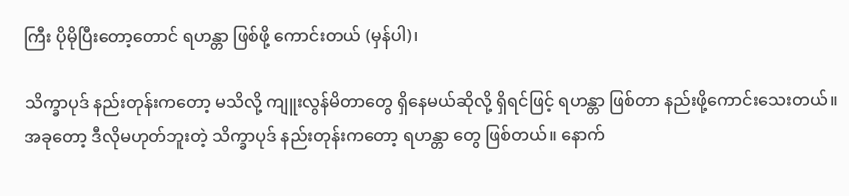ကြီး ပိုမိုပြီးတော့တောင် ရဟန္တာ ဖြစ်ဖို့ ကောင်းတယ် (မှန်ပါ)၊

သိက္ခာပုဒ် နည်းတုန်းကတော့ မသိလို့ ကျူးလွန်မိတာတွေ ရှိနေမယ်ဆိုလို့ ရှိရင်ဖြင့် ရဟန္တာ ဖြစ်တာ နည်းဖို့ကောင်းသေးတယ်။ အခုတော့ ဒီလိုမဟုတ်ဘူးတဲ့ သိက္ခာပုဒ် နည်းတုန်းကတော့ ရဟန္တာ တွေ ဖြစ်တယ်။ နောက်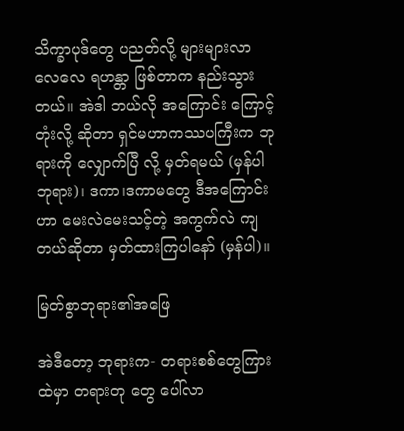သိက္ခာပုဒ်တွေ ပညတ်လို့ များများလာ လေလေ ရဟန္တာ ဖြစ်တာက နည်းသွား တယ်။ အဲဒါ ဘယ်လို အကြောင်း ကြောင့်တုံးလို့ ဆိုတာ ရှင်မဟာကဿပကြီးက ဘုရားကို လျှောက်ပြီ လို့ မှတ်ရမယ် (မှန်ပါဘုရား)၊ ဒကာ၊ဒကာမတွေ ဒီအကြောင်းဟာ မေးလဲမေးသင့်တဲ့ အကွက်လဲ ကျတယ်ဆိုတာ မှတ်ထားကြပါနော် (မှန်ပါ)။

မြတ်စွာဘုရား၏အဖြေ

အဲဒီတော့ ဘုရားက- တရားစစ်တွေကြားထဲမှာ တရားတု တွေ ပေါ်လာ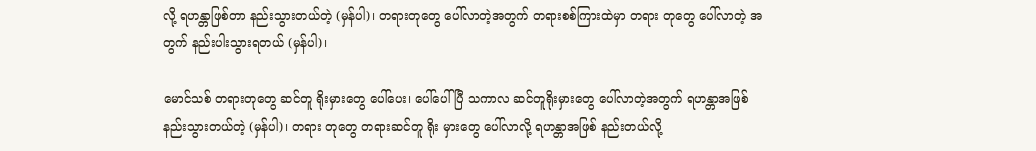လို့ ရဟန္တာဖြစ်တာ နည်းသွားတယ်တဲ့ (မှန်ပါ)၊ တရားတုတွေ ပေါ်လာတဲ့အတွက် တရားစစ်ကြားထဲမှာ တရား တုတွေ ပေါ်လာတဲ့ အတွက် နည်းပါးသွားရတယ် (မှန်ပါ)၊

မောင်သစ် တရားတုတွေ ဆင်တူ ရိုးမှားတွေ ပေါ်ပေး၊ ပေါ်ပေါ်ပြီ သကာလ ဆင်တူရိုးမှားတွေ ပေါ်လာတဲ့အတွက် ရဟန္တာအဖြစ် နည်းသွားတယ်တဲ့ (မှန်ပါ)၊ တရား တုတွေ တရားဆင်တူ ရိုး မှားတွေ ပေါ်လာလို့ ရဟန္တာအဖြစ် နည်းတယ်လို့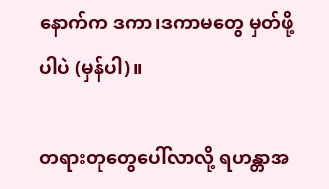နောက်က ဒကာ၊ဒကာမတွေ မှတ်ဖို့ပါပဲ (မှန်ပါ)။

တရားတုတွေပေါ်လာလို့ ရဟန္တာအ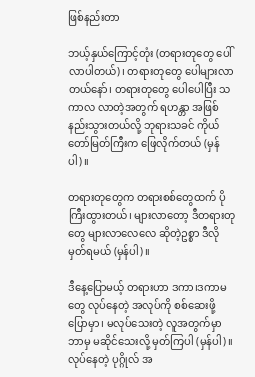ဖြစ်နည်းတာ

ဘယ့်နှယ်ကြောင့်တုံး (တရားတုတွေ ပေါ်လာပါတယ်)၊ တရားတုတွေ ပေါများလာတယ်နော်၊ တရားတုတွေ ပေါပေါပြီး သကာလ လာတဲ့အတွက် ရဟန္တာ အဖြစ် နည်းသွားတယ်လို့ ဘုရားသခင် ကိုယ်တော်မြတ်ကြီးက ဖြေလိုက်တယ် (မှန်ပါ)။

တရားတုတွေက တရားစစ်တွေထက် ပိုကြီးထွားတယ်၊ များလာတော့ ဒီတရားတုတွေ များလာလေလေ ဆိုတဲ့ဥစ္စာ ဒီလိုမှတ်ရမယ် (မှန်ပါ)။

ဒီနေ့ပြောမယ့် တရားဟာ ဒကာ၊ဒကာမတွေ လုပ်နေတဲ့ အလုပ်ကို စစ်ဆေးဖို့ ပြောမှာ၊ မလုပ်သေးတဲ့ လူအတွက်မှာ ဘာမှ မဆိုင်သေးလို့ မှတ်ကြပါ (မှန်ပါ)။ လုပ်နေတဲ့ ပုဂ္ဂိုလ် အ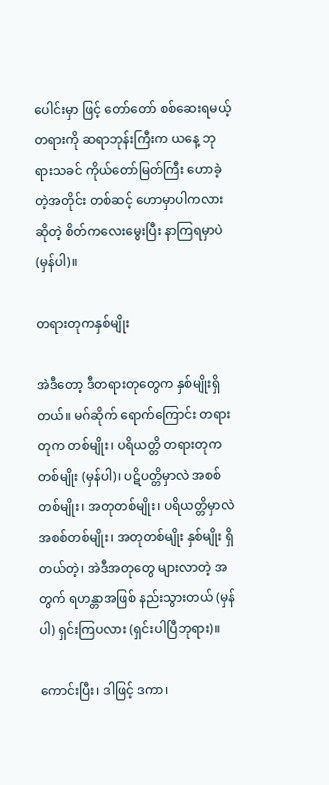ပေါင်းမှာ ဖြင့် တော်တော် စစ်ဆေးရမယ့် တရားကို ဆရာဘုန်းကြီးက ယနေ့ ဘုရားသခင် ကိုယ်တော်မြတ်ကြီး ဟောခဲ့တဲ့အတိုင်း တစ်ဆင့် ဟောမှာပါကလား ဆိုတဲ့ စိတ်ကလေးမွေးပြီး နာကြရမှာပဲ (မှန်ပါ)။

တရားတုကနှစ်မျိုး

အဲဒီတော့ ဒီတရားတုတွေက နှစ်မျိုးရှိတယ်။ မဂ်ဆိုက် ရောက်ကြောင်း တရားတုက တစ်မျိုး၊ ပရိယတ္တိ တရားတုက တစ်မျိုး (မှန်ပါ)၊ ပဋိပတ္တိမှာလဲ အစစ်တစ်မျိုး၊ အတုတစ်မျိုး၊ ပရိယတ္တိမှာလဲ အစစ်တစ်မျိုး၊ အတုတစ်မျိုး နှစ်မျိုး ရှိတယ်တဲ့၊ အဲဒီအတုတွေ များလာတဲ့ အတွက် ရဟန္တာအဖြစ် နည်းသွားတယ် (မှန်ပါ) ရှင်းကြပလား (ရှင်းပါပြီဘုရား)။

ကောင်းပြီး၊ ဒါဖြင့် ဒကာ၊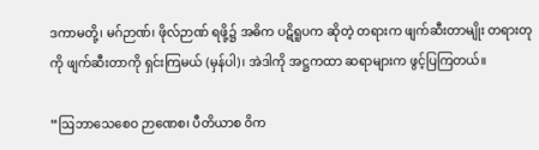ဒကာမတို့၊ မဂ်ဉာဏ်၊ ဖိုလ်ဉာဏ် ရဖို့၌ အဓိက ပဋိရူပက ဆိုတဲ့ တရားက ဖျက်ဆီးတာမျိုး တရားတုကို ဖျက်ဆီးတာကို ရှင်းကြမယ် (မှန်ပါ)၊ အဲဒါကို အဋ္ဌကထာ ဆရာများက ဖွင့်ပြကြတယ်။

“ဩဘာသေစေဝ ဉာဏေစ၊ ပီတိယာစ ဝိက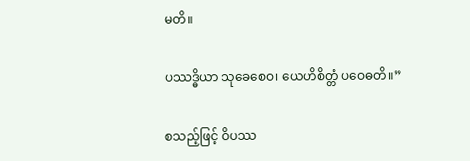မတိ။

ပဿဒ္ဓိယာ သုခေစေဝ၊ ယေဟိစိတ္တံ ပဝေဓတိ။”

စသည့်ဖြင့် ဝိပဿ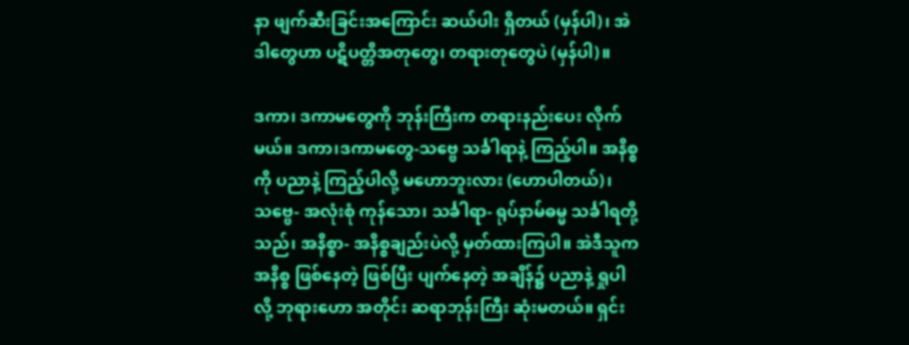နာ ဖျက်ဆီးခြင်းအကြောင်း ဆယ်ပါး ရှိတယ် (မှန်ပါ)၊ အဲဒါတွေဟာ ပဋိပတ္တိအတုတွေ၊ တရားတုတွေပဲ (မှန်ပါ)။

ဒကာ၊ ဒကာမတွေကို ဘုန်းကြီးက တရားနည်းပေး လိုက် မယ်။ ဒကာ၊ဒကာမတွေ-သဗ္ဗေ သင်္ခါရာနဲ့ ကြည့်ပါ။ အနိစ္စကို ပညာနဲ့ ကြည့်ပါလို့ မဟောဘူးလား (ဟောပါတယ်)၊ သဗ္ဗေ- အလုံးစုံ ကုန်သော၊ သင်္ခါရာ- ရုပ်နာမ်ဓမ္မ သင်္ခါရတို့သည်၊ အနိစ္စာ- အနိစ္စချည်းပဲလို့ မှတ်ထားကြပါ။ အဲဒီသူက အနိစ္စ ဖြစ်နေတဲ့ ဖြစ်ပြီး ပျက်နေတဲ့ အချိန်၌ ပညာနဲ့ ရှုပါလို့ ဘုရားဟော အတိုင်း ဆရာဘုန်းကြီး ဆုံးမတယ်။ ရှင်း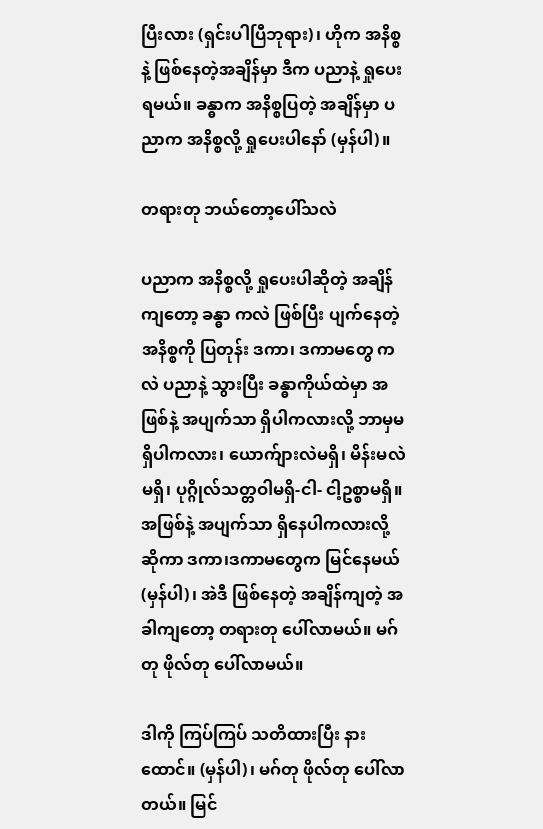ပြီးလား (ရှင်းပါပြီဘုရား)၊ ဟိုက အနိစ္စနဲ့ ဖြစ်နေတဲ့အချိန်မှာ ဒီက ပညာနဲ့ ရှုပေးရမယ်။ ခန္ဓာက အနိစ္စပြတဲ့ အချိန်မှာ ပညာက အနိစ္စလို့ ရှုပေးပါနော် (မှန်ပါ)။

တရားတု ဘယ်တော့ပေါ်သလဲ

ပညာက အနိစ္စလို့ ရှုပေးပါဆိုတဲ့ အချိန်ကျတော့ ခန္ဓာ ကလဲ ဖြစ်ပြီး ပျက်နေတဲ့ အနိစ္စကို ပြတုန်း ဒကာ၊ ဒကာမတွေ ကလဲ ပညာနဲ့ သွားပြီး ခန္ဓာကိုယ်ထဲမှာ အဖြစ်နဲ့ အပျက်သာ ရှိပါကလားလို့ ဘာမှမရှိပါကလား၊ ယောက်ျားလဲမရှိ၊ မိန်းမလဲမရှိ၊ ပုဂ္ဂိုလ်သတ္တဝါမရှိ-ငါ- ငါ့ဥစ္စာမရှိ။ အဖြစ်နဲ့ အပျက်သာ ရှိနေပါကလားလို့ ဆိုကာ ဒကာ၊ဒကာမတွေက မြင်နေမယ် (မှန်ပါ)၊ အဲဒီ ဖြစ်နေတဲ့ အချိန်ကျတဲ့ အခါကျတော့ တရားတု ပေါ်လာမယ်။ မဂ်တု ဖိုလ်တု ပေါ်လာမယ်။

ဒါကို ကြပ်ကြပ် သတိထားပြီး နားထောင်။ (မှန်ပါ)၊ မဂ်တု ဖိုလ်တု ပေါ်လာတယ်။ မြင်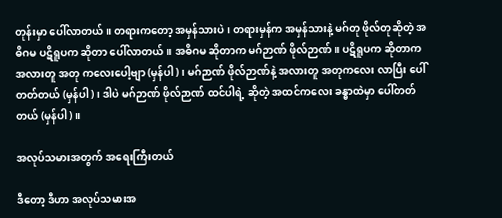တုန်းမှာ ပေါ်လာတယ်။ တရားကတော့ အမှန်သားပဲ၊ တရားမှန်က အမှန်သားနဲ့ မဂ်တု ဖိုလ်တုဆိုတဲ့ အဓိဂမ ပဋိရူပက ဆိုတာ ပေါ်လာတယ်။ အဓိဂမ ဆိုတာက မဂ်ဉာဏ် ဖိုလ်ဉာဏ်။ ပဋိရူပက ဆိုတာက အလားတူ အတု ကလေးပေါ့ဗျာ (မှန်ပါ)၊ မဂ်ဉာဏ် ဖိုလ်ဉာဏ်နဲ့ အလားတူ အတုကလေး လာပြီး ပေါ်တတ်တယ် (မှန်ပါ)၊ ဒါပဲ မဂ်ဉာဏ် ဖိုလ်ဉာဏ် ထင်ပါရဲ့ ဆိုတဲ့ အထင်ကလေး ခန္ဓာထဲမှာ ပေါ်တတ် တယ် (မှန်ပါ)။

အလုပ်သမားအတွက် အရေးကြီးတယ်

ဒီတော့ ဒီဟာ အလုပ်သမားအ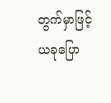တွက်မှာဖြင့် ယခုပြော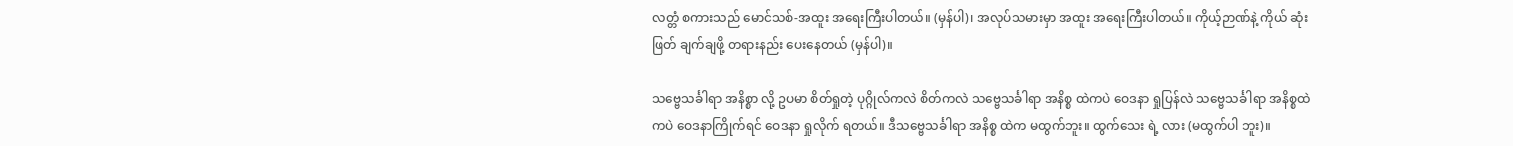လတ္တံ စကားသည် မောင်သစ်-အထူး အရေးကြီးပါတယ်။ (မှန်ပါ)၊ အလုပ်သမားမှာ အထူး အရေးကြီးပါတယ်။ ကိုယ့်ဉာဏ်နဲ့ ကိုယ် ဆုံးဖြတ် ချက်ချဖို့ တရားနည်း ပေးနေတယ် (မှန်ပါ)။

သဗ္ဗေသင်္ခါရာ အနိစ္စာ လို့ ဥပမာ စိတ်ရှုတဲ့ ပုဂ္ဂိုလ်ကလဲ စိတ်ကလဲ သဗ္ဗေသင်္ခါရာ အနိစ္စ ထဲကပဲ ဝေဒနာ ရှုပြန်လဲ သဗ္ဗေသင်္ခါရာ အနိစ္စထဲကပဲ ဝေဒနာကြိုက်ရင် ဝေဒနာ ရှုလိုက် ရတယ်။ ဒီသဗ္ဗေသင်္ခါရာ အနိစ္စ ထဲက မထွက်ဘူး။ ထွက်သေး ရဲ့ လား (မထွက်ပါ ဘူး)။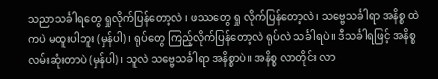သညာသင်္ခါရတွေ ရှုလိုက်ပြန်တော့လဲ ၊ ဖဿတွေ ရှု လိုက်ပြန်တော့လဲ၊ သဗ္ဗေသင်္ခါရာ အနိစ္စ ထဲကပဲ မထူးပါဘူး (မှန်ပါ)၊ ရုပ်တွေ ကြည့်လိုက်ပြန်တော့လဲ ရုပ်လဲ သင်္ခါရပဲ။ ဒီသင်္ခါရဖြင့် အနိစ္စ လမ်းဆုံးတာပဲ (မှန်ပါ)၊ သူလဲ သဗ္ဗေသင်္ခါရာ အနိစ္စာပဲ။ အနိစ္စ လာတိုင်း လာ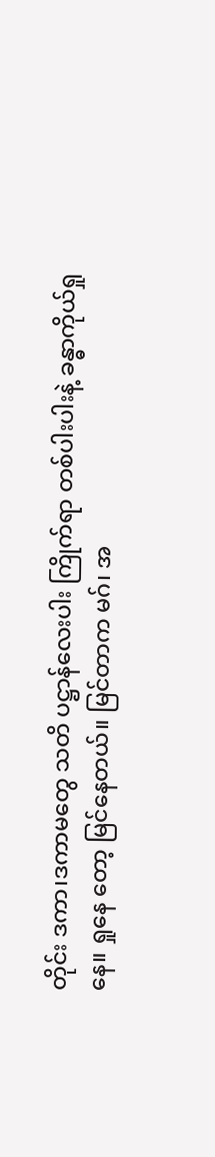တိုင်း ဒကာ၊ဒကာမတွေ သတိ ပဋ္ဌာန်လေးပါး ကြိုက်ရာ တစ်ပါးပါးနဲ့ ခန္ဓာကိုယ်ရှုနေ။ ရှုနေ တော့ မြင်နေတယ်။ မြင်တာက မဂ်၊ အ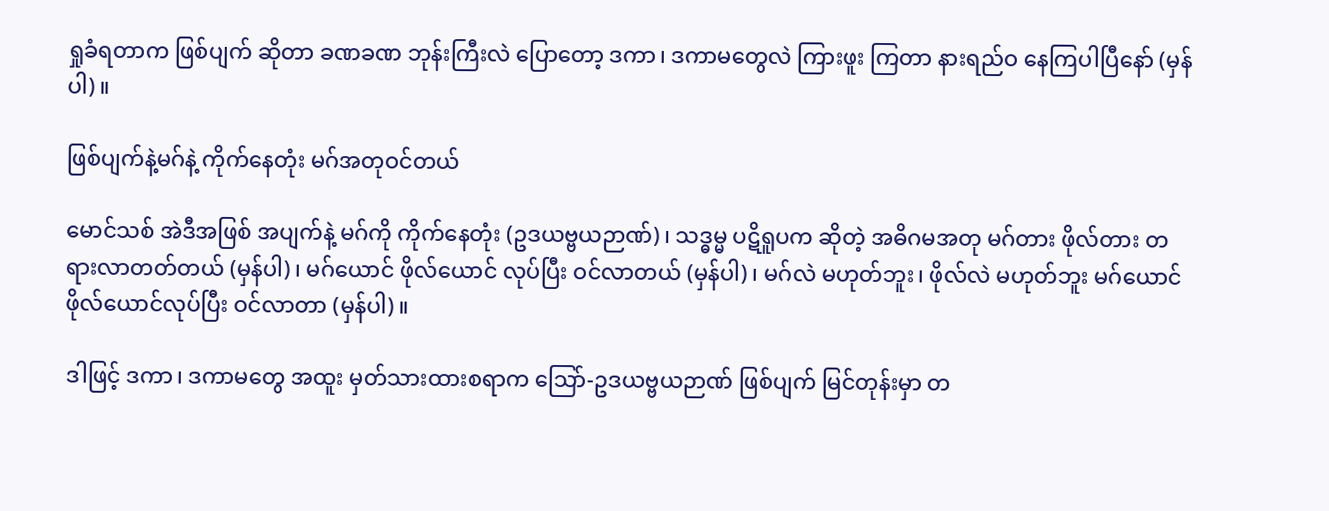ရှုခံရတာက ဖြစ်ပျက် ဆိုတာ ခဏခဏ ဘုန်းကြီးလဲ ပြောတော့ ဒကာ၊ ဒကာမတွေလဲ ကြားဖူး ကြတာ နားရည်ဝ နေကြပါပြီနော် (မှန်ပါ)။

ဖြစ်ပျက်နဲ့မဂ်နဲ့ ကိုက်နေတုံး မဂ်အတုဝင်တယ်

မောင်သစ် အဲဒီအဖြစ် အပျက်နဲ့ မဂ်ကို ကိုက်နေတုံး (ဥဒယဗ္ဗယဉာဏ်)၊ သဒ္ဓမ္မ ပဋိရူပက ဆိုတဲ့ အဓိဂမအတု မဂ်တား ဖိုလ်တား တရားလာတတ်တယ် (မှန်ပါ)၊ မဂ်ယောင် ဖိုလ်ယောင် လုပ်ပြီး ဝင်လာတယ် (မှန်ပါ)၊ မဂ်လဲ မဟုတ်ဘူး၊ ဖိုလ်လဲ မဟုတ်ဘူး မဂ်ယောင် ဖိုလ်ယောင်လုပ်ပြီး ဝင်လာတာ (မှန်ပါ)။

ဒါဖြင့် ဒကာ၊ ဒကာမတွေ အထူး မှတ်သားထားစရာက သြော်-ဥဒယဗ္ဗယဉာဏ် ဖြစ်ပျက် မြင်တုန်းမှာ တ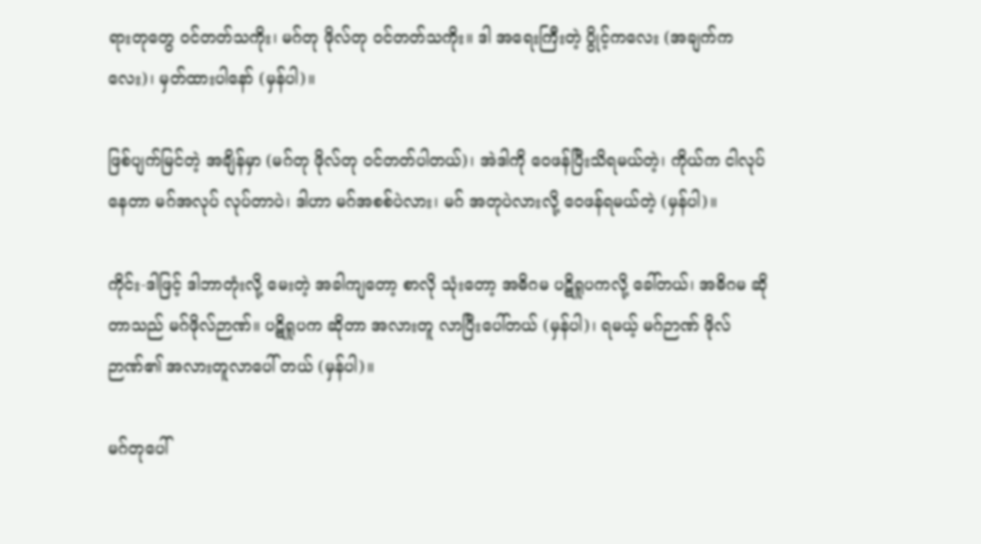ရားတုတွေ ဝင်တတ်သကိုး၊ မဂ်တု ဖိုလ်တု ဝင်တတ်သကိုး။ ဒါ အရေးကြီးတဲ့ ပွိုင့်ကလေး (အချက်ကလေး)၊ မှတ်ထားပါနော် (မှန်ပါ)။

ဖြစ်ပျက်မြင်တဲ့ အချိန်မှာ (မဂ်တု ဖိုလ်တု ဝင်တတ်ပါတယ်)၊ အဲဒါကို ဝေဖန်ပြီးသိရမယ်တဲ့၊ ကိုယ်က ငါလုပ်နေတာ မဂ်အလုပ် လုပ်တာပဲ၊ ဒါဟာ မဂ်အစစ်ပဲလား၊ မဂ် အတုပဲလားလို့ ဝေဖန်ရမယ်တဲ့ (မှန်ပါ)။

ကိုင်း-ဒါဖြင့် ဒါဘာတုံးလို့ မေးတဲ့ အခါကျတော့ စာလို သုံးတော့ အဓိဂမ ပဋိရူပကလို့ ခေါ်တယ်၊ အဓိဂမ ဆိုတာသည် မဂ်ဖိုလ်ဉာဏ်။ ပဋိရူပက ဆိုတာ အလားတူ လာပြီးပေါ်တယ် (မှန်ပါ)၊ ရမယ့် မဂ်ဉာဏ် ဖိုလ်ဉာဏ်၏ အလားတူလာပေါ် တယ် (မှန်ပါ)။

မဂ်တုပေါ်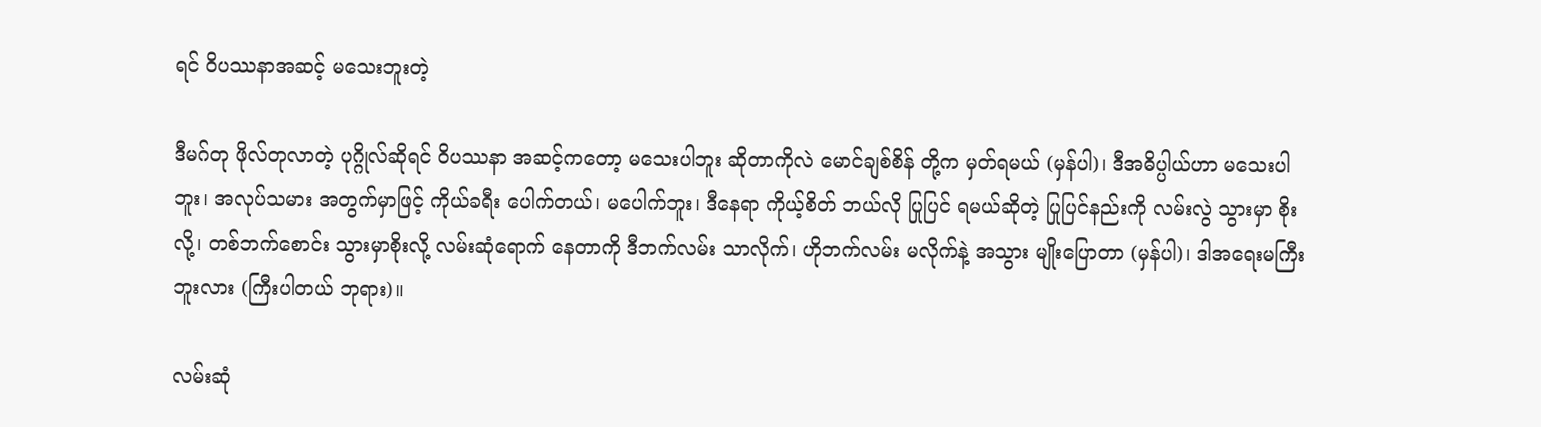ရင် ဝိပဿနာအဆင့် မသေးဘူးတဲ့

ဒီမဂ်တု ဖိုလ်တုလာတဲ့ ပုဂ္ဂိုလ်ဆိုရင် ဝိပဿနာ အဆင့်ကတော့ မသေးပါဘူး ဆိုတာကိုလဲ မောင်ချစ်စိန် တို့က မှတ်ရမယ် (မှန်ပါ)၊ ဒီအဓိပ္ပါယ်ဟာ မသေးပါဘူး၊ အလုပ်သမား အတွက်မှာဖြင့် ကိုယ်ခရီး ပေါက်တယ်၊ မပေါက်ဘူး၊ ဒီနေရာ ကိုယ့်စိတ် ဘယ်လို ပြုပြင် ရမယ်ဆိုတဲ့ ပြုပြင်နည်းကို လမ်းလွဲ သွားမှာ စိုးလို့၊ တစ်ဘက်စောင်း သွားမှာစိုးလို့ လမ်းဆုံရောက် နေတာကို ဒီဘက်လမ်း သာလိုက်၊ ဟိုဘက်လမ်း မလိုက်နဲ့ အသွား မျိုးပြောတာ (မှန်ပါ)၊ ဒါအရေးမကြီးဘူးလား (ကြီးပါတယ် ဘုရား)။

လမ်းဆုံ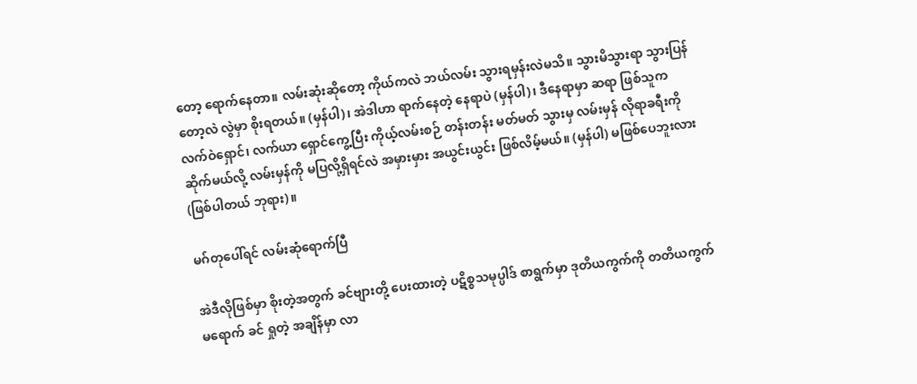တော့ ရောက်နေတာ။ လမ်းဆုံးဆိုတော့ ကိုယ်ကလဲ ဘယ်လမ်း သွားရမှန်းလဲမသိ။ သွားမိသွားရာ သွားပြန်တော့လဲ လွဲမှာ စိုးရတယ်။ (မှန်ပါ)၊ အဲဒါဟာ ရာက်နေတဲ့ နေရာပဲ (မှန်ပါ)၊ ဒီနေရာမှာ ဆရာ ဖြစ်သူက လက်ဝဲရှောင်၊ လက်ယာ ရှောင်ကွေ့ပြီး ကိုယ့်လမ်းစဉ် တန်းတန်း မတ်မတ် သွားမှ လမ်းမှန် လိုရာခရီးကို ဆိုက်မယ်လို့ လမ်းမှန်ကို မပြလို့ရှိရင်လဲ အမှားမှား အယွင်းယွင်း ဖြစ်လိမ့်မယ်။ (မှန်ပါ) မဖြစ်ပေဘူးလား (ဖြစ်ပါတယ် ဘုရား)။

မဂ်တုပေါ်ရင် လမ်းဆုံရောက်ပြီ

အဲဒီလိုဖြစ်မှာ စိုးတဲ့အတွက် ခင်ဗျားတို့ ပေးထားတဲ့ ပဋိစ္စသမုပ္ပါဒ် စာရွက်မှာ ဒုတိယကွက်ကို တတိယကွက် မရောက် ခင် ရှုတဲ့ အချိန်မှာ လာ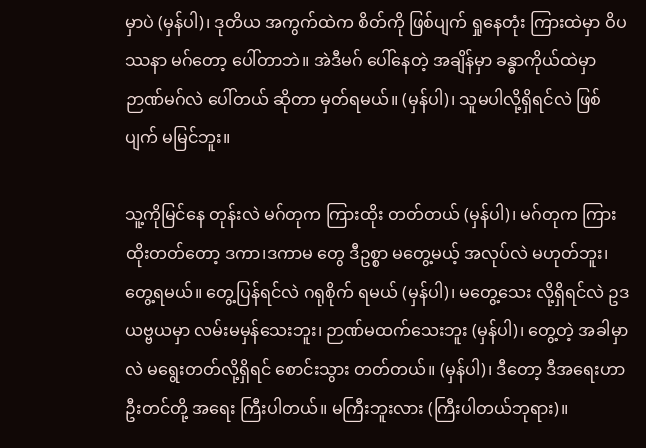မှာပဲ (မှန်ပါ)၊ ဒုတိယ အကွက်ထဲက စိတ်ကို ဖြစ်ပျက် ရှုနေတုံး ကြားထဲမှာ ဝိပဿနာ မဂ်တော့ ပေါ်တာဘဲ။ အဲဒီမဂ် ပေါ်နေတဲ့ အချိန်မှာ ခန္ဓာကိုယ်ထဲမှာ ဉာဏ်မဂ်လဲ ပေါ်တယ် ဆိုတာ မှတ်ရမယ်။ (မှန်ပါ)၊ သူမပါလို့ရှိရင်လဲ ဖြစ်ပျက် မမြင်ဘူး။

သူ့ကိုမြင်နေ တုန်းလဲ မဂ်တုက ကြားထိုး တတ်တယ် (မှန်ပါ)၊ မဂ်တုက ကြားထိုးတတ်တော့ ဒကာ၊ဒကာမ တွေ ဒီဥစ္စာ မတွေ့မယ့် အလုပ်လဲ မဟုတ်ဘူး၊ တွေ့ရမယ်။ တွေ့ပြန်ရင်လဲ ဂရုစိုက် ရမယ် (မှန်ပါ)၊ မတွေ့သေး လို့ရှိရင်လဲ ဥဒယဗ္ဗယမှာ လမ်းမမှန်သေးဘူး၊ ဉာဏ်မထက်သေးဘူး (မှန်ပါ)၊ တွေ့တဲ့ အခါမှာလဲ မရွေးတတ်လို့ရှိရင် စောင်းသွား တတ်တယ်။ (မှန်ပါ)၊ ဒီတော့ ဒီအရေးဟာ ဦးတင်တို့ အရေး ကြီးပါတယ်။ မကြီးဘူးလား (ကြီးပါတယ်ဘုရား)။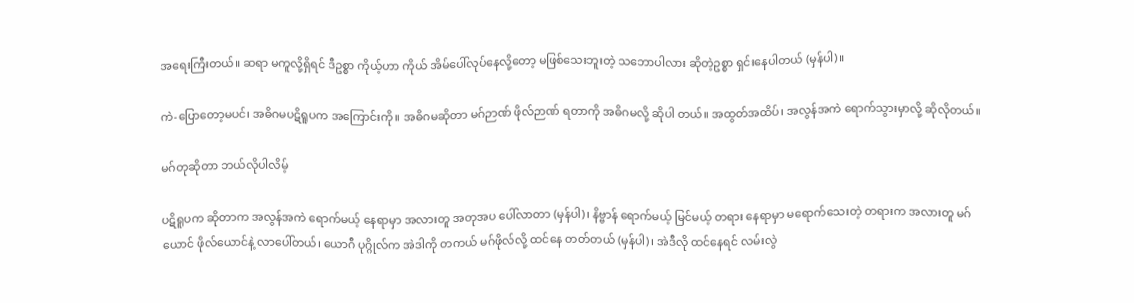အရေးကြီးတယ်။ ဆရာ မကူလို့ရှိရင် ဒီဥစ္စာ ကိုယ့်ဟာ ကိုယ် အိမ်ပေါ်လုပ်နေလို့တော့ မဖြစ်သေးဘူးတဲ့ သဘောပါလား ဆိုတဲ့ဥစ္စာ ရှင်းနေပါတယ် (မှန်ပါ)။

ကဲ-ပြောတော့မပင်၊ အဓိဂမပဋိရူပက အကြောင်းကို။ အဓိဂမဆိုတာ မဂ်ဉာဏ် ဖိုလ်ဉာဏ် ရတာကို အဓိဂမလို့ ဆိုပါ တယ်။ အထွတ်အထိပ်၊ အလွန်အကဲ ရောက်သွားမှာလို့ ဆိုလိုတယ်။

မဂ်တုဆိုတာ ဘယ်လိုပါလိမ့်

ပဋိရူပက ဆိုတာက အလွန်အကဲ ရောက်မယ့် နေရာမှာ အလားတူ အတုအပ ပေါ်လာတာ (မှန်ပါ)၊ နိဗ္ဗာန် ရောက်မယ့် မြင်မယ့် တရား နေရာမှာ မရောက်သေးတဲ့ တရားက အလားတူ မဂ်ယောင် ဖိုလ်ယောင်နဲ့ လာပေါ်တယ်၊ ယောဂီ ပုဂ္ဂိုလ်က အဲဒါကို တကယ် မဂ်ဖိုလ်လို့ ထင်နေ တတ်တယ် (မှန်ပါ)၊ အဲဒီလို ထင်နေရင် လမ်းလွဲ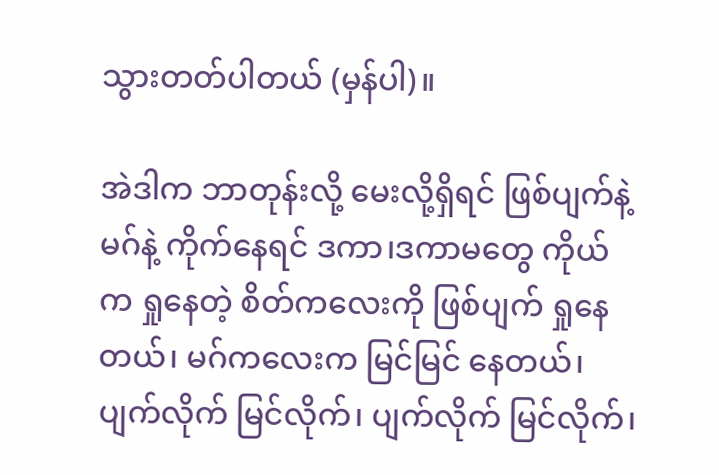သွားတတ်ပါတယ် (မှန်ပါ)။

အဲဒါက ဘာတုန်းလို့ မေးလို့ရှိရင် ဖြစ်ပျက်နဲ့ မဂ်နဲ့ ကိုက်နေရင် ဒကာ၊ဒကာမတွေ ကိုယ်က ရှုနေတဲ့ စိတ်ကလေးကို ဖြစ်ပျက် ရှုနေတယ်၊ မဂ်ကလေးက မြင်မြင် နေတယ်၊ ပျက်လိုက် မြင်လိုက်၊ ပျက်လိုက် မြင်လိုက်၊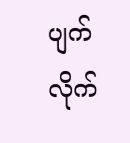ပျက်လိုက်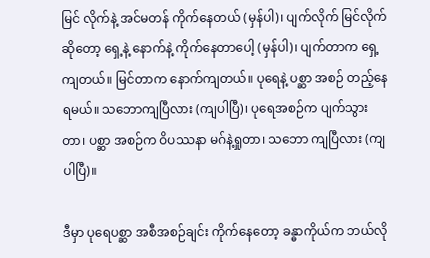မြင် လိုက်နဲ့ အင်မတန် ကိုက်နေတယ် (မှန်ပါ)၊ ပျက်လိုက် မြင်လိုက် ဆိုတော့ ရှေ့နဲ့ နောက်နဲ့ ကိုက်နေတာပေါ့ (မှန်ပါ)၊ ပျက်တာက ရှေ့ကျတယ်။ မြင်တာက နောက်ကျတယ်။ ပုရေနဲ့ ပစ္ဆာ အစဉ် တည့်နေရမယ်။ သဘောကျပြီလား (ကျပါပြီ)၊ ပုရေအစဉ်က ပျက်သွားတာ၊ ပစ္ဆာ အစဉ်က ဝိပဿနာ မဂ်နဲ့ရှုတာ၊ သဘော ကျပြီလား (ကျပါပြီ)။

ဒီမှာ ပုရေပစ္ဆာ အစီအစဉ်ချင်း ကိုက်နေတော့ ခန္ဓာကိုယ်က ဘယ်လို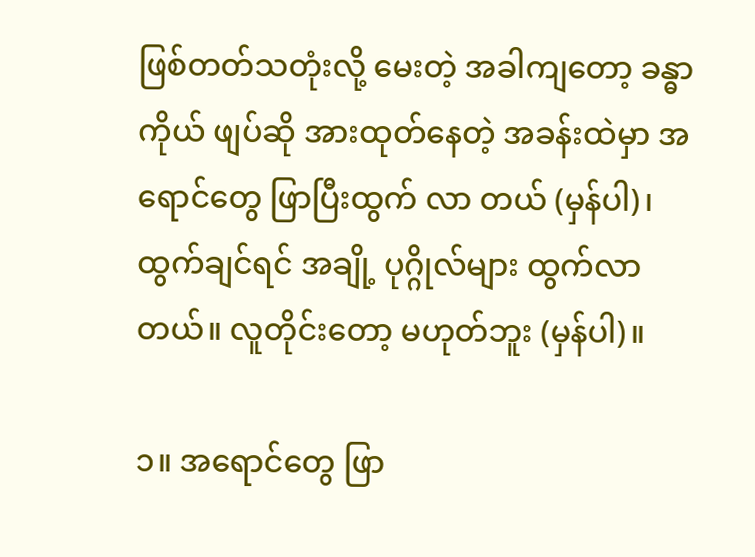ဖြစ်တတ်သတုံးလို့ မေးတဲ့ အခါကျတော့ ခန္ဓာကိုယ် ဖျပ်ဆို အားထုတ်နေတဲ့ အခန်းထဲမှာ အရောင်တွေ ဖြာပြီးထွက် လာ တယ် (မှန်ပါ)၊ ထွက်ချင်ရင် အချို့ ပုဂ္ဂိုလ်များ ထွက်လာတယ်။ လူတိုင်းတော့ မဟုတ်ဘူး (မှန်ပါ)။

၁။ အရောင်တွေ ဖြာ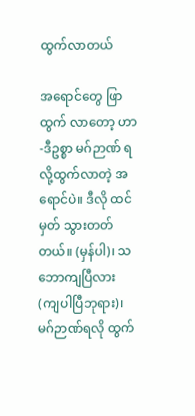ထွက်လာတယ်

အရောင်တွေ ဖြာထွက် လာတော့ ဟာ-ဒီဥစ္စာ မဂ်ဉာဏ် ရလို့ထွက်လာတဲ့ အရောင်ပဲ။ ဒီလို ထင်မှတ် သွားတတ်တယ်။ (မှန်ပါ)၊ သဘောကျပြီလား (ကျပါပြီဘုရား)၊ မဂ်ဉာဏ်ရလို ထွက်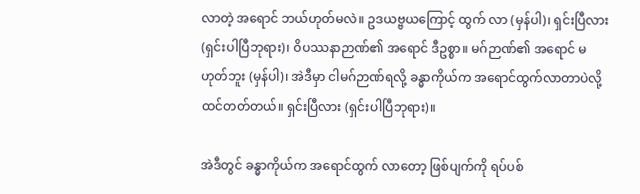လာတဲ့ အရောင် ဘယ်ဟုတ်မလဲ။ ဥဒယဗ္ဗယကြောင့် ထွက် လာ (မှန်ပါ)၊ ရှင်းပြီလား (ရှင်းပါပြီဘုရား)၊ ဝိပဿနာဉာဏ်၏ အရောင် ဒီဥစ္စာ။ မဂ်ဉာဏ်၏ အရောင် မဟုတ်ဘူး (မှန်ပါ)၊ အဲဒီမှာ ငါမဂ်ဉာဏ်ရလို့ ခန္ဓာကိုယ်က အရောင်ထွက်လာတာပဲလို့ ထင်တတ်တယ်။ ရှင်းပြီလား (ရှင်းပါပြီဘုရား)။

အဲဒီတွင် ခန္ဓာကိုယ်က အရောင်ထွက် လာတော့ ဖြစ်ပျက်ကို ရပ်ပစ်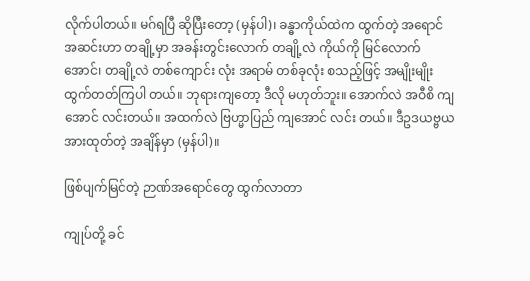လိုက်ပါတယ်။ မဂ်ရပြီ ဆိုပြီးတော့ (မှန်ပါ)၊ ခန္ဓာကိုယ်ထဲက ထွက်တဲ့ အရောင် အဆင်းဟာ တချို့မှာ အခန်းတွင်းလောက် တချို့လဲ ကိုယ်ကို မြင်လောက်အောင်၊ တချို့လဲ တစ်ကျောင်း လုံး အရာမ် တစ်ခုလုံး စသည့်ဖြင့် အမျိုးမျိုး ထွက်တတ်ကြပါ တယ်။ ဘုရားကျတော့ ဒီလို မဟုတ်ဘူး။ အောက်လဲ အဝီစိ ကျအောင် လင်းတယ်။ အထက်လဲ ဗြဟ္မာပြည် ကျအောင် လင်း တယ်။ ဒီဥဒယဗ္ဗယ အားထုတ်တဲ့ အချိန်မှာ (မှန်ပါ)။

ဖြစ်ပျက်မြင်တဲ့ ဉာဏ်အရောင်တွေ ထွက်လာတာ

ကျုပ်တို့ ခင်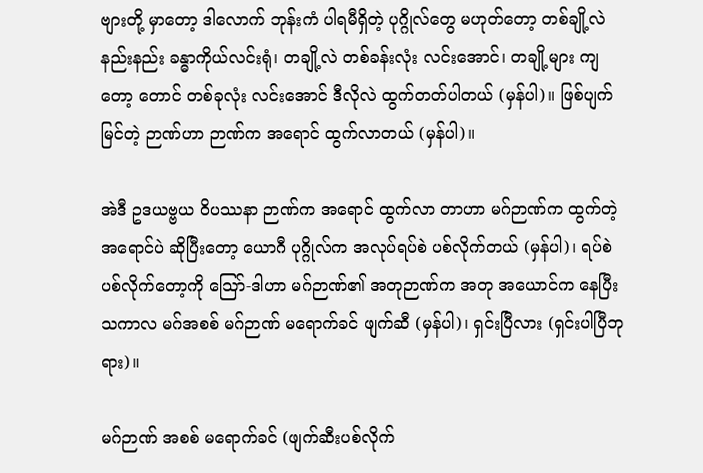ဗျားတို့ မှာတော့ ဒါလောက် ဘုန်းကံ ပါရမီရှိတဲ့ ပုဂ္ဂိုလ်တွေ မဟုတ်တော့ တစ်ချို့လဲ နည်းနည်း ခန္ဓာကိုယ်လင်းရုံ၊ တချို့လဲ တစ်ခန်းလုံး လင်းအောင်၊ တချို့များ ကျတော့ တောင် တစ်ခုလုံး လင်းအောင် ဒီလိုလဲ ထွက်တတ်ပါတယ် (မှန်ပါ)။ ဖြစ်ပျက်မြင်တဲ့ ဉာဏ်ဟာ ဉာဏ်က အရောင် ထွက်လာတယ် (မှန်ပါ)။

အဲဒီ ဥဒယဗ္ဗယ ဝိပဿနာ ဉာဏ်က အရောင် ထွက်လာ တာဟာ မဂ်ဉာဏ်က ထွက်တဲ့ အရောင်ပဲ ဆိုပြီးတော့ ယောဂီ ပုဂ္ဂိုလ်က အလုပ်ရပ်စဲ ပစ်လိုက်တယ် (မှန်ပါ)၊ ရပ်စဲပစ်လိုက်တော့ကို သြော်-ဒါဟာ မဂ်ဉာဏ်၏ အတုဉာဏ်က အတု အယောင်က နေပြီး သကာလ မဂ်အစစ် မဂ်ဉာဏ် မရောက်ခင် ဖျက်ဆီ (မှန်ပါ)၊ ရှင်းပြီလား (ရှင်းပါပြီဘုရား)။

မဂ်ဉာဏ် အစစ် မရောက်ခင် (ဖျက်ဆီးပစ်လိုက်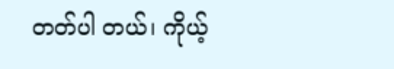တတ်ပါ တယ်၊ ကိုယ့်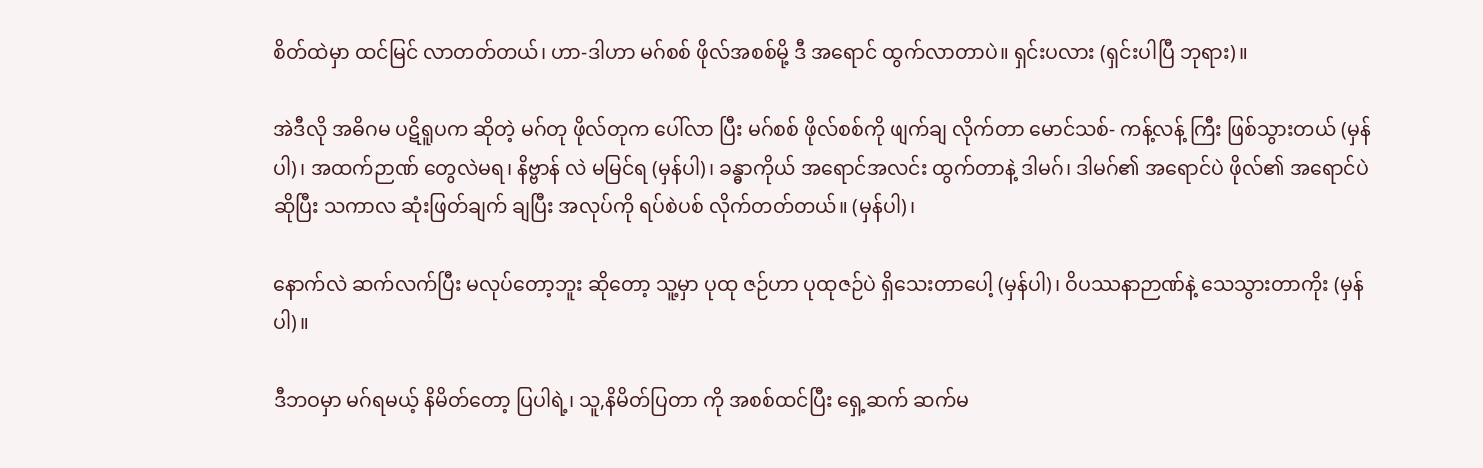စိတ်ထဲမှာ ထင်မြင် လာတတ်တယ်၊ ဟာ-ဒါဟာ မဂ်စစ် ဖိုလ်အစစ်မို့ ဒီ အရောင် ထွက်လာတာပဲ။ ရှင်းပလား (ရှင်းပါပြီ ဘုရား)။

အဲဒီလို အဓိဂမ ပဋိရူပက ဆိုတဲ့ မဂ်တု ဖိုလ်တုက ပေါ်လာ ပြီး မဂ်စစ် ဖိုလ်စစ်ကို ဖျက်ချ လိုက်တာ မောင်သစ်- ကန့်လန့် ကြီး ဖြစ်သွားတယ် (မှန်ပါ)၊ အထက်ဉာဏ် တွေလဲမရ၊ နိဗ္ဗာန် လဲ မမြင်ရ (မှန်ပါ)၊ ခန္ဓာကိုယ် အရောင်အလင်း ထွက်တာနဲ့ ဒါမဂ်၊ ဒါမဂ်၏ အရောင်ပဲ ဖိုလ်၏ အရောင်ပဲ ဆိုပြီး သကာလ ဆုံးဖြတ်ချက် ချပြီး အလုပ်ကို ရပ်စဲပစ် လိုက်တတ်တယ်။ (မှန်ပါ)၊

နောက်လဲ ဆက်လက်ပြီး မလုပ်တော့ဘူး ဆိုတော့ သူ့မှာ ပုထု ဇဉ်ဟာ ပုထုဇဉ်ပဲ ရှိသေးတာပေါ့ (မှန်ပါ)၊ ဝိပဿနာဉာဏ်နဲ့ သေသွားတာကိုး (မှန်ပါ)။

ဒီဘဝမှာ မဂ်ရမယ့် နိမိတ်တော့ ပြပါရဲ့၊ သူ,နိမိတ်ပြတာ ကို အစစ်ထင်ပြီး ရှေ့ဆက် ဆက်မ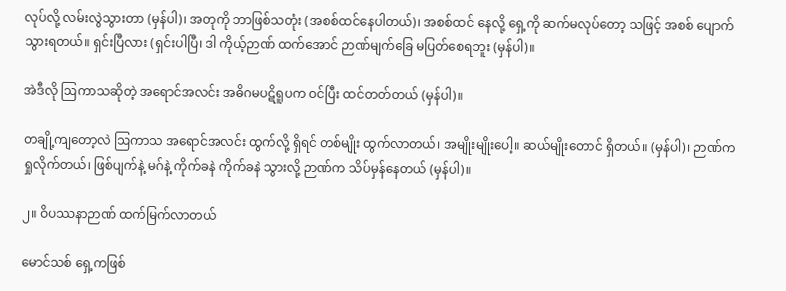လုပ်လို့ လမ်းလွဲသွားတာ (မှန်ပါ)၊ အတုကို ဘာဖြစ်သတုံး (အစစ်ထင်နေပါတယ်)၊ အစစ်ထင် နေလို့ ရှေ့ကို ဆက်မလုပ်တော့ သဖြင့် အစစ် ပျောက်သွားရတယ်။ ရှင်းပြီလား (ရှင်းပါပြီ၊ ဒါ ကိုယ့်ဉာဏ် ထက်အောင် ဉာဏ်မျက်ခြေ မပြတ်စေရဘူး (မှန်ပါ)။

အဲဒီလို ဩကာသဆိုတဲ့ အရောင်အလင်း အဓိဂမပဋိရူပက ဝင်ပြီး ထင်တတ်တယ် (မှန်ပါ)။

တချို့ကျတော့လဲ ဩကာသ အရောင်အလင်း ထွက်လို့ ရှိရင် တစ်မျိုး ထွက်လာတယ်၊ အမျိုးမျိုးပေါ့။ ဆယ်မျိုးတောင် ရှိတယ်။ (မှန်ပါ)၊ ဉာဏ်က ရှုလိုက်တယ်၊ ဖြစ်ပျက်နဲ့ မဂ်နဲ့ ကိုက်ခနဲ ကိုက်ခနဲ သွားလို့ ဉာဏ်က သိပ်မှန်နေတယ် (မှန်ပါ)။

၂။ ဝိပဿနာဉာဏ် ထက်မြက်လာတယ်

မောင်သစ် ရှေ့ကဖြစ်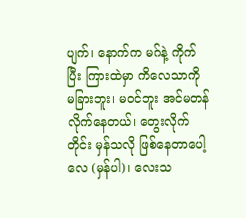ပျက်၊ နောက်က မဂ်နဲ့ ကိုက်ပြီး ကြားထဲမှာ ကိလေသာကို မခြားဘူး၊ မဝင်ဘူး အင်မတန် လိုက်နေတယ်၊ တွေးလိုက်တိုင်း မှန်သလို ဖြစ်နေတာပေါ့ လေ (မှန်ပါ)၊ လေးသ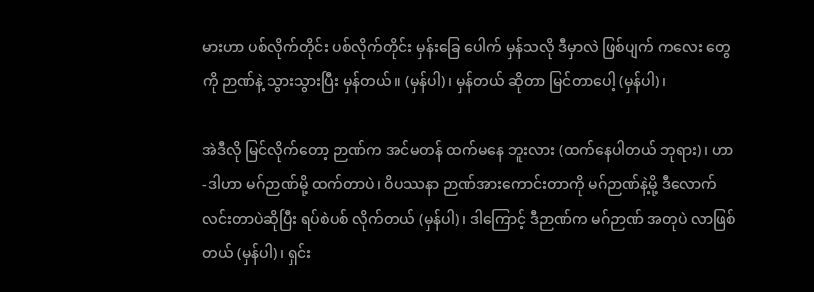မားဟာ ပစ်လိုက်တိုင်း ပစ်လိုက်တိုင်း မှန်းခြေ ပေါက် မှန်သလို ဒီမှာလဲ ဖြစ်ပျက် ကလေး တွေကို ဉာဏ်နဲ့ သွားသွားပြီး မှန်တယ်။ (မှန်ပါ)၊ မှန်တယ် ဆိုတာ မြင်တာပေါ့ (မှန်ပါ)၊

အဲဒီလို မြင်လိုက်တော့ ဉာဏ်က အင်မတန် ထက်မနေ ဘူးလား (ထက်နေပါတယ် ဘုရား)၊ ဟာ-ဒါဟာ မဂ်ဉာဏ်မို့ ထက်တာပဲ၊ ဝိပဿနာ ဉာဏ်အားကောင်းတာကို မဂ်ဉာဏ်နဲ့မို့ ဒီလောက် လင်းတာပဲဆိုပြီး ရပ်စဲပစ် လိုက်တယ် (မှန်ပါ)၊ ဒါကြောင့် ဒီဉာဏ်က မဂ်ဉာဏ် အတုပဲ လာဖြစ်တယ် (မှန်ပါ)၊ ရှင်း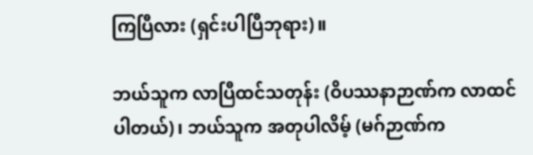ကြပြီလား (ရှင်းပါပြီဘုရား)။

ဘယ်သူက လာပြီထင်သတုန်း (ဝိပဿနာဉာဏ်က လာထင်ပါတယ်)၊ ဘယ်သူက အတုပါလိမ့် (မဂ်ဉာဏ်က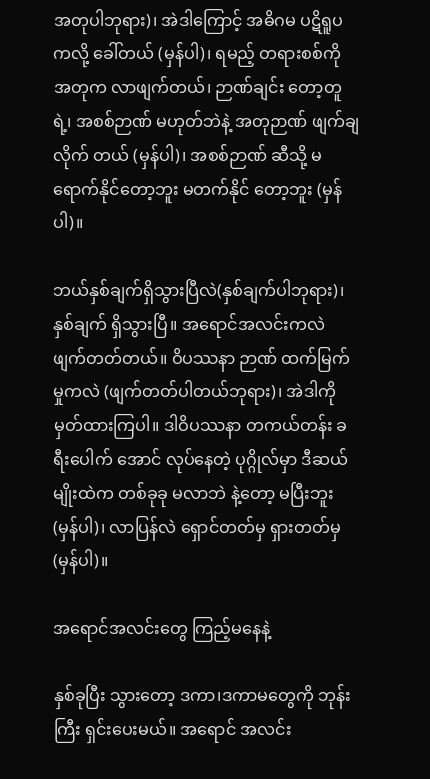အတုပါဘုရား)၊ အဲဒါကြောင့် အဓိဂမ ပဋိရူပကလို့ ခေါ်တယ် (မှန်ပါ)၊ ရမည့် တရားစစ်ကို အတုက လာဖျက်တယ်၊ ဉာဏ်ချင်း တော့တူရဲ့၊ အစစ်ဉာဏ် မဟုတ်ဘဲနဲ့ အတုဉာဏ် ဖျက်ချလိုက် တယ် (မှန်ပါ)၊ အစစ်ဉာဏ် ဆီသို့ မရောက်နိုင်တော့ဘူး မတက်နိုင် တော့ဘူး (မှန်ပါ)။

ဘယ်နှစ်ချက်ရှိသွားပြီလဲ(နှစ်ချက်ပါဘုရား)၊ နှစ်ချက် ရှိသွားပြီ။ အရောင်အလင်းကလဲ ဖျက်တတ်တယ်။ ဝိပဿနာ ဉာဏ် ထက်မြက်မှုကလဲ (ဖျက်တတ်ပါတယ်ဘုရား)၊ အဲဒါကို မှတ်ထားကြပါ။ ဒါဝိပဿနာ တကယ်တန်း ခရီးပေါက် အောင် လုပ်နေတဲ့ ပုဂ္ဂိုလ်မှာ ဒီဆယ်မျိုးထဲက တစ်ခုခု မလာဘဲ နဲ့တော့ မပြီးဘူး (မှန်ပါ)၊ လာပြန်လဲ ရှောင်တတ်မှ ရှားတတ်မှ (မှန်ပါ)။

အရောင်အလင်းတွေ ကြည့်မနေနဲ့

နှစ်ခုပြီး သွားတော့ ဒကာ၊ဒကာမတွေကို ဘုန်းကြီး ရှင်းပေးမယ်။ အရောင် အလင်း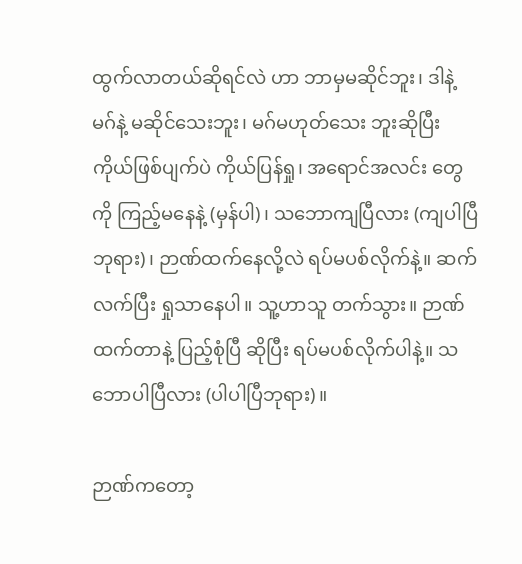ထွက်လာတယ်ဆိုရင်လဲ ဟာ ဘာမှမဆိုင်ဘူး၊ ဒါနဲ့ မဂ်နဲ့ မဆိုင်သေးဘူး၊ မဂ်မဟုတ်သေး ဘူးဆိုပြီး ကိုယ်ဖြစ်ပျက်ပဲ ကိုယ်ပြန်ရှု၊ အရောင်အလင်း တွေကို ကြည့်မနေနဲ့ (မှန်ပါ)၊ သဘောကျပြီလား (ကျပါပြီ ဘုရား)၊ ဉာဏ်ထက်နေလို့လဲ ရပ်မပစ်လိုက်နဲ့။ ဆက်လက်ပြီး ရှုသာနေပါ။ သူ့ဟာသူ တက်သွား။ ဉာဏ်ထက်တာနဲ့ ပြည့်စုံပြီ ဆိုပြီး ရပ်မပစ်လိုက်ပါနဲ့။ သဘောပါပြီလား (ပါပါပြီဘုရား)။

ဉာဏ်ကတော့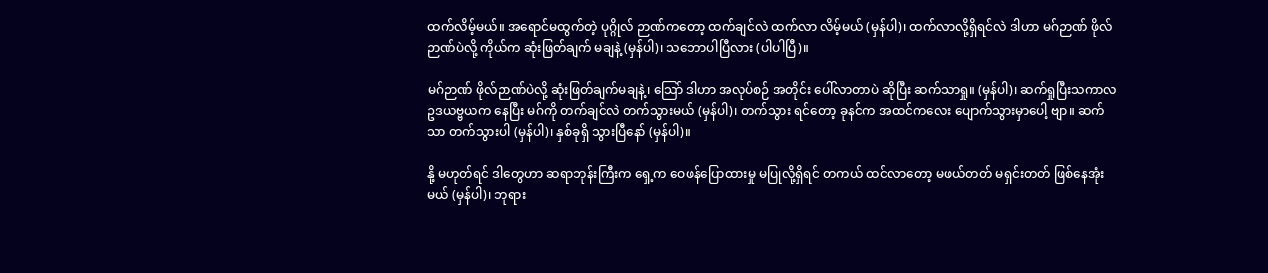ထက်လိမ့်မယ်။ အရောင်မထွက်တဲ့ ပုဂ္ဂိုလ် ဉာဏ်ကတော့ ထက်ချင်လဲ ထက်လာ လိမ့်မယ် (မှန်ပါ)၊ ထက်လာလို့ရှိရင်လဲ ဒါဟာ မဂ်ဉာဏ် ဖိုလ်ဉာဏ်ပဲလို့ ကိုယ်က ဆုံးဖြတ်ချက် မချနဲ့ (မှန်ပါ)၊ သဘောပါပြီလား (ပါပါပြီ)။

မဂ်ဉာဏ် ဖိုလ်ဉာဏ်ပဲလို့ ဆုံးဖြတ်ချက်မချနဲ့၊ သြော် ဒါဟာ အလုပ်စဉ် အတိုင်း ပေါ်လာတာပဲ ဆိုပြီး ဆက်သာရှု။ (မှန်ပါ)၊ ဆက်ရှုပြီးသကာလ ဥဒယဗ္ဗယက နေပြီး မဂ်ကို တက်ချင်လဲ တက်သွားမယ် (မှန်ပါ)၊ တက်သွား ရင်တော့ ခုနင်က အထင်ကလေး ပျောက်သွားမှာပေါ့ ဗျာ။ ဆက်သာ တက်သွားပါ (မှန်ပါ)၊ နှစ်ခုရှိ သွားပြီနော် (မှန်ပါ)။

နို့ မဟုတ်ရင် ဒါတွေဟာ ဆရာဘုန်းကြီးက ရှေ့က ဝေဖန်ပြောထားမှု မပြုလို့ရှိရင် တကယ် ထင်လာတော့ မဖယ်တတ် မရှင်းတတ် ဖြစ်နေအုံးမယ် (မှန်ပါ)၊ ဘုရား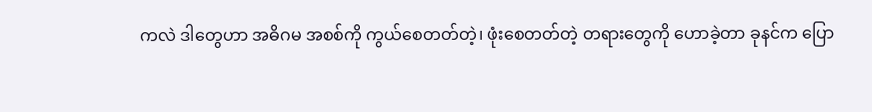ကလဲ ဒါတွေဟာ အဓိဂမ အစစ်ကို ကွယ်စေတတ်တဲ့၊ ဖုံးစေတတ်တဲ့ တရားတွေကို ဟောခဲ့တာ ခုနင်က ပြော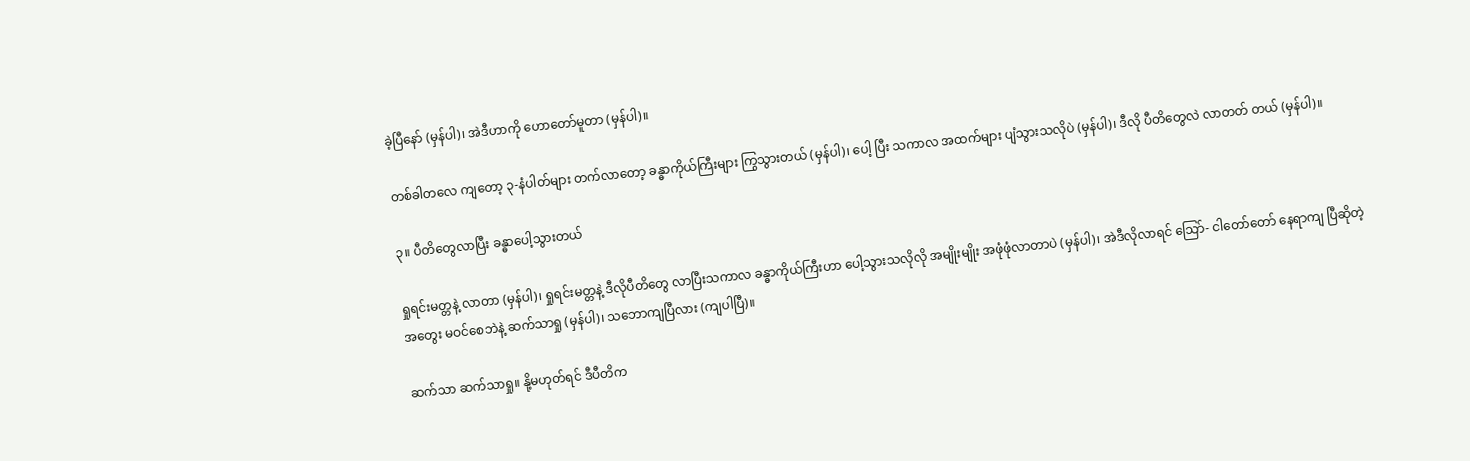ခဲ့ပြီနော် (မှန်ပါ)၊ အဲဒီဟာကို ဟောတော်မူတာ (မှန်ပါ)။

တစ်ခါတလေ ကျတော့ ၃-နံပါတ်များ တက်လာတော့ ခန္ဓာကိုယ်ကြီးများ ကြွသွားတယ် (မှန်ပါ)၊ ပေါ့ ပြီး သကာလ အထက်များ ပျံသွားသလိုပဲ (မှန်ပါ)၊ ဒီလို ပီတိတွေလဲ လာတတ် တယ် (မှန်ပါ)။

၃။ ပီတိတွေလာပြီး ခန္ဓာပေါ့သွားတယ်

ရှုရင်းမတ္တနဲ့ လာတာ (မှန်ပါ)၊ ရှုရင်းမတ္တနဲ့ ဒီလိုပီတိတွေ လာပြီးသကာလ ခန္ဓာကိုယ်ကြီးဟာ ပေါ့သွားသလိုလို အမျိုးမျိုး အဖုံဖုံလာတာပဲ (မှန်ပါ)၊ အဲဒီလိုလာရင် သြော်- ငါတော်တော် နေရာကျ ပြီဆိုတဲ့ အတွေး မဝင်စေဘဲနဲ့ ဆက်သာရှု (မှန်ပါ)၊ သဘောကျပြီလား (ကျပါပြီ)။

ဆက်သာ ဆက်သာရှု။ နို့မဟုတ်ရင် ဒီပီတိက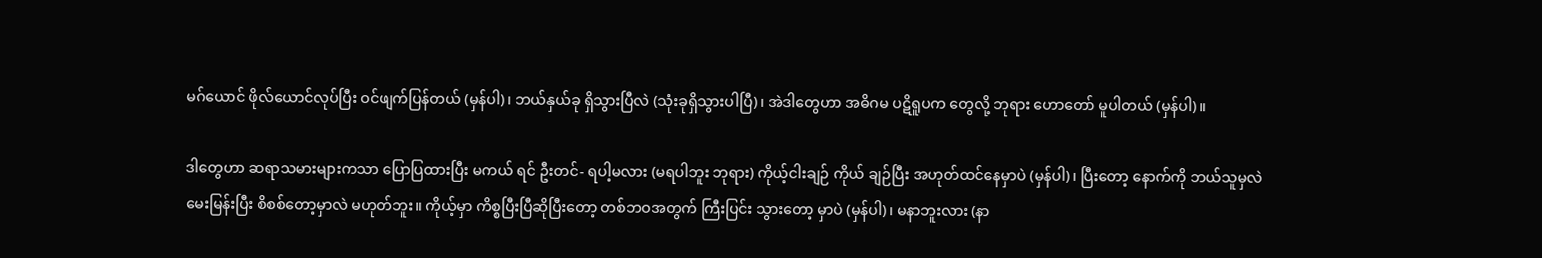မဂ်ယောင် ဖိုလ်ယောင်လုပ်ပြီး ဝင်ဖျက်ပြန်တယ် (မှန်ပါ)၊ ဘယ်နှယ်ခု ရှိသွားပြီလဲ (သုံးခုရှိသွားပါပြီ)၊ အဲဒါတွေဟာ အဓိဂမ ပဋိရူပက တွေလို့ ဘုရား ဟောတော် မူပါတယ် (မှန်ပါ)။

ဒါတွေဟာ ဆရာသမားများကသာ ပြောပြထားပြီး မကယ် ရင် ဦးတင်- ရပါ့မလား (မရပါဘူး ဘုရား) ကိုယ့်ငါးချဉ် ကိုယ် ချဉ်ပြီး အဟုတ်ထင်နေမှာပဲ (မှန်ပါ)၊ ပြီးတော့ နောက်ကို ဘယ်သူမှလဲ မေးမြန်းပြီး စိစစ်တော့မှာလဲ မဟုတ်ဘူး။ ကိုယ့်မှာ ကိစ္စပြီးပြီဆိုပြီးတော့ တစ်ဘဝအတွက် ကြီးပြင်း သွားတော့ မှာပဲ (မှန်ပါ)၊ မနာဘူးလား (နာ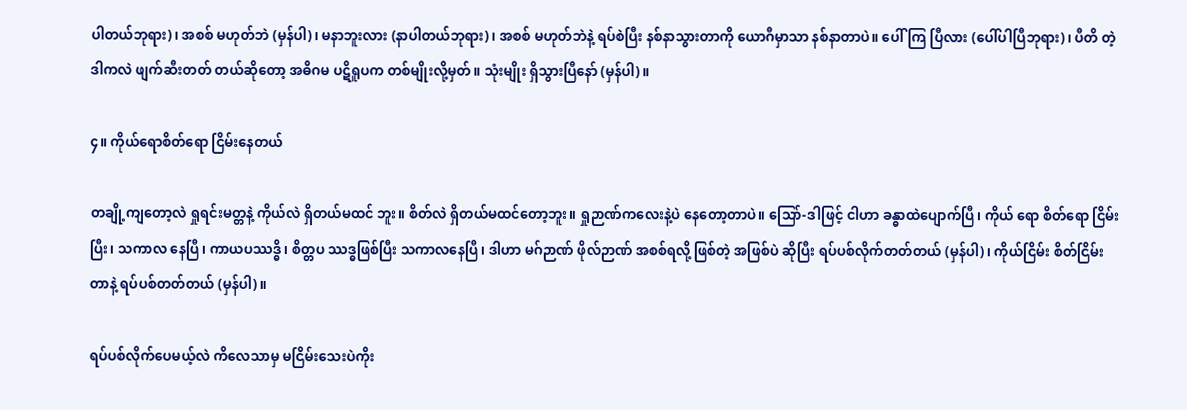ပါတယ်ဘုရား)၊ အစစ် မဟုတ်ဘဲ (မှန်ပါ)၊ မနာဘူးလား (နာပါတယ်ဘုရား)၊ အစစ် မဟုတ်ဘဲနဲ့ ရပ်စဲပြီး နစ်နာသွားတာကို ယောဂီမှာသာ နစ်နာတာပဲ။ ပေါ်ကြ ပြီလား (ပေါ်ပါပြီဘုရား)၊ ပီတိ တဲ့ ဒါကလဲ ဖျက်ဆီးတတ် တယ်ဆိုတော့ အဓိဂမ ပဋိရူပက တစ်မျိုးလို့မှတ်။ သုံးမျိုး ရှိသွားပြီနော် (မှန်ပါ)။

၄။ ကိုယ်ရောစိတ်ရော ငြိမ်းနေတယ်

တချို့ကျတော့လဲ ရှုရင်းမတ္တနဲ့ ကိုယ်လဲ ရှိတယ်မထင် ဘူး။ စိတ်လဲ ရှိတယ်မထင်တော့ဘူး။ ရှုဉာဏ်ကလေးနဲ့ပဲ နေတော့တာပဲ။ သြော်-ဒါဖြင့် ငါဟာ ခန္ဓာထဲပျောက်ပြီ၊ ကိုယ် ရော စိတ်ရော ငြိမ်းပြီး၊ သကာလ နေပြီ၊ ကာယပဿဒ္ဓိ၊ စိတ္တပ ဿဒ္ဓဖြစ်ပြီး သကာလနေပြီ၊ ဒါဟာ မဂ်ဉာဏ် ဖိုလ်ဉာဏ် အစစ်ရလို့ ဖြစ်တဲ့ အဖြစ်ပဲ ဆိုပြီး ရပ်ပစ်လိုက်တတ်တယ် (မှန်ပါ)၊ ကိုယ်ငြိမ်း စိတ်ငြိမ်း တာနဲ့ ရပ်ပစ်တတ်တယ် (မှန်ပါ)။

ရပ်ပစ်လိုက်ပေမယ့်လဲ ကိလေသာမှ မငြိမ်းသေးပဲကိုး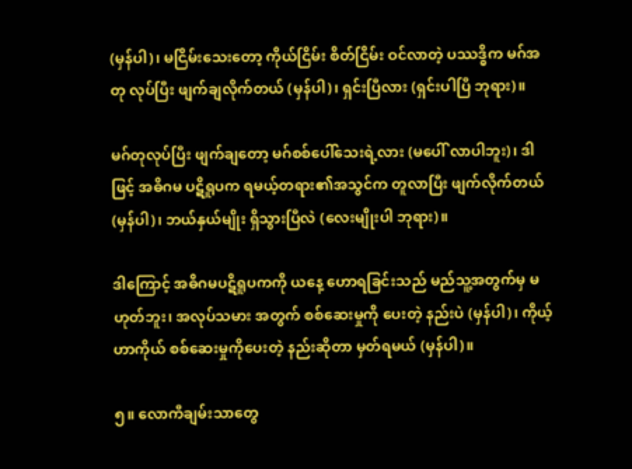(မှန်ပါ)၊ မငြိမ်းသေးတော့ ကိုယ်ငြိမ်း စိတ်ငြိမ်း ဝင်လာတဲ့ ပဿဒ္ဓိက မဂ်အတု လုပ်ပြီး ဖျက်ချလိုက်တယ် (မှန်ပါ)၊ ရှင်းပြီလား (ရှင်းပါပြီ ဘုရား)။

မဂ်တုလုပ်ပြီး ဖျက်ချတော့ မဂ်စစ်ပေါ်သေးရဲ့လား (မပေါ် လာပါဘူး)၊ ဒါဖြင့် အဓိဂမ ပဋိရူပက ရမယ့်တရား၏အသွင်က တူလာပြီး ဖျက်လိုက်တယ် (မှန်ပါ)၊ ဘယ်နှယ်မျိုး ရှိသွားပြီလဲ (လေးမျိုးပါ ဘုရား)။

ဒါကြောင့် အဓိဂမပဋိရူပကကို ယနေ့ ဟောရခြင်းသည် မည်သူ့အတွက်မှ မဟုတ်ဘူး၊ အလုပ်သမား အတွက် စစ်ဆေးမှုကို ပေးတဲ့ နည်းပဲ (မှန်ပါ)၊ ကိုယ့်ဟာကိုယ် စစ်ဆေးမှုကိုပေးတဲ့ နည်းဆိုတာ မှတ်ရမယ် (မှန်ပါ)။

၅။ လောကီချမ်းသာတွေ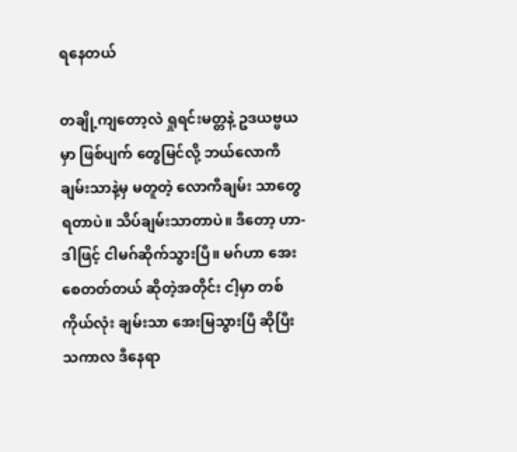ရနေတယ်

တချို့ကျတော့လဲ ရှုရင်းမတ္တနဲ့ ဥဒယဗ္ဗယမှာ ဖြစ်ပျက် တွေမြင်လို့ ဘယ်လောကီ ချမ်းသာနဲ့မှ မတူတဲ့ လောကီချမ်း သာတွေ ရတာပဲ။ သိပ်ချမ်းသာတာပဲ။ ဒီတော့ ဟာ- ဒါဖြင့် ငါမဂ်ဆိုက်သွားပြီ။ မဂ်ဟာ အေးစေတတ်တယ် ဆိုတဲ့အတိုင်း ငါ့မှာ တစ်ကိုယ်လုံး ချမ်းသာ အေးမြသွားပြီ ဆိုပြီး သကာလ ဒီနေရာ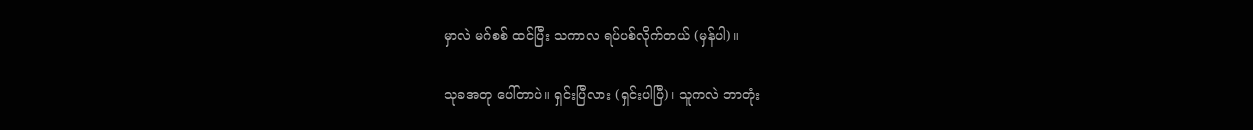မှာလဲ မဂ်စစ် ထင်ပြီး သကာလ ရပ်ပစ်လိုက်တယ် (မှန်ပါ)။

သုခအတု ပေါ်တာပဲ။ ရှင်းပြီလား (ရှင်းပါပြီ)၊ သူကလဲ ဘာတုံး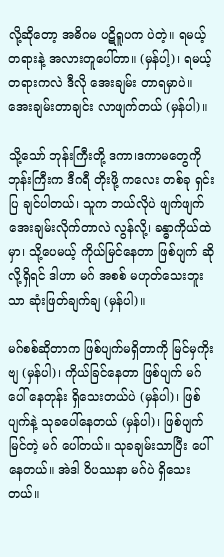လို့ဆိုတော့ အဓိဂမ ပဋိရူပက ပဲတဲ့။ ရမယ့်တရားနဲ့ အလားတူပေါ်တာ။ (မှန်ပါ့)၊ ရမယ့်တရားကလဲ ဒီလို အေးချမ်း တာရမှာပဲ။ အေးချမ်းတာချင်း လာဖျက်တယ် (မှန်ပါ)။

သို့သော် ဘုန်းကြီးတို့ ဒကာ၊ဒကာမတွေကို ဘုန်းကြီးက ဒီဂရီ တိုးဖို့ ကလေး တစ်ခု ရှင်းပြ ချင်ပါတယ်၊ သူက ဘယ်လိုပဲ ဖျက်ဖျက် အေးချမ်းလိုက်တာလဲ လွန်လို့၊ ခန္ဓာကိုယ်ထဲမှာ၊ သို့ပေမယ့် ကိုယ်မြင်နေတာ ဖြစ်ပျက် ဆိုလို့ရှိရင် ဒါဟာ မဂ် အစစ် မဟုတ်သေးဘူးသာ ဆုံးဖြတ်ချက်ချ (မှန်ပါ)။

မဂ်စစ်ဆိုတာက ဖြစ်ပျက်မရှိတာကို မြင်မှကိုးဗျ (မှန်ပါ)၊ ကိုယ်ခြင်နေတာ ဖြစ်ပျက် မဂ်ပေါ် နေတုန်း ရှိသေးတယ်ပဲ (မှန်ပါ)၊ ဖြစ်ပျက်နဲ့ သုခပေါ်နေတယ် (မှန်ပါ)၊ ဖြစ်ပျက်မြင်တဲ့ မဂ် ပေါ်တယ်။ သုခချမ်းသာပြီး ပေါ်နေတယ်။ အဲဒါ ဝိပဿနာ မဂ်ပဲ ရှိသေးတယ်။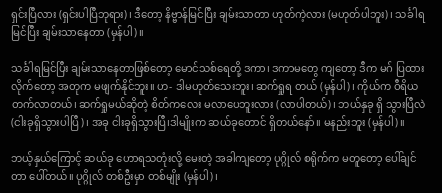ရှင်းပြီလား (ရှင်းပါပြီဘုရား)၊ ဒီတော့ နိဗ္ဗာန်မြင်ပြီး ချမ်းသာတာ ဟုတ်ကဲ့လား (မဟုတ်ပါဘူး)၊ သင်္ခါရမြင်ပြီး ချမ်းသာနေတာ (မှန်ပါ)။

သင်္ခါရမြင်ပြီး ချမ်းသာနေတာဖြစ်တော့ မောင်သစ်ရေတို့ ဒကာ၊ ဒကာမတွေ ကျတော့ ဒီက မဂ် ပြထားလိုက်တော့ အတုက မဖျက်နိုင်ဘူး။ ဟ- ဒါမဟုတ်သေးဘူး၊ ဆက်ရှုရ တယ် (မှန်ပါ)၊ ကိုယ်က ဝီရိယ တက်လာတယ်၊ ဆက်ရှုမယ်ဆိုတဲ့ စိတ်ကလေး မလာပေဘူးလား (လာပါတယ်)၊ ဘယ်နှခု ရှိ သွားပြီလဲ (ငါးခုရှိသွားပါပြီ)၊ အခု ငါးခုရှိသွားပြီ၊ဒါမျိုးက ဆယ်ခုတောင် ရှိတယ်နော်။ မနည်းဘူး (မှန်ပါ)။

ဘယ့်နှယ်ကြောင့် ဆယ်ခု ဟောရသတုံးလို့ မေးတဲ့ အခါကျတော့ ပုဂ္ဂိုလ် စရိုက်က မတူတော့ ပေါ်ချင်တာ ပေါ်တယ်။ ပုဂ္ဂိုလ် တစ်ဦးမှာ တစ်မျိုး (မှန်ပါ)၊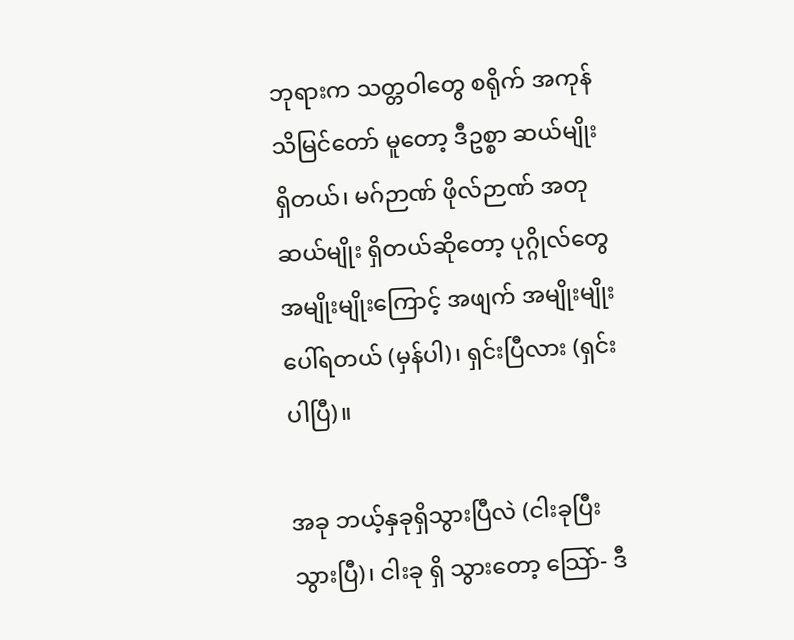ဘုရားက သတ္တဝါတွေ စရိုက် အကုန် သိမြင်တော် မူတော့ ဒီဥစ္စာ ဆယ်မျိုး ရှိတယ်၊ မဂ်ဉာဏ် ဖိုလ်ဉာဏ် အတု ဆယ်မျိုး ရှိတယ်ဆိုတော့ ပုဂ္ဂိုလ်တွေ အမျိုးမျိုးကြောင့် အဖျက် အမျိုးမျိုး ပေါ်ရတယ် (မှန်ပါ)၊ ရှင်းပြီလား (ရှင်းပါပြီ)။

အခု ဘယ့်နှခုရှိသွားပြီလဲ (ငါးခုပြီးသွားပြီ)၊ ငါးခု ရှိ သွားတော့ သြော်- ဒီ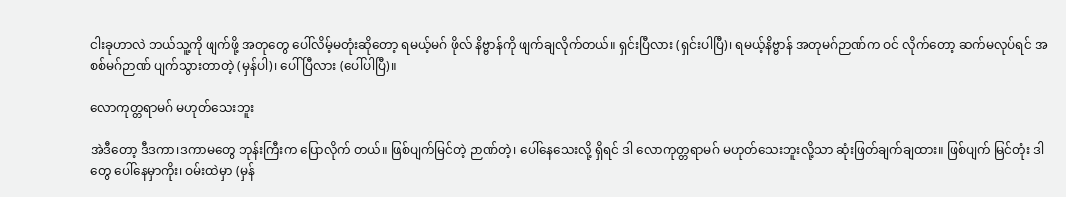ငါးခုဟာလဲ ဘယ်သူ့ကို ဖျက်ဖို့ အတုတွေ ပေါ်လိမ့်မတုံးဆိုတော့ ရမယ့်မဂ် ဖိုလ် နိဗ္ဗာန်ကို ဖျက်ချလိုက်တယ်။ ရှင်းပြီလား (ရှင်းပါပြီ)၊ ရမယ့်နိဗ္ဗာန် အတုမဂ်ဉာဏ်က ဝင် လိုက်တော့ ဆက်မလုပ်ရင် အစစ်မဂ်ဉာဏ် ပျက်သွားတာတဲ့ (မှန်ပါ)၊ ပေါ်ပြီလား (ပေါ်ပါပြီ)။

လောကုတ္တရာမဂ် မဟုတ်သေးဘူး

အဲဒီတော့ ဒီဒကာ၊ဒကာမတွေ ဘုန်းကြီးက ပြောလိုက် တယ်။ ဖြစ်ပျက်မြင်တဲ့ ဉာဏ်တဲ့၊ ပေါ်နေသေးလို့ ရှိရင် ဒါ လောကုတ္တရာမဂ် မဟုတ်သေးဘူးလို့သာ ဆုံးဖြတ်ချက်ချထား။ ဖြစ်ပျက် မြင်တုံး ဒါတွေ ပေါ်နေမှာကိုး၊ ဝမ်းထဲမှာ (မှန်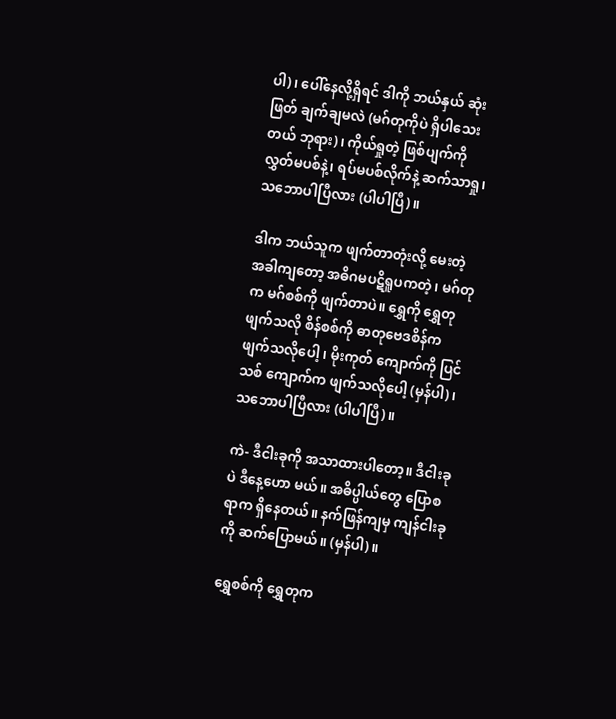ပါ)၊ ပေါ်နေလို့ရှိရင် ဒါကို ဘယ်နှယ် ဆုံးဖြတ် ချက်ချမလဲ (မဂ်တုကိုပဲ ရှိပါသေးတယ် ဘုရား)၊ ကိုယ်ရှုတဲ့ ဖြစ်ပျက်ကို လွှတ်မပစ်နဲ့၊ ရပ်မပစ်လိုက်နဲ့ ဆက်သာရှု၊ သဘောပါပြီလား (ပါပါပြီ)။

ဒါက ဘယ်သူက ဖျက်တာတုံးလို့ မေးတဲ့အခါကျတော့ အဓိဂမပဋိရူပကတဲ့၊ မဂ်တုက မဂ်စစ်ကို ဖျက်တာပဲ။ ရွှေကို ရွှေတုဖျက်သလို စိန်စစ်ကို ဓာတုဗေဒစိန်က ဖျက်သလိုပေါ့ ၊ မိုးကုတ် ကျောက်ကို ပြင်သစ် ကျောက်က ဖျက်သလိုပေါ့ (မှန်ပါ)၊ သဘောပါပြီလား (ပါပါပြီ)။

ကဲ- ဒီငါးခုကို အသာထားပါတော့။ ဒီငါးခုပဲ ဒီနေ့ဟော မယ်။ အဓိပ္ပါယ်တွေ ပြောစရာက ရှိနေတယ်။ နက်ဖြန်ကျမှ ကျန်ငါးခုကို ဆက်ပြောမယ်။ (မှန်ပါ)။

ရွှေစစ်ကို ရွှေတုက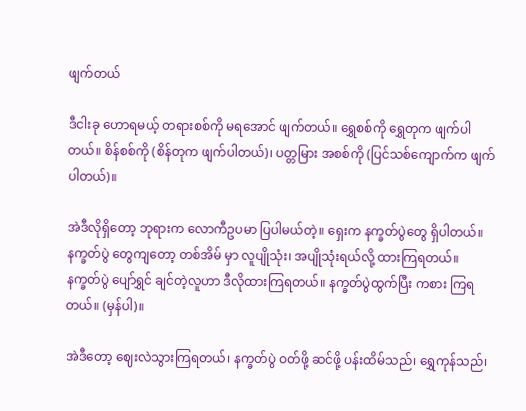ဖျက်တယ်

ဒီငါးခု ဟောရမယ့် တရားစစ်ကို မရအောင် ဖျက်တယ်။ ရွှေစစ်ကို ရွှေတုက ဖျက်ပါတယ်။ စိန်စစ်ကို (စိန်တုက ဖျက်ပါတယ်)၊ ပတ္တမြား အစစ်ကို (ပြင်သစ်ကျောက်က ဖျက်ပါတယ်)။

အဲဒီလိုရှိတော့ ဘုရားက လောကီဥပမာ ပြပါမယ်တဲ့။ ရှေးက နက္ခတ်ပွဲတွေ ရှိပါတယ်။ နက္ခတ်ပွဲ တွေကျတော့ တစ်အိမ် မှာ လူပျိုသုံး၊ အပျိုသုံးရယ်လို့ ထားကြရတယ်။ နက္ခတ်ပွဲ ပျော်ရွှင် ချင်တဲ့လူဟာ ဒီလိုထားကြရတယ်။ နက္ခတ်ပွဲထွက်ပြီး ကစား ကြရတယ်။ (မှန်ပါ)။

အဲဒီတော့ ဈေးလဲသွားကြရတယ်၊ နက္ခတ်ပွဲ ဝတ်ဖို့ ဆင်ဖို့ ပန်းထိမ်သည်၊ ရွှေကုန်သည်၊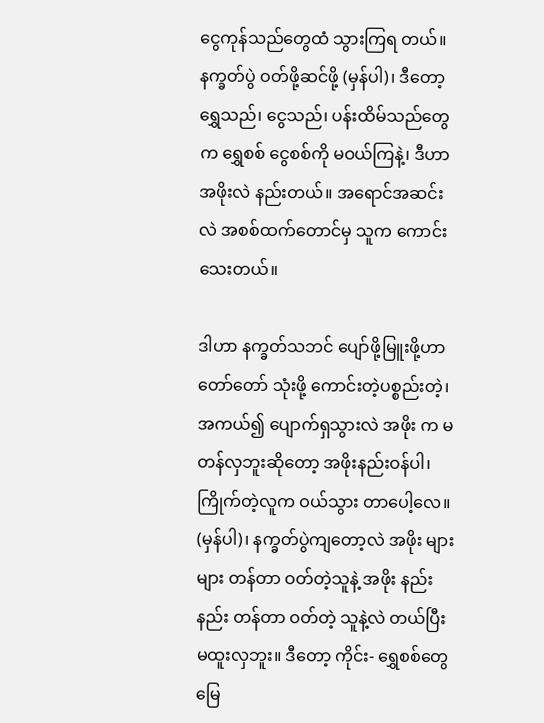ငွေကုန်သည်တွေထံ သွားကြရ တယ်။ နက္ခတ်ပွဲ ဝတ်ဖို့ဆင်ဖို့ (မှန်ပါ)၊ ဒီတော့ ရွှေသည်၊ ငွေသည်၊ ပန်းထိမ်သည်တွေက ရွှေစစ် ငွေစစ်ကို မဝယ်ကြနဲ့၊ ဒီဟာအဖိုးလဲ နည်းတယ်။ အရောင်အဆင်းလဲ အစစ်ထက်တောင်မှ သူက ကောင်းသေးတယ်။

ဒါဟာ နက္ခတ်သဘင် ပျော်ဖို့မြူးဖို့ဟာ တော်တော် သုံးဖို့ ကောင်းတဲ့ပစ္စည်းတဲ့၊ အကယ်၍ ပျောက်ရှသွားလဲ အဖိုး က မတန်လှဘူးဆိုတော့ အဖိုးနည်းဝန်ပါ၊ ကြိုက်တဲ့လူက ဝယ်သွား တာပေါ့လေ။ (မှန်ပါ)၊ နက္ခတ်ပွဲကျတော့လဲ အဖိုး များများ တန်တာ ဝတ်တဲ့သူနဲ့ အဖိုး နည်းနည်း တန်တာ ဝတ်တဲ့ သူနဲ့လဲ တယ်ပြီးမထူးလှဘူး။ ဒီတော့ ကိုင်း- ရွှေစစ်တွေ မြေ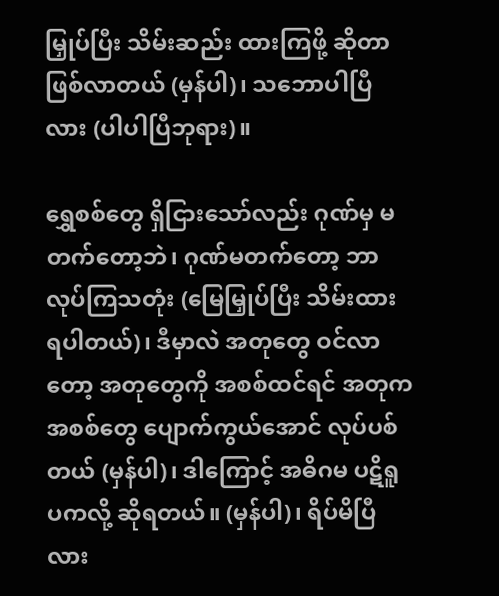မြှုပ်ပြီး သိမ်းဆည်း ထားကြဖို့ ဆိုတာ ဖြစ်လာတယ် (မှန်ပါ)၊ သဘောပါပြီလား (ပါပါပြီဘုရား)။

ရွှေစစ်တွေ ရှိငြားသော်လည်း ဂုဏ်မှ မတက်တော့ဘဲ၊ ဂုဏ်မတက်တော့ ဘာလုပ်ကြသတုံး (မြေမြှုပ်ပြီး သိမ်းထား ရပါတယ်)၊ ဒီမှာလဲ အတုတွေ ဝင်လာတော့ အတုတွေကို အစစ်ထင်ရင် အတုက အစစ်တွေ ပျောက်ကွယ်အောင် လုပ်ပစ် တယ် (မှန်ပါ)၊ ဒါကြောင့် အဓိဂမ ပဋိရူပကလို့ ဆိုရတယ်။ (မှန်ပါ)၊ ရိပ်မိပြီလား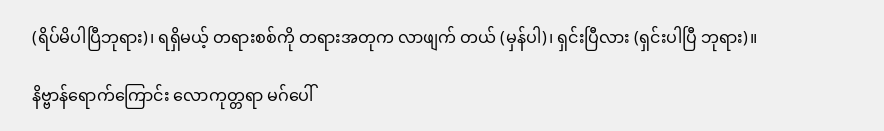(ရိပ်မိပါပြီဘုရား)၊ ရရှိမယ့် တရားစစ်ကို တရားအတုက လာဖျက် တယ် (မှန်ပါ)၊ ရှင်းပြီလား (ရှင်းပါပြီ ဘုရား)။

နိဗ္ဗာန်ရောက်ကြောင်း လောကုတ္တရာ မဂ်ပေါ်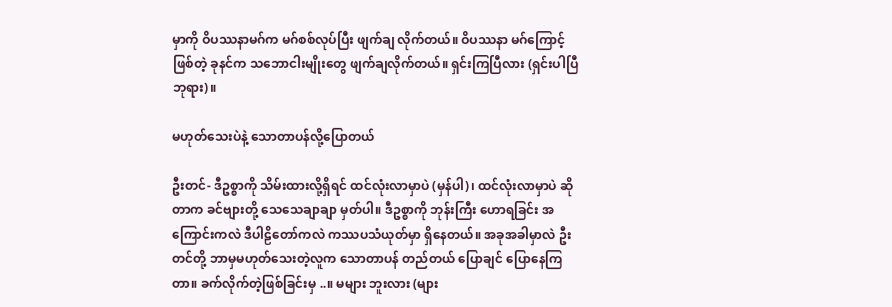မှာကို ဝိပဿနာမဂ်က မဂ်စစ်လုပ်ပြီး ဖျက်ချ လိုက်တယ်။ ဝိပဿနာ မဂ်ကြောင့်ဖြစ်တဲ့ ခုနင်က သဘောငါးမျိုးတွေ ဖျက်ချလိုက်တယ်။ ရှင်းကြပြီလား (ရှင်းပါပြီဘုရား)။

မဟုတ်သေးပဲနဲ့ သောတာပန်လို့ပြောတယ်

ဦးတင်- ဒီဥစ္စာကို သိမ်းထားလို့ရှိရင် ထင်လုံးလာမှာပဲ (မှန်ပါ)၊ ထင်လုံးလာမှာပဲ ဆိုတာက ခင်ဗျားတို့ သေသေချာချာ မှတ်ပါ။ ဒီဥစ္စာကို ဘုန်းကြီး ဟောရခြင်း အကြောင်းကလဲ ဒီပါဠိတော်ကလဲ ကဿပသံယုတ်မှာ ရှိနေတယ်။ အခုအခါမှာလဲ ဦးတင်တို့ ဘာမှမဟုတ်သေးတဲ့လူက သောတာပန် တည်တယ် ပြောချင် ပြောနေကြတာ။ ခက်လိုက်တဲ့ဖြစ်ခြင်းမှ ..။ မများ ဘူးလား (များ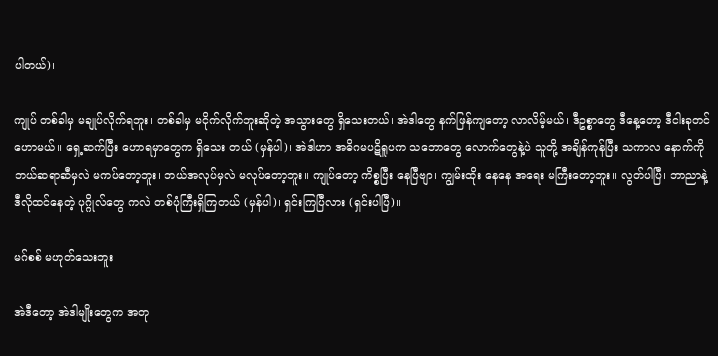ပါတယ်)၊

ကျုပ် တစ်ခါမှ မချုပ်လိုက်ရဘူး၊ တစ်ခါမှ မငိုက်လိုက်ဘူးဆိုတဲ့ အသွားတွေ ရှိသေးတယ်၊ အဲဒါတွေ နက်ဖြန်ကျတော့ လာလိမ့်မယ်၊ ဒီဥစ္စာတွေ ဒီနေ့တော့ ဒီငါးခုတင် ဟောမယ်။ ရှေ့ဆက်ပြီး ဟောရမှာတွေက ရှိသေး တယ် (မှန်ပါ)၊ အဲဒါဟာ အဓိဂမပဋိရူပက သဘောတွေ လောက်တွေနဲ့ပဲ သူတို့ အချိန်ကုန်ပြီး သကာလ နောက်ကို ဘယ်ဆရာဆီမှလဲ မကပ်တော့ဘူး၊ ဘယ်အလုပ်မှလဲ မလုပ်တော့ဘူး။ ကျုပ်တော့ ကိစ္စပြီး နေပြီဗျာ၊ ကျွမ်းထိုး နေနေ အရေး မကြီးတော့ဘူး။ လွတ်ပါပြီ၊ ဘာညာနဲ့ ဒီလိုထင်နေတဲ့ ပုဂ္ဂိုလ်တွေ ကလဲ တစ်ပုံကြီးရှိကြတယ် (မှန်ပါ)၊ ရှင်းကြပြီလား (ရှင်းပါပြီ)။

မဂ်စစ် မဟုတ်သေးဘူး

အဲဒီတော့ အဲဒါမျိုးတွေက အတု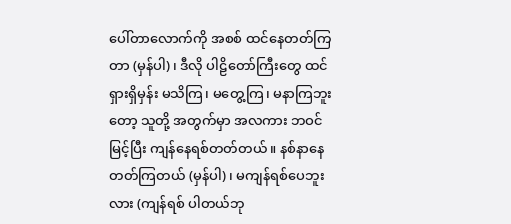ပေါ်တာလောက်ကို အစစ် ထင်နေတတ်ကြတာ (မှန်ပါ)၊ ဒီလို ပါဠိတော်ကြီးတွေ ထင်ရှားရှိမှန်း မသိကြ၊ မတွေ့ကြ၊ မနာကြဘူးတော့ သူတို့ အတွက်မှာ အလကား ဘဝင်မြင့်ပြီး ကျန်နေရစ်တတ်တယ်။ နစ်နာနေတတ်ကြတယ် (မှန်ပါ)၊ မကျန်ရစ်ပေဘူးလား (ကျန်ရစ် ပါတယ်ဘု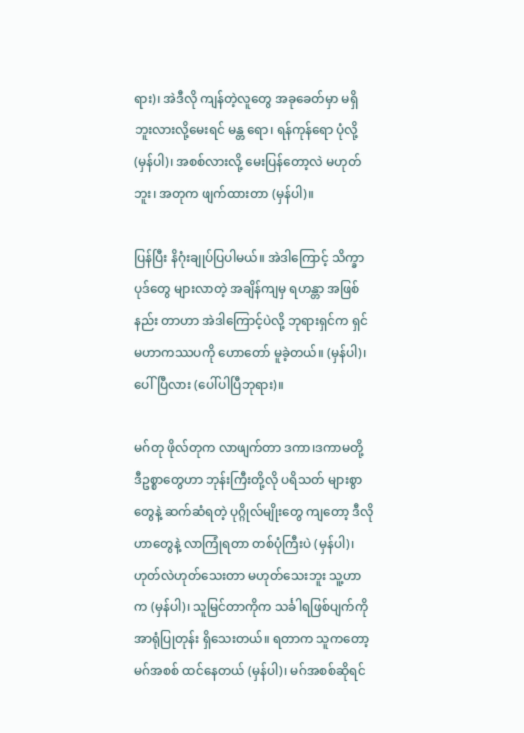ရား)၊ အဲဒီလို ကျန်တဲ့လူတွေ အခုခေတ်မှာ မရှိဘူးလားလို့မေးရင် မန္တ ရော၊ ရန်ကုန်ရော ပုံလို့ (မှန်ပါ)၊ အစစ်လားလို့ မေးပြန်တော့လဲ မဟုတ်ဘူး၊ အတုက ဖျက်ထားတာ (မှန်ပါ)။

ပြန်ပြီး နိဂုံးချုပ်ပြပါမယ်။ အဲဒါကြောင့် သိက္ခာပုဒ်တွေ များလာတဲ့ အချိန်ကျမှ ရဟန္တာ အဖြစ်နည်း တာဟာ အဲဒါကြောင့်ပဲလို့ ဘုရားရှင်က ရှင်မဟာကဿပကို ဟောတော် မူခဲ့တယ်။ (မှန်ပါ)၊ ပေါ်ပြီလား (ပေါ်ပါပြီဘုရား)။

မဂ်တု ဖိုလ်တုက လာဖျက်တာ ဒကာ၊ဒကာမတို့ ဒီဥစ္စာတွေဟာ ဘုန်းကြီးတို့လို ပရိသတ် များစွာတွေနဲ့ ဆက်ဆံရတဲ့ ပုဂ္ဂိုလ်မျိုးတွေ ကျတော့ ဒီလိုဟာတွေနဲ့ လာကြုံရတာ တစ်ပုံကြီးပဲ (မှန်ပါ)၊ ဟုတ်လဲဟုတ်သေးတာ မဟုတ်သေးဘူး သူ့ဟာက (မှန်ပါ)၊ သူမြင်တာကိုက သင်္ခါရဖြစ်ပျက်ကို အာရုံပြုတုန်း ရှိသေးတယ်။ ရတာက သူကတော့ မဂ်အစစ် ထင်နေတယ် (မှန်ပါ)၊ မဂ်အစစ်ဆိုရင်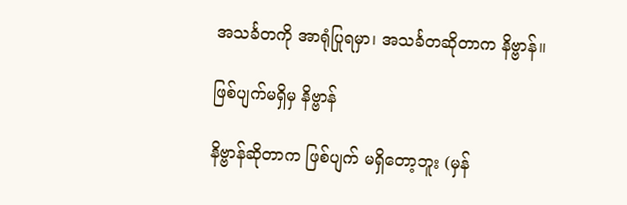အသင်္ခတကို အာရုံပြုရမှာ၊ အသင်္ခတဆိုတာက နိဗ္ဗာန်။

ဖြစ်ပျက်မရှိမှ နိဗ္ဗာန်

နိဗ္ဗာန်ဆိုတာက ဖြစ်ပျက် မရှိတော့ဘူး (မှန်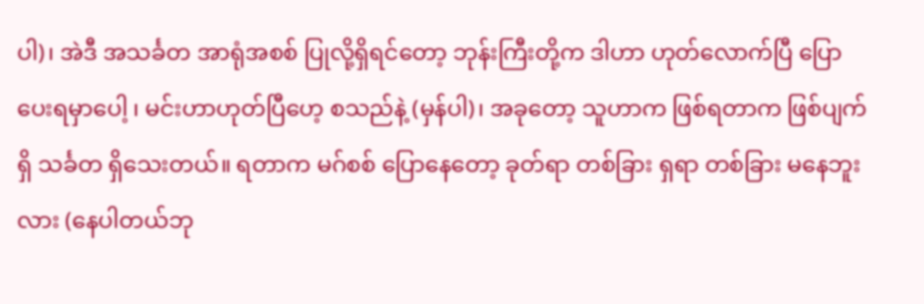ပါ)၊ အဲဒီ အသင်္ခတ အာရုံအစစ် ပြုလို့ရှိရင်တော့ ဘုန်းကြီးတို့က ဒါဟာ ဟုတ်လောက်ပြီ ပြောပေးရမှာပေါ့ ၊ မင်းဟာဟုတ်ပြီဟေ့ စသည်နဲ့ (မှန်ပါ)၊ အခုတော့ သူဟာက ဖြစ်ရတာက ဖြစ်ပျက်ရှိ သင်္ခတ ရှိသေးတယ်။ ရတာက မဂ်စစ် ပြောနေတော့ ခုတ်ရာ တစ်ခြား ရှရာ တစ်ခြား မနေဘူးလား (နေပါတယ်ဘု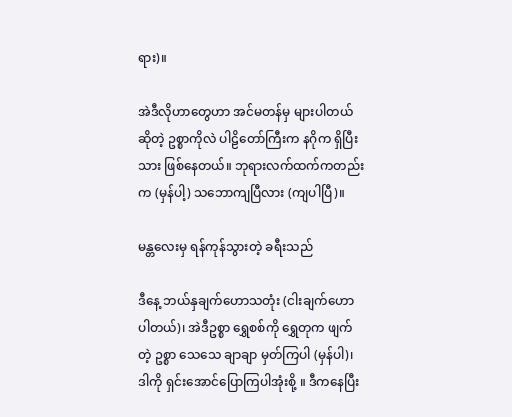ရား)။

အဲဒီလိုဟာတွေဟာ အင်မတန်မှ များပါတယ် ဆိုတဲ့ ဥစ္စာကိုလဲ ပါဠိတော်ကြီးက နဂိုက ရှိပြီးသား ဖြစ်နေတယ်။ ဘုရားလက်ထက်ကတည်းက (မှန်ပါ့) သဘောကျပြီလား (ကျပါပြီ)။

မန္တလေးမှ ရန်ကုန်သွားတဲ့ ခရီးသည်

ဒီနေ့ ဘယ်နှချက်ဟောသတုံး (ငါးချက်ဟောပါတယ်)၊ အဲဒီဥစ္စာ ရွှေစစ်ကို ရွှေတုက ဖျက်တဲ့ ဥစ္စာ သေသေ ချာချာ မှတ်ကြပါ (မှန်ပါ)၊ ဒါကို ရှင်းအောင်ပြောကြပါအုံးစို့ ။ ဒီကနေပြီး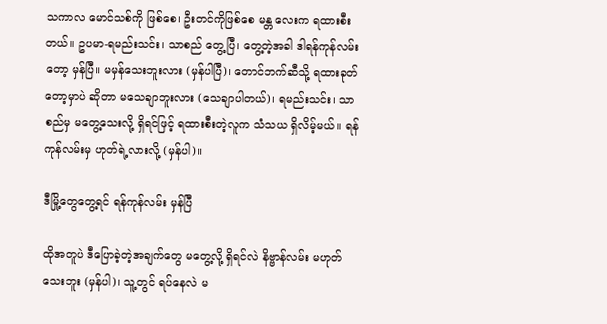သကာလ မောင်သစ်ကို ဖြစ်စေ၊ ဦးတင်ကိုဖြစ်စေ မန္တ လေးက ရထားစီးတယ်။ ဥပမာ-ရမည်းသင်း၊ သာစည် တွေ့ပြီ၊ တွေ့တဲ့အခါ ဒါရန်ကုန်လမ်းတော့ မှန်ပြီ။ မမှန်သေးဘူးလား (မှန်ပါပြီ)၊ တောင်ဘက်ဆီသို့ ရထားခုတ်တော့မှာပဲ ဆိုတာ မသေချာဘူးလား (သေချာပါတယ်)၊ ရမည်းသင်း၊ သာစည်မှ မတွေ့သေးလို့ ရှိရင်ဖြင့် ရထားစီးတဲ့လူက သံသယ ရှိလိမ့်မယ်။ ရန်ကုန်လမ်းမှ ဟုတ်ရဲ့လားလို့ (မှန်ပါ)။

ဒီမြို့တွေတွေ့ရင် ရန်ကုန်လမ်း မှန်ပြီ

ထိုအတူပဲ ဒီပြောခဲ့တဲ့အချက်တွေ မတွေ့လို့ ရှိရင်လဲ နိဗ္ဗာန်လမ်း မဟုတ်သေးဘူး (မှန်ပါ)၊ သူ့တွင် ရပ်နေလဲ မ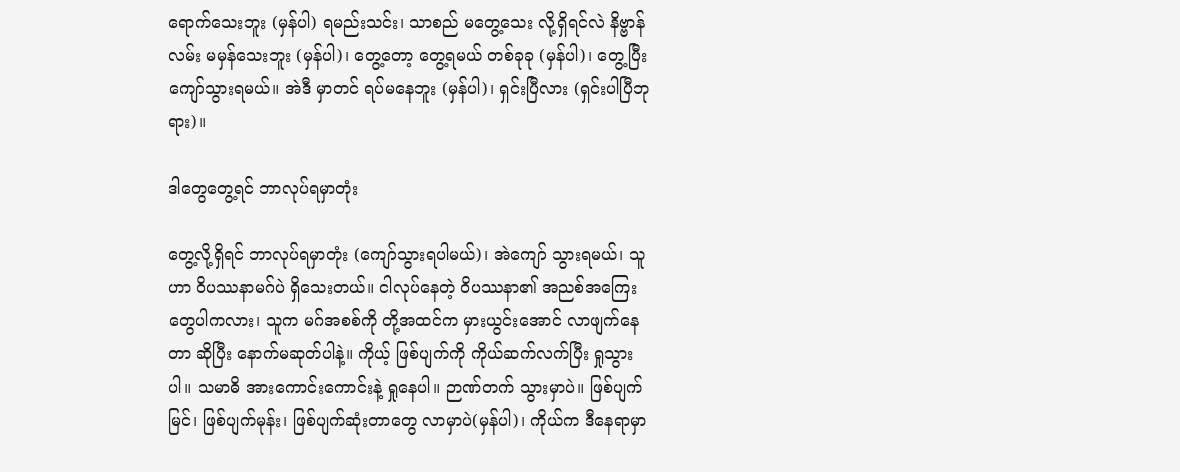ရောက်သေးဘူး (မှန်ပါ) ရမည်းသင်း၊ သာစည် မတွေ့သေး လို့ရှိရင်လဲ နိဗ္ဗာန်လမ်း မမှန်သေးဘူး (မှန်ပါ)၊ တွေ့တော့ တွေ့ရမယ် တစ်ခုခု (မှန်ပါ)၊ တွေ့ပြီး ကျော်သွားရမယ်။ အဲဒီ မှာတင် ရပ်မနေဘူး (မှန်ပါ)၊ ရှင်းပြီလား (ရှင်းပါပြီဘုရား)။

ဒါတွေတွေ့ရင် ဘာလုပ်ရမှာတုံး

တွေ့လို့ရှိရင် ဘာလုပ်ရမှာတုံး (ကျော်သွားရပါမယ်)၊ အဲကျော် သွားရမယ်၊ သူဟာ ဝိပဿနာမဂ်ပဲ ရှိသေးတယ်။ ငါလုပ်နေတဲ့ ဝိပဿနာ၏ အညစ်အကြေး တွေပါကလား၊ သူက မဂ်အစစ်ကို တို့အထင်က မှားယွင်းအောင် လာဖျက်နေတာ ဆိုပြီး နောက်မဆုတ်ပါနဲ့။ ကိုယ့် ဖြစ်ပျက်ကို ကိုယ်ဆက်လက်ပြီး ရှုသွားပါ။ သမာဓိ အားကောင်းကောင်းနဲ့ ရှုနေပါ။ ဉာဏ်တက် သွားမှာပဲ။ ဖြစ်ပျက်မြင်၊ ဖြစ်ပျက်မုန်း၊ ဖြစ်ပျက်ဆုံးတာတွေ လာမှာပဲ(မှန်ပါ)၊ ကိုယ်က ဒီနေရာမှာ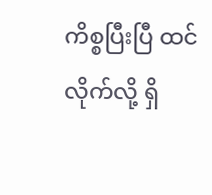ကိစ္စပြီးပြီ ထင်လိုက်လို့ ရှိ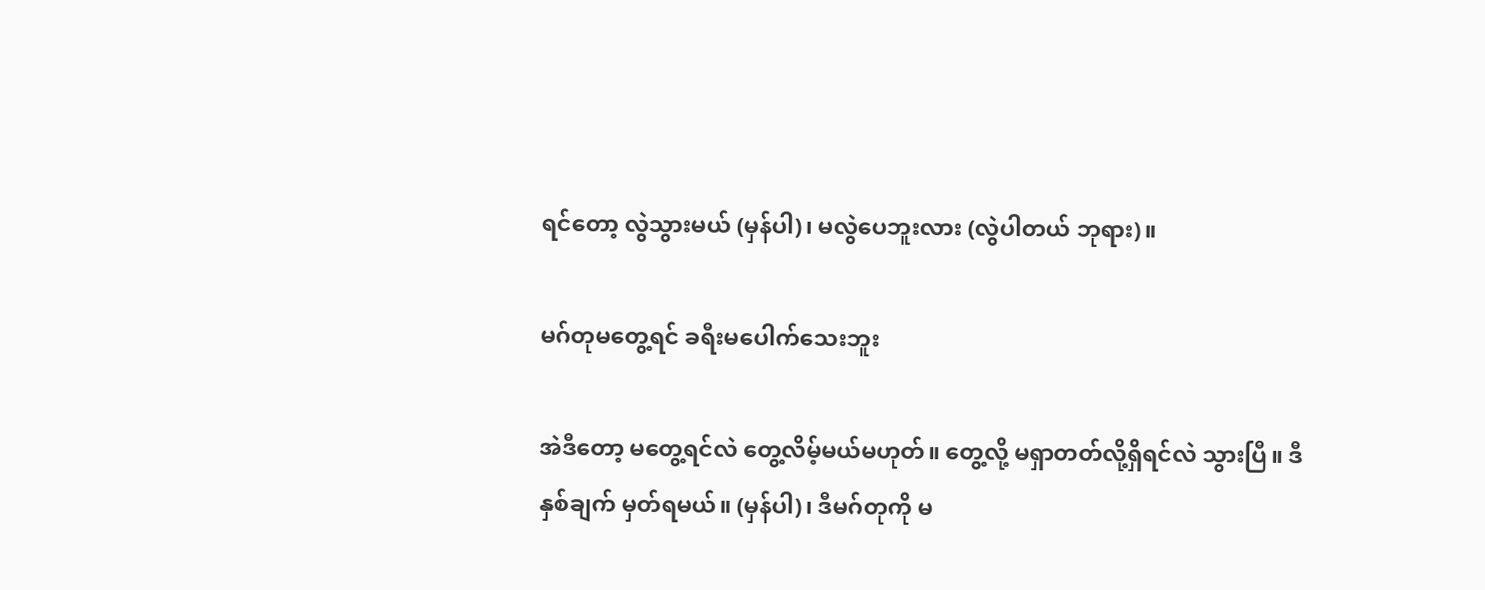ရင်တော့ လွဲသွားမယ် (မှန်ပါ)၊ မလွဲပေဘူးလား (လွဲပါတယ် ဘုရား)။

မဂ်တုမတွေ့ရင် ခရီးမပေါက်သေးဘူး

အဲဒီတော့ မတွေ့ရင်လဲ တွေ့လိမ့်မယ်မဟုတ်။ တွေ့လို့ မရှာတတ်လို့ရှိရင်လဲ သွားပြီ။ ဒီနှစ်ချက် မှတ်ရမယ်။ (မှန်ပါ)၊ ဒီမဂ်တုကို မ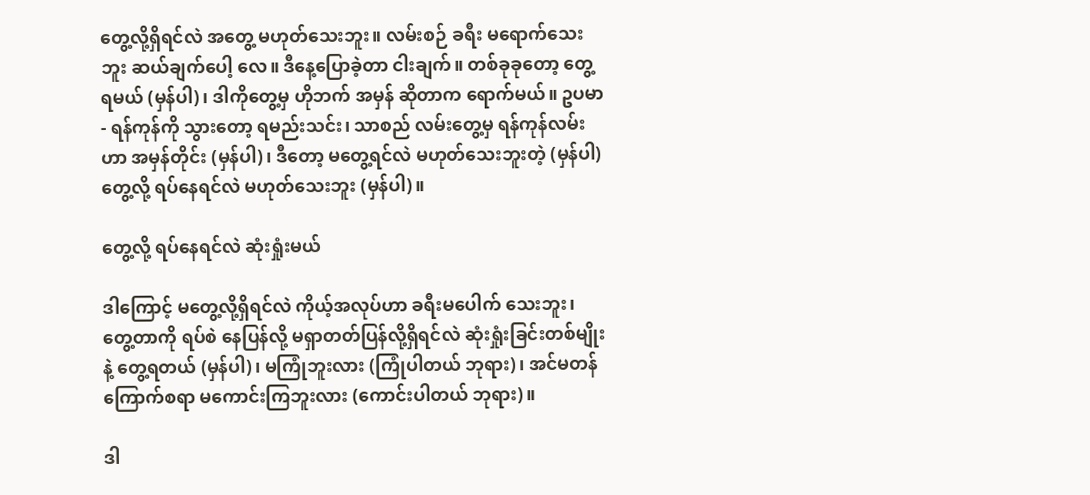တွေ့လို့ရှိရင်လဲ အတွေ့ မဟုတ်သေးဘူး။ လမ်းစဉ် ခရီး မရောက်သေးဘူး ဆယ်ချက်ပေါ့ လေ။ ဒီနေ့ပြောခဲ့တာ ငါးချက်။ တစ်ခုခုတော့ တွေ့ရမယ် (မှန်ပါ)၊ ဒါကိုတွေ့မှ ဟိုဘက် အမှန် ဆိုတာက ရောက်မယ်။ ဥပမာ- ရန်ကုန်ကို သွားတော့ ရမည်းသင်း၊ သာစည် လမ်းတွေ့မှ ရန်ကုန်လမ်းဟာ အမှန်တိုင်း (မှန်ပါ)၊ ဒီတော့ မတွေ့ရင်လဲ မဟုတ်သေးဘူးတဲ့ (မှန်ပါ) တွေ့လို့ ရပ်နေရင်လဲ မဟုတ်သေးဘူး (မှန်ပါ)။

တွေ့လို့ ရပ်နေရင်လဲ ဆုံးရှုံးမယ်

ဒါကြောင့် မတွေ့လို့ရှိရင်လဲ ကိုယ့်အလုပ်ဟာ ခရီးမပေါက် သေးဘူး၊ တွေ့တာကို ရပ်စဲ နေပြန်လို့ မရှာတတ်ပြန်လို့ရှိရင်လဲ ဆုံးရှုံးခြင်းတစ်မျိုးနဲ့ တွေ့ရတယ် (မှန်ပါ)၊ မကြုံဘူးလား (ကြုံပါတယ် ဘုရား)၊ အင်မတန် ကြောက်စရာ မကောင်းကြဘူးလား (ကောင်းပါတယ် ဘုရား)။

ဒါ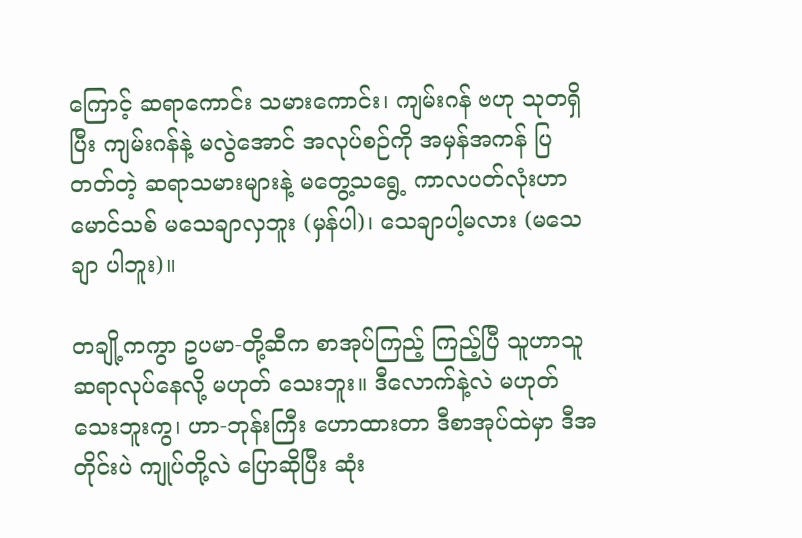ကြောင့် ဆရာကောင်း သမားကောင်း၊ ကျမ်းဂန် ဗဟု သုတရှိပြီး ကျမ်းဂန်နဲ့ မလွဲအောင် အလုပ်စဉ်ကို အမှန်အကန် ပြတတ်တဲ့ ဆရာသမားများနဲ့ မတွေ့သရွေ့ ကာလပတ်လုံးဟာ မောင်သစ် မသေချာလှဘူး (မှန်ပါ)၊ သေချာပါ့မလား (မသေချာ ပါဘူး)။

တချို့ကကွာ ဥပမာ-တို့ဆီက စာအုပ်ကြည့် ကြည့်ပြီ သူဟာသူ ဆရာလုပ်နေလို့ မဟုတ် သေးဘူး။ ဒီလောက်နဲ့လဲ မဟုတ်သေးဘူးကွ၊ ဟာ-ဘုန်းကြီး ဟောထားတာ ဒီစာအုပ်ထဲမှာ ဒီအတိုင်းပဲ ကျုပ်တို့လဲ ပြောဆိုပြီး ဆုံး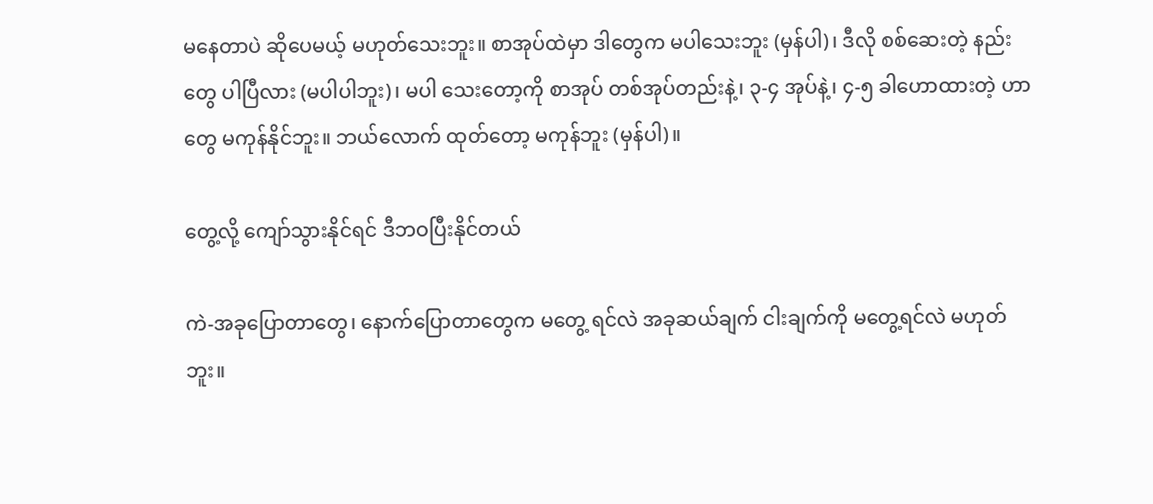မနေတာပဲ ဆိုပေမယ့် မဟုတ်သေးဘူး။ စာအုပ်ထဲမှာ ဒါတွေက မပါသေးဘူး (မှန်ပါ)၊ ဒီလို စစ်ဆေးတဲ့ နည်းတွေ ပါပြီလား (မပါပါဘူး)၊ မပါ သေးတော့ကို စာအုပ် တစ်အုပ်တည်းနဲ့၊ ၃-၄ အုပ်နဲ့၊ ၄-၅ ခါဟောထားတဲ့ ဟာတွေ မကုန်နိုင်ဘူး။ ဘယ်လောက် ထုတ်တော့ မကုန်ဘူး (မှန်ပါ)။

တွေ့လို့ ကျော်သွားနိုင်ရင် ဒီဘဝပြီးနိုင်တယ်

ကဲ-အခုပြောတာတွေ၊ နောက်ပြောတာတွေက မတွေ့ ရင်လဲ အခုဆယ်ချက် ငါးချက်ကို မတွေ့ရင်လဲ မဟုတ်ဘူး။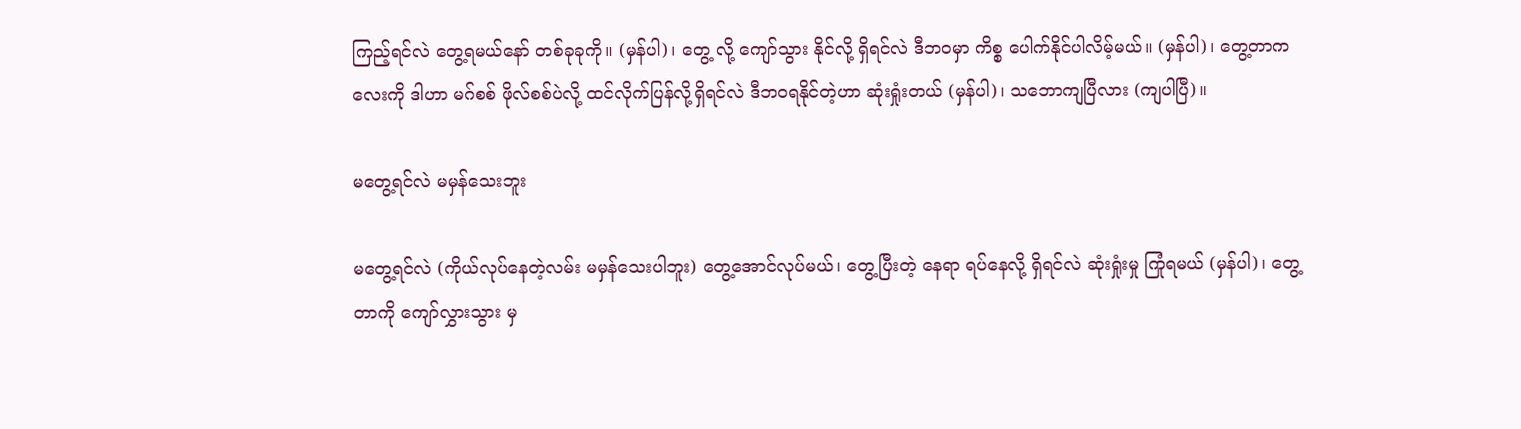ကြည့်ရင်လဲ တွေ့ရမယ်နော် တစ်ခုခုကို။ (မှန်ပါ)၊ တွေ့ လို့ ကျော်သွား နိုင်လို့ ရှိရင်လဲ ဒီဘဝမှာ ကိစ္စ ပေါက်နိုင်ပါလိမ့်မယ်။ (မှန်ပါ)၊ တွေ့တာကလေးကို ဒါဟာ မဂ်စစ် ဖိုလ်စစ်ပဲလို့ ထင်လိုက်ပြန်လို့ရှိရင်လဲ ဒီဘဝရနိုင်တဲ့ဟာ ဆုံးရှုံးတယ် (မှန်ပါ)၊ သဘောကျပြီလား (ကျပါပြီ)။

မတွေ့ရင်လဲ မမှန်သေးဘူး

မတွေ့ရင်လဲ (ကိုယ်လုပ်နေတဲ့လမ်း မမှန်သေးပါဘူး) တွေ့အောင်လုပ်မယ်၊ တွေ့ပြီးတဲ့ နေရာ ရပ်နေလို့ ရှိရင်လဲ ဆုံးရှုံးမှု ကြုံရမယ် (မှန်ပါ)၊ တွေ့တာကို ကျော်လွှားသွား မှ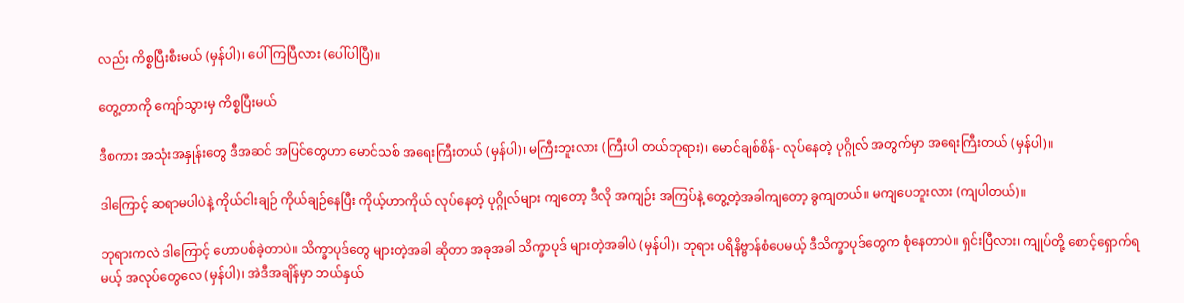လည်း ကိစ္စပြီးစီးမယ် (မှန်ပါ)၊ ပေါ်ကြပြီလား (ပေါ်ပါပြီ)။

တွေ့တာကို ကျော်သွားမှ ကိစ္စပြီးမယ်

ဒီစကား အသုံးအနှုန်းတွေ ဒီအဆင် အပြင်တွေဟာ မောင်သစ် အရေးကြီးတယ် (မှန်ပါ)၊ မကြီးဘူးလား (ကြီးပါ တယ်ဘုရား)၊ မောင်ချစ်စိန်- လုပ်နေတဲ့ ပုဂ္ဂိုလ် အတွက်မှာ အရေးကြီးတယ် (မှန်ပါ)။

ဒါကြောင့် ဆရာမပါပဲနဲ့ ကိုယ်ငါးချဉ် ကိုယ်ချဉ်နေပြီး ကိုယ့်ဟာကိုယ် လုပ်နေတဲ့ ပုဂ္ဂိုလ်များ ကျတော့ ဒီလို အကျဉ်း အကြပ်နဲ့ တွေ့တဲ့အခါကျတော့ ခွကျတယ်။ မကျပေဘူးလား (ကျပါတယ်)။

ဘုရားကလဲ ဒါကြောင့် ဟောပစ်ခဲ့တာပဲ။ သိက္ခာပုဒ်တွေ များတဲ့အခါ ဆိုတာ အခုအခါ သိက္ခာပုဒ် များတဲ့အခါပဲ (မှန်ပါ)၊ ဘုရား ပရိနိဗ္ဗာန်စံပေမယ့် ဒီသိက္ခာပုဒ်တွေက စုံနေတာပဲ။ ရှင်းပြီလား၊ ကျုပ်တို့ စောင့်ရှောက်ရမယ့် အလုပ်တွေလေ (မှန်ပါ)၊ အဲဒီအချိန်မှာ ဘယ်နှယ်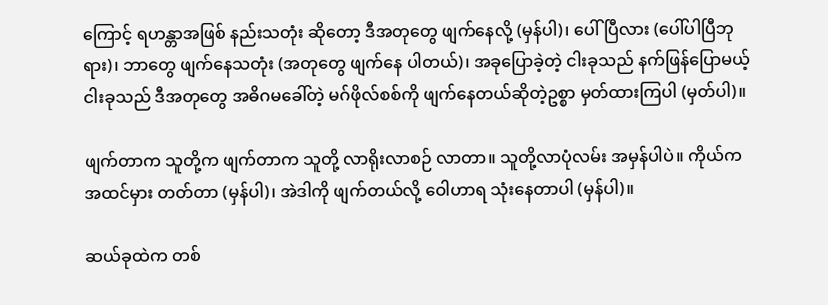ကြောင့် ရဟန္တာအဖြစ် နည်းသတုံး ဆိုတော့ ဒီအတုတွေ ဖျက်နေလို့ (မှန်ပါ)၊ ပေါ်ပြီလား (ပေါ်ပါပြီဘုရား)၊ ဘာတွေ ဖျက်နေသတုံး (အတုတွေ ဖျက်နေ ပါတယ်)၊ အခုပြောခဲ့တဲ့ ငါးခုသည် နက်ဖြန်ပြောမယ့် ငါးခုသည် ဒီအတုတွေ အဓိဂမခေါ်တဲ့ မဂ်ဖိုလ်စစ်ကို ဖျက်နေတယ်ဆိုတဲ့ဥစ္စာ မှတ်ထားကြပါ (မှတ်ပါ)။

ဖျက်တာက သူတို့က ဖျက်တာက သူတို့ လာရိုးလာစဉ် လာတာ။ သူတို့လာပုံလမ်း အမှန်ပါပဲ။ ကိုယ်က အထင်မှား တတ်တာ (မှန်ပါ)၊ အဲဒါကို ဖျက်တယ်လို့ ဝေါဟာရ သုံးနေတာပါ (မှန်ပါ)။

ဆယ်ခုထဲက တစ်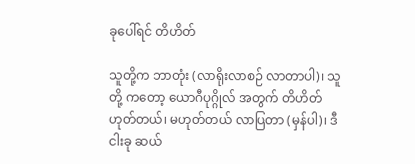ခုပေါ်ရင် တိဟိတ်

သူတို့က ဘာတုံး (လာရိုးလာစဉ် လာတာပါ)၊ သူတို့ ကတော့ ယောဂီပုဂ္ဂိုလ် အတွက် တိဟိတ် ဟုတ်တယ်၊ မဟုတ်တယ် လာပြတာ (မှန်ပါ)၊ ဒီငါးခု ဆယ်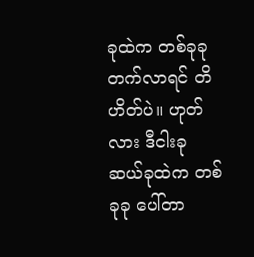ခုထဲက တစ်ခုခု တက်လာရင် တိဟိတ်ပဲ။ ဟုတ်လား ဒီငါးခု ဆယ်ခုထဲက တစ်ခုခု ပေါ်တာ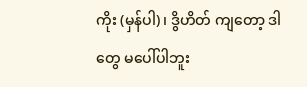ကိုး (မှန်ပါ)၊ ဒွိဟိတ် ကျတော့ ဒါတွေ မပေါ်ပါဘူး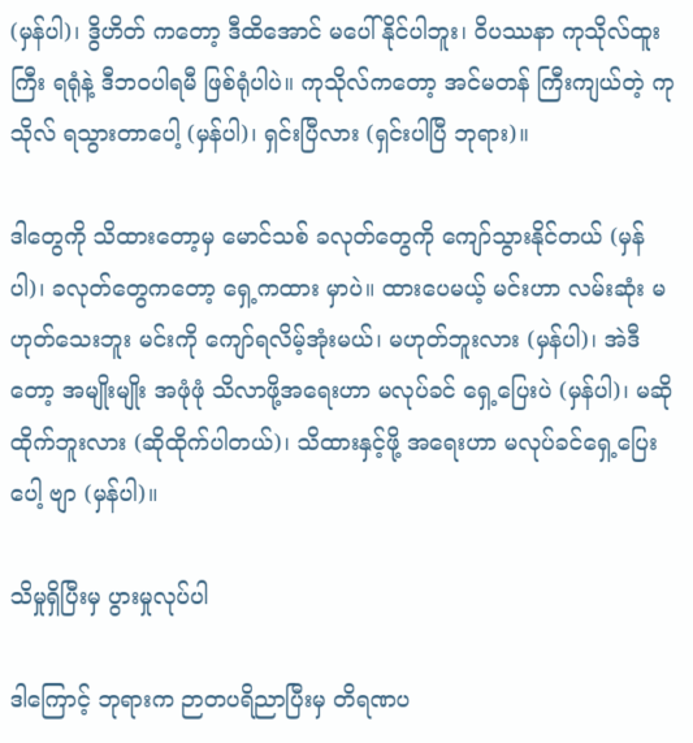(မှန်ပါ)၊ ဒွိဟိတ် ကတော့ ဒီထိအောင် မပေါ်နိုင်ပါဘူး၊ ဝိပဿနာ ကုသိုလ်ထူးကြီး ရရုံနဲ့ ဒီဘဝပါရမီ ဖြစ်ရုံပါပဲ။ ကုသိုလ်ကတော့ အင်မတန် ကြီးကျယ်တဲ့ ကုသိုလ် ရသွားတာပေါ့ (မှန်ပါ)၊ ရှင်းပြီလား (ရှင်းပါပြီ ဘုရား)။

ဒါတွေကို သိထားတော့မှ မောင်သစ် ခလုတ်တွေကို ကျော်သွားနိုင်တယ် (မှန်ပါ)၊ ခလုတ်တွေကတော့ ရှေ့ကထား မှာပဲ။ ထားပေမယ့် မင်းဟာ လမ်းဆုံး မဟုတ်သေးဘူး မင်းကို ကျော်ရလိမ့်အုံးမယ်၊ မဟုတ်ဘူးလား (မှန်ပါ)၊ အဲဒီတော့ အမျိုးမျိုး အဖုံဖုံ သိလာဖို့အရေးဟာ မလုပ်ခင် ရှေ့ပြေးပဲ (မှန်ပါ)၊ မဆိုထိုက်ဘူးလား (ဆိုထိုက်ပါတယ်)၊ သိထားနှင့်ဖို့ အရေးဟာ မလုပ်ခင်ရှေ့ပြေးပေါ့ ဗျာ (မှန်ပါ)။

သိမှုရှိပြီးမှ ပွားမှုလုပ်ပါ

ဒါကြောင့် ဘုရားက ဉာတပရိညာပြီးမှ တိရဏပ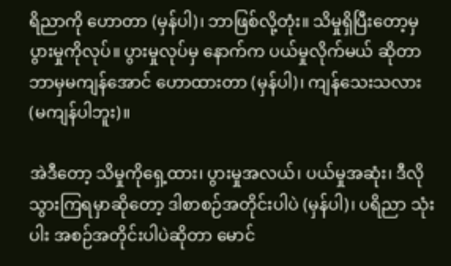ရိညာကို ဟောတာ (မှန်ပါ)၊ ဘာဖြစ်လို့တုံး။ သိမှုရှိပြီးတော့မှ ပွားမှုကိုလုပ်။ ပွားမှုလုပ်မှ နောက်က ပယ်မှုလိုက်မယ် ဆိုတာ ဘာမှမကျန်အောင် ဟောထားတာ (မှန်ပါ)၊ ကျန်သေးသလား (မကျန်ပါဘူး)။

အဲဒီတော့ သိမှုကိုရှေ့ထား၊ ပွားမှုအလယ်၊ ပယ်မှုအဆုံး၊ ဒီလိုသွားကြရမှာဆိုတော့ ဒါစာစဉ်အတိုင်းပါပဲ (မှန်ပါ)၊ ပရိညာ သုံးပါး အစဉ်အတိုင်းပါပဲဆိုတာ မောင်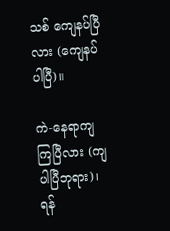သစ် ကျေနပ်ပြီလား (ကျေနပ်ပါပြီ)။

ကဲ-နေရာကျကြပြီလား (ကျပါပြီဘုရား)၊ ရန်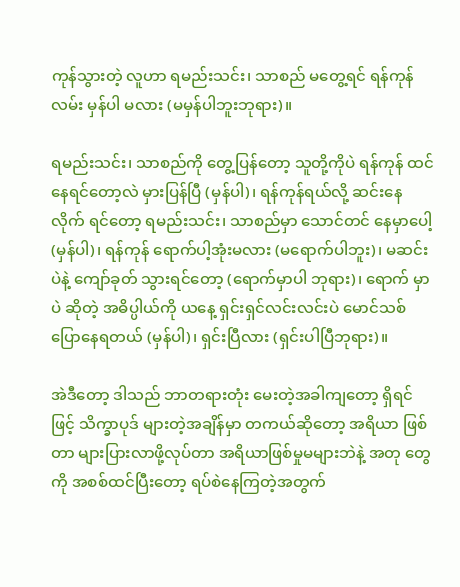ကုန်သွားတဲ့ လူဟာ ရမည်းသင်း၊ သာစည် မတွေ့ရင် ရန်ကုန်လမ်း မှန်ပါ မလား (မမှန်ပါဘူးဘုရား)။

ရမည်းသင်း၊ သာစည်ကို တွေ့ပြန်တော့ သူတို့ကိုပဲ ရန်ကုန် ထင်နေရင်တော့လဲ မှားပြန်ပြီ (မှန်ပါ)၊ ရန်ကုန်ရယ်လို့ ဆင်းနေလိုက် ရင်တော့ ရမည်းသင်း၊ သာစည်မှာ သောင်တင် နေမှာပေါ့ (မှန်ပါ)၊ ရန်ကုန် ရောက်ပါ့အုံးမလား (မရောက်ပါဘူး)၊ မဆင်းပဲနဲ့ ကျော်ခုတ် သွားရင်တော့ (ရောက်မှာပါ ဘုရား)၊ ရောက် မှာပဲ ဆိုတဲ့ အဓိပ္ပါယ်ကို ယနေ့ ရှင်းရှင်လင်းလင်းပဲ မောင်သစ် ပြောနေရတယ် (မှန်ပါ)၊ ရှင်းပြီလား (ရှင်းပါပြီဘုရား)။

အဲဒီတော့ ဒါသည် ဘာတရားတုံး မေးတဲ့အခါကျတော့ ရှိရင်ဖြင့် သိက္ခာပုဒ် များတဲ့အချိန်မှာ တကယ်ဆိုတော့ အရိယာ ဖြစ်တာ များပြားလာဖို့လုပ်တာ အရိယာဖြစ်မှုမများဘဲနဲ့ အတု တွေကို အစစ်ထင်ပြီးတော့ ရပ်စဲနေကြတဲ့အတွက်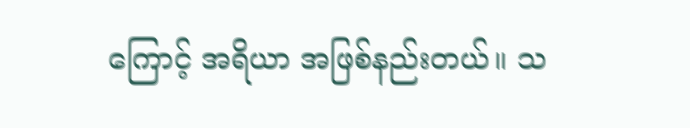ကြောင့် အရိယာ အဖြစ်နည်းတယ်။ သ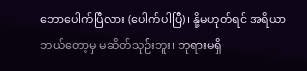ဘောပေါက်ပြီလား (ပေါက်ပါပြီ)၊ နို့မဟုတ်ရင် အရိယာ ဘယ်တော့မှ မဆိတ်သုဉ်းဘူး၊ ဘုရားမရှိ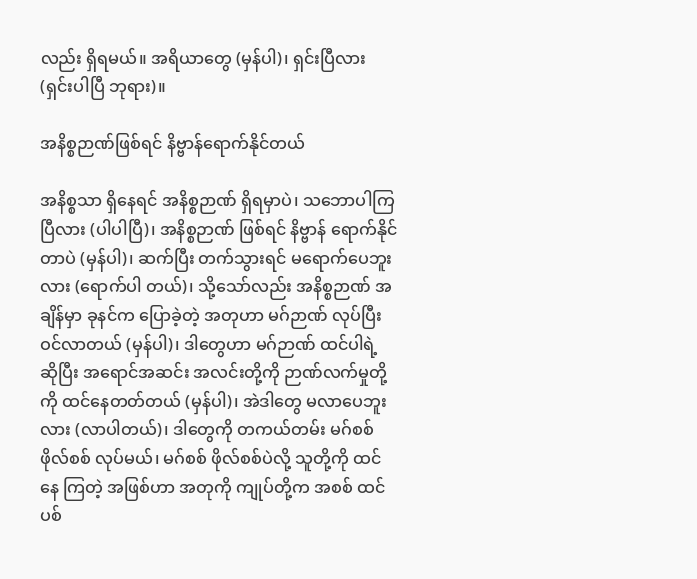လည်း ရှိရမယ်။ အရိယာတွေ (မှန်ပါ)၊ ရှင်းပြီလား (ရှင်းပါပြီ ဘုရား)။

အနိစ္စဉာဏ်ဖြစ်ရင် နိဗ္ဗာန်ရောက်နိုင်တယ်

အနိစ္စသာ ရှိနေရင် အနိစ္စဉာဏ် ရှိရမှာပဲ၊ သဘောပါကြ ပြီလား (ပါပါပြီ)၊ အနိစ္စဉာဏ် ဖြစ်ရင် နိဗ္ဗာန် ရောက်နိုင်တာပဲ (မှန်ပါ)၊ ဆက်ပြီး တက်သွားရင် မရောက်ပေဘူးလား (ရောက်ပါ တယ်)၊ သို့သော်လည်း အနိစ္စဉာဏ် အချိန်မှာ ခုနင်က ပြောခဲ့တဲ့ အတုဟာ မဂ်ဉာဏ် လုပ်ပြီး ဝင်လာတယ် (မှန်ပါ)၊ ဒါတွေဟာ မဂ်ဉာဏ် ထင်ပါရဲ့ ဆိုပြီး အရောင်အဆင်း အလင်းတို့ကို ဉာဏ်လက်မှုတို့ကို ထင်နေတတ်တယ် (မှန်ပါ)၊ အဲဒါတွေ မလာပေဘူးလား (လာပါတယ်)၊ ဒါတွေကို တကယ်တမ်း မဂ်စစ် ဖိုလ်စစ် လုပ်မယ်၊ မဂ်စစ် ဖိုလ်စစ်ပဲလို့ သူတို့ကို ထင်နေ ကြတဲ့ အဖြစ်ဟာ အတုကို ကျုပ်တို့က အစစ် ထင်ပစ်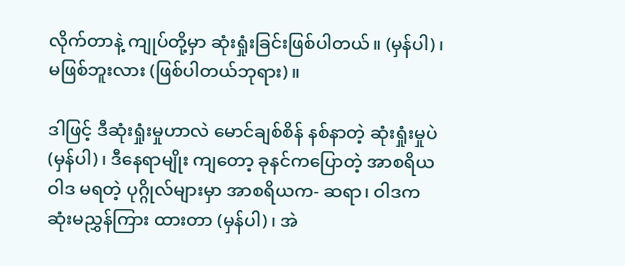လိုက်တာနဲ့ ကျုပ်တို့မှာ ဆုံးရှုံးခြင်းဖြစ်ပါတယ်။ (မှန်ပါ)၊ မဖြစ်ဘူးလား (ဖြစ်ပါတယ်ဘုရား)။

ဒါဖြင့် ဒီဆုံးရှုံးမှုဟာလဲ မောင်ချစ်စိန် နစ်နာတဲ့ ဆုံးရှုံးမှုပဲ (မှန်ပါ)၊ ဒီနေရာမျိုး ကျတော့ ခုနင်ကပြောတဲ့ အာစရိယဝါဒ မရတဲ့ ပုဂ္ဂိုလ်များမှာ အာစရိယက- ဆရာ၊ ဝါဒက ဆုံးမညွှန်ကြား ထားတာ (မှန်ပါ)၊ အဲ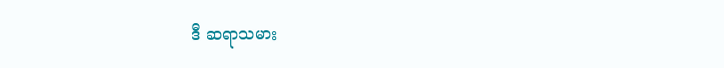ဒီ ဆရာသမား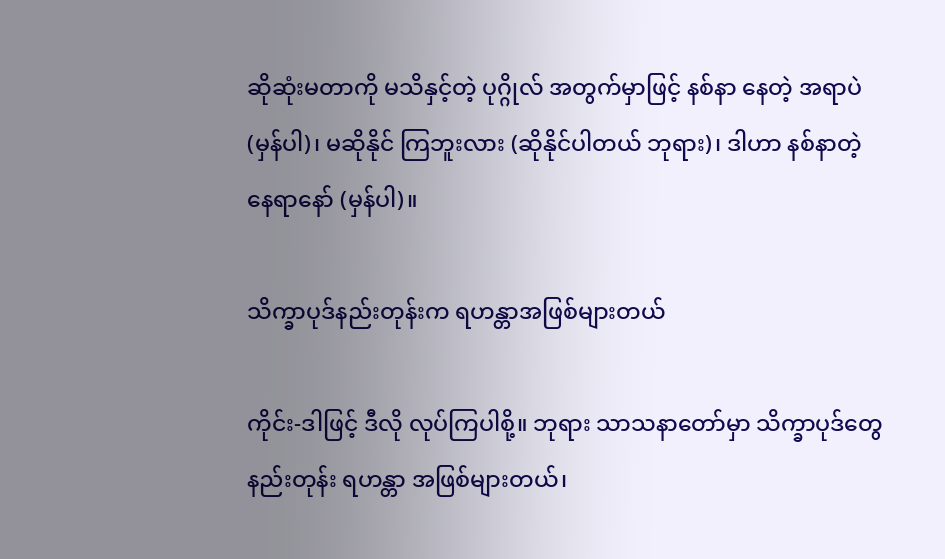ဆိုဆုံးမတာကို မသိနှင့်တဲ့ ပုဂ္ဂိုလ် အတွက်မှာဖြင့် နစ်နာ နေတဲ့ အရာပဲ(မှန်ပါ)၊ မဆိုနိုင် ကြဘူးလား (ဆိုနိုင်ပါတယ် ဘုရား)၊ ဒါဟာ နစ်နာတဲ့ နေရာနော် (မှန်ပါ)။

သိက္ခာပုဒ်နည်းတုန်းက ရဟန္တာအဖြစ်များတယ်

ကိုင်း-ဒါဖြင့် ဒီလို လုပ်ကြပါစို့။ ဘုရား သာသနာတော်မှာ သိက္ခာပုဒ်တွေ နည်းတုန်း ရဟန္တာ အဖြစ်များတယ်၊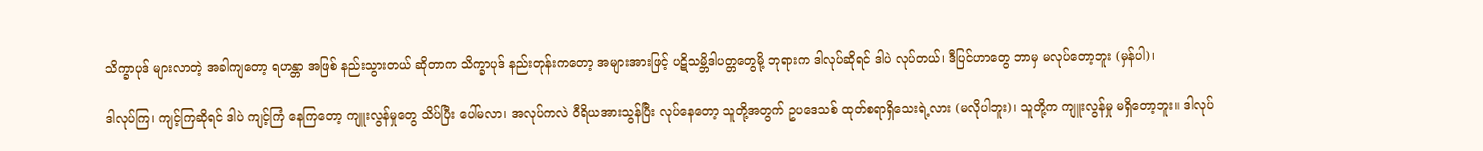သိက္ခာပုဒ် များလာတဲ့ အခါကျတော့ ရဟန္တာ အဖြစ် နည်းသွားတယ် ဆိုတာက သိက္ခာပုဒ် နည်းတုန်းကတော့ အများအားဖြင့် ပဋိသမ္ဘိဒါပတ္တတွေမို့ ဘုရားက ဒါလုပ်ဆိုရင် ဒါပဲ လုပ်တယ်၊ ဒီပြင်ဟာတွေ ဘာမှ မလုပ်တော့ဘူး (မှန်ပါ)၊

ဒါလုပ်ကြ၊ ကျင့်ကြဆိုရင် ဒါပဲ ကျင့်ကြံ နေကြတော့ ကျူးလွန်မှုတွေ သိပ်ပြီး ပေါ်မလာ၊ အလုပ်ကလဲ ဝီရိယအားသွန်ပြီး လုပ်နေတော့ သူတို့အတွက် ဥပဒေသစ် ထုတ်စရာရှိသေးရဲ့လား (မလိုပါဘူး)၊ သူတို့က ကျူးလွန်မှု မရှိတော့ဘူး။ ဒါလုပ်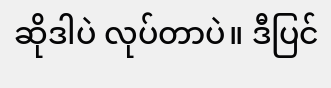ဆိုဒါပဲ လုပ်တာပဲ။ ဒီပြင်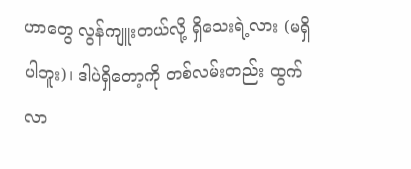ဟာတွေ လွန်ကျူးတယ်လို့ ရှိသေးရဲ့လား (မရှိပါဘူး)၊ ဒါပဲရှိတော့ကို တစ်လမ်းတည်း ထွက်လာ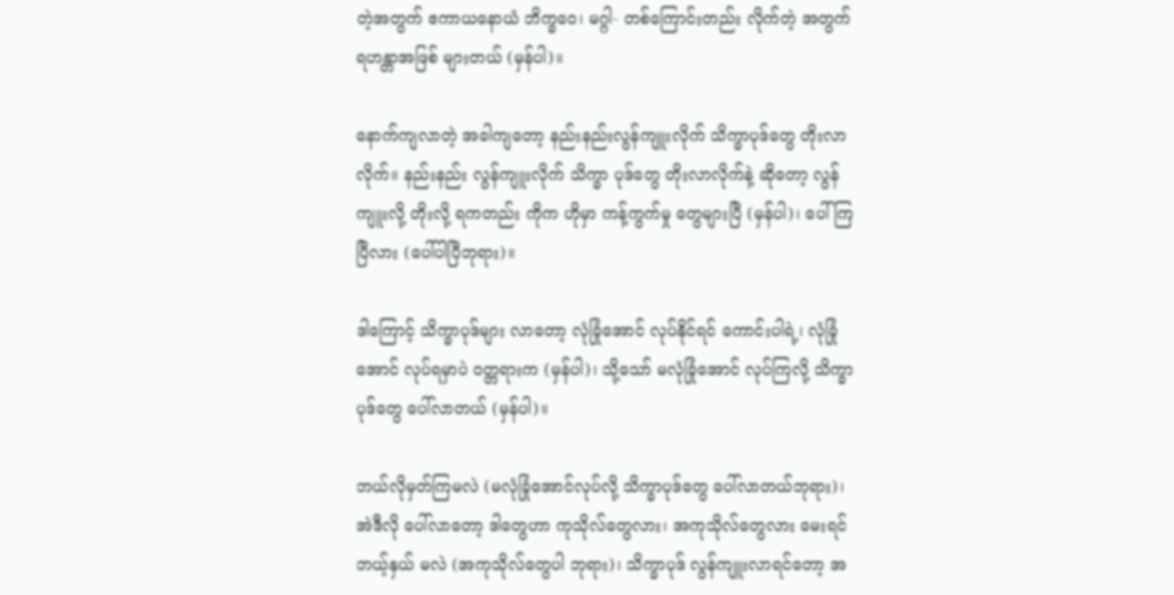တဲ့အတွက် ဧကာယနောယံ ဘိက္ခဝေ၊ မဂ္ဂါ- တစ်ကြောင်းတည်း လိုက်တဲ့ အတွက် ရဟန္တာအဖြစ် များတယ် (မှန်ပါ)။

နောက်ကျလာတဲ့ အခါကျတော့ နည်းနည်းလွန်ကျူးလိုက် သိက္ခာပုဒ်တွေ တိုးလာလိုက်။ နည်းနည်း လွန်ကျူးလိုက် သိက္ခာ ပုဒ်တွေ တိုးလာလိုက်နဲ့ ဆိုတော့ လွန်ကျူးလို့ တိုးလို့ ရကတည်း ကိုက ဟိုမှာ ကန့်ကွက်မှု တွေများပြီ (မှန်ပါ)၊ ပေါ်ကြပြီလား (ပေါ်ပါပြီဘုရား)။

ဒါကြောင့် သိက္ခာပုဒ်များ လာတော့ လုံခြုံအောင် လုပ်နိုင်ရင် ကောင်းပါရဲ့၊ လုံခြုံအောင် လုပ်ရမှာပဲ ဝတ္တရားက (မှန်ပါ)၊ သို့သော် မလုံခြုံအောင် လုပ်ကြလို့ သိက္ခာပုဒ်တွေ ပေါ်လာတယ် (မှန်ပါ)။

ဘယ်လိုမှတ်ကြမလဲ (မလုံခြုံအောင်လုပ်လို့ သိက္ခာပုဒ်တွေ ပေါ်လာတယ်ဘုရား)၊ အဲဒီလို ပေါ်လာတော့ ဒါတွေဟာ ကုသိုလ်တွေလား၊ အကုသိုလ်တွေလား မေးရင် ဘယ့်နှယ် မလဲ (အကုသိုလ်တွေပါ ဘုရား)၊ သိက္ခာပုဒ် လွန်ကျူးလာရင်တော့ အ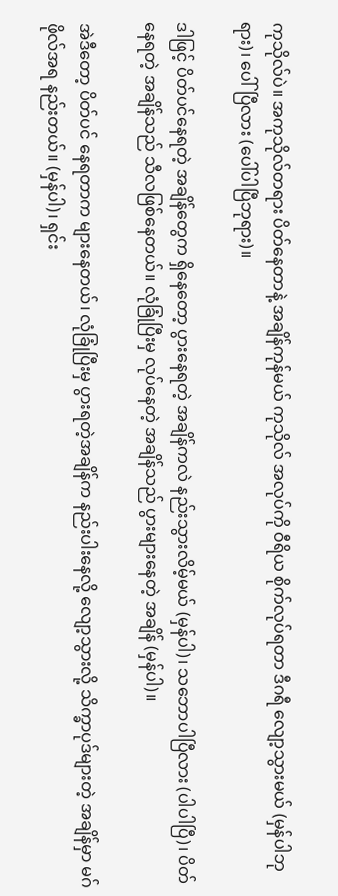ကုသိုလ်ပဲ။ အကုသိုလ်တရား ပိတ်နေတာနဲ့ အချိန်ကုန်မယ် ကုသိုလ် အလုပ်ကို ဝီရိယ စိုက်လုပ်ရတာ ဒီဂရီ လျော့သွားမယ် (မှန်ပါဘုရား)၊ ပေါ်ပြီလား (ပေါ်ပါပြီဘုရား)။

ဒါဖြင့် ပိတ်ပင်နေရတဲ့ အချိန်တွေက ရှိနေတော့ ပွားနေရတဲ့ အချိန်ကလဲ နည်းသွားလိမ့်မယ် (မှန်ပါ)၊ သဘောပါပြီလား (ပါပါပြီ)၊ ပိတ်နေရတဲ့ အချိန်သည် သီလဖြစ်နေတယ်။ လုံခြုံပြီးမှ လုပ်နေတဲ့ အချိန်သည် ပွားများနေတဲ့ အချိန် (မှန်ပါ)။

အဲဒီတော့ ပိတ်ပင် နေရတာက များနေတယ်၊ လုံခြုံပြီးမှ ပွားရတဲ့အချိန်က နည်းပါးနေလို့ လျော့သွားလို့ သိက္ခာပုဒ်များတဲ့ အချိန်မှာ မဂ်ဖိုလ်အရ နည်းတယ်။ (မှန်ပါ)၊ ရှင်း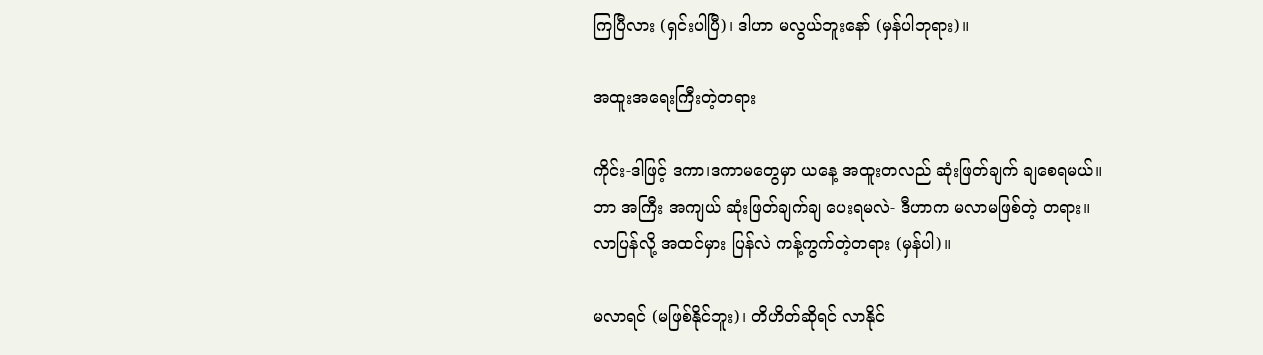ကြပြီလား (ရှင်းပါပြီ)၊ ဒါဟာ မလွယ်ဘူးနော် (မှန်ပါဘုရား)။

အထူးအရေးကြီးတဲ့တရား

ကိုင်း-ဒါဖြင့် ဒကာ၊ဒကာမတွေမှာ ယနေ့ အထူးတလည် ဆုံးဖြတ်ချက် ချစေရမယ်။ ဘာ အကြီး အကျယ် ဆုံးဖြတ်ချက်ချ ပေးရမလဲ- ဒီဟာက မလာမဖြစ်တဲ့ တရား။ လာပြန်လို့ အထင်မှား ပြန်လဲ ကန့်ကွက်တဲ့တရား (မှန်ပါ)။

မလာရင် (မဖြစ်နိုင်ဘူး)၊ တိဟိတ်ဆိုရင် လာနိုင်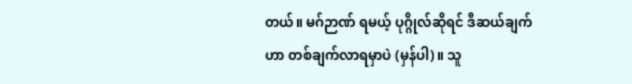တယ်။ မဂ်ဉာဏ် ရမယ့် ပုဂ္ဂိုလ်ဆိုရင် ဒီဆယ်ချက်ဟာ တစ်ချက်လာရမှာပဲ (မှန်ပါ)။ သူ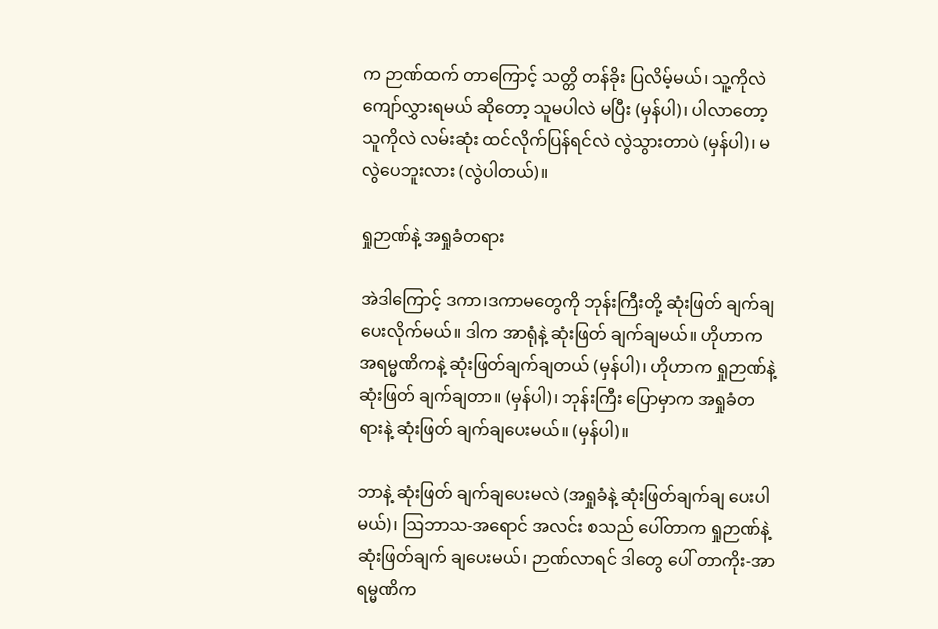က ဉာဏ်ထက် တာကြောင့် သတ္တိ တန်ခိုး ပြလိမ့်မယ်၊ သူ့ကိုလဲ ကျော်လွှားရမယ် ဆိုတော့ သူမပါလဲ မပြီး (မှန်ပါ)၊ ပါလာတော့ သူကိုလဲ လမ်းဆုံး ထင်လိုက်ပြန်ရင်လဲ လွဲသွားတာပဲ (မှန်ပါ)၊ မလွဲပေဘူးလား (လွဲပါတယ်)။

ရှုဉာဏ်နဲ့ အရှုခံတရား

အဲဒါကြောင့် ဒကာ၊ဒကာမတွေကို ဘုန်းကြီးတို့ ဆုံးဖြတ် ချက်ချပေးလိုက်မယ်။ ဒါက အာရုံနဲ့ ဆုံးဖြတ် ချက်ချမယ်။ ဟိုဟာက အရမ္မဏိကနဲ့ ဆုံးဖြတ်ချက်ချတယ် (မှန်ပါ)၊ ဟိုဟာက ရှုဉာဏ်နဲ့ ဆုံးဖြတ် ချက်ချတာ။ (မှန်ပါ)၊ ဘုန်းကြီး ပြောမှာက အရှုခံတရားနဲ့ ဆုံးဖြတ် ချက်ချပေးမယ်။ (မှန်ပါ)။

ဘာနဲ့ ဆုံးဖြတ် ချက်ချပေးမလဲ (အရှုခံနဲ့ ဆုံးဖြတ်ချက်ချ ပေးပါမယ်)၊ ဩဘာသ-အရောင် အလင်း စသည် ပေါ်တာက ရှုဉာဏ်နဲ့ ဆုံးဖြတ်ချက် ချပေးမယ်၊ ဉာဏ်လာရင် ဒါတွေ ပေါ် တာကိုး-အာရမ္မဏိက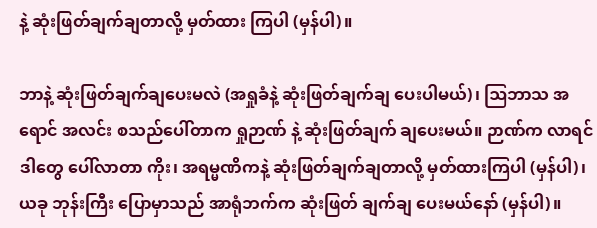နဲ့ ဆုံးဖြတ်ချက်ချတာလို့ မှတ်ထား ကြပါ (မှန်ပါ)။

ဘာနဲ့ ဆုံးဖြတ်ချက်ချပေးမလဲ (အရှုခံနဲ့ ဆုံးဖြတ်ချက်ချ ပေးပါမယ်)၊ ဩဘာသ အရောင် အလင်း စသည်ပေါ်တာက ရှုဉာဏ် နဲ့ ဆုံးဖြတ်ချက် ချပေးမယ်။ ဉာဏ်က လာရင် ဒါတွေ ပေါ်လာတာ ကိုး၊ အရမ္မဏိကနဲ့ ဆုံးဖြတ်ချက်ချတာလို့ မှတ်ထားကြပါ (မှန်ပါ)၊ ယခု ဘုန်းကြီး ပြောမှာသည် အာရုံဘက်က ဆုံးဖြတ် ချက်ချ ပေးမယ်နော် (မှန်ပါ)။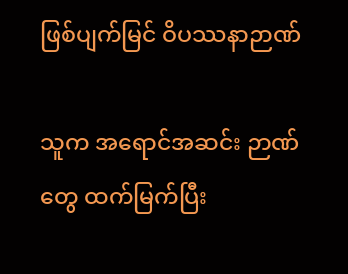ဖြစ်ပျက်မြင် ဝိပဿနာဉာဏ်

သူက အရောင်အဆင်း ဉာဏ်တွေ ထက်မြက်ပြီး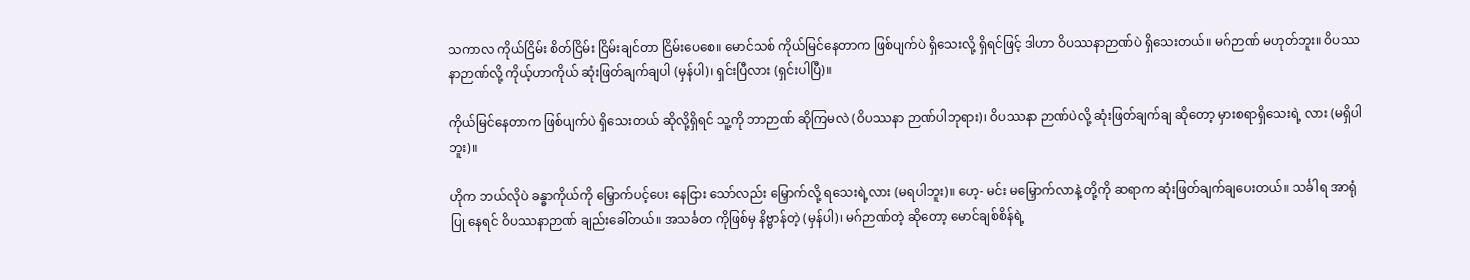သကာလ ကိုယ်ငြိမ်း စိတ်ငြိမ်း ငြိမ်းချင်တာ ငြိမ်းပေစေ။ မောင်သစ် ကိုယ်မြင်နေတာက ဖြစ်ပျက်ပဲ ရှိသေးလို့ ရှိရင်ဖြင့် ဒါဟာ ဝိပဿနာဉာဏ်ပဲ ရှိသေးတယ်။ မဂ်ဉာဏ် မဟုတ်ဘူး။ ဝိပဿ နာဉာဏ်လို့ ကိုယ့်ဟာကိုယ် ဆုံးဖြတ်ချက်ချပါ (မှန်ပါ)၊ ရှင်းပြီလား (ရှင်းပါပြီ)။

ကိုယ်မြင်နေတာက ဖြစ်ပျက်ပဲ ရှိသေးတယ် ဆိုလို့ရှိရင် သူ့ကို ဘာဉာဏ် ဆိုကြမလဲ (ဝိပဿနာ ဉာဏ်ပါဘုရား)၊ ဝိပဿနာ ဉာဏ်ပဲလို့ ဆုံးဖြတ်ချက်ချ ဆိုတော့ မှားစရာရှိသေးရဲ့ လား (မရှိပါဘူး)။

ဟိုက ဘယ်လိုပဲ ခန္ဓာကိုယ်ကို မြှောက်ပင့်ပေး နေငြား သော်လည်း မြှောက်လို့ ရသေးရဲ့လား (မရပါဘူး)။ ဟေ့- မင်း မမြှောက်လာနဲ့ တို့ကို ဆရာက ဆုံးဖြတ်ချက်ချပေးတယ်။ သင်္ခါရ အာရုံပြု နေရင် ဝိပဿနာဉာဏ် ချည်းခေါ်တယ်။ အသင်္ခတ ကိုဖြစ်မှ နိဗ္ဗာန်တဲ့ (မှန်ပါ)၊ မဂ်ဉာဏ်တဲ့ ဆိုတော့ မောင်ချစ်စိန်ရဲ့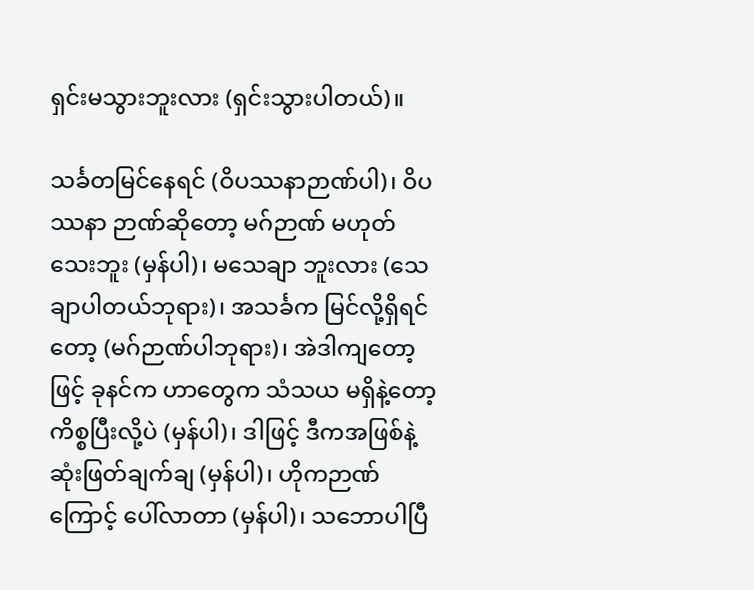ရှင်းမသွားဘူးလား (ရှင်းသွားပါတယ်)။

သင်္ခတမြင်နေရင် (ဝိပဿနာဉာဏ်ပါ)၊ ဝိပဿနာ ဉာဏ်ဆိုတော့ မဂ်ဉာဏ် မဟုတ်သေးဘူး (မှန်ပါ)၊ မသေချာ ဘူးလား (သေချာပါတယ်ဘုရား)၊ အသင်္ခက မြင်လို့ရှိရင်တော့ (မဂ်ဉာဏ်ပါဘုရား)၊ အဲဒါကျတော့ဖြင့် ခုနင်က ဟာတွေက သံသယ မရှိနဲ့တော့ ကိစ္စပြီးလို့ပဲ (မှန်ပါ)၊ ဒါဖြင့် ဒီကအဖြစ်နဲ့ ဆုံးဖြတ်ချက်ချ (မှန်ပါ)၊ ဟိုကဉာဏ်ကြောင့် ပေါ်လာတာ (မှန်ပါ)၊ သဘောပါပြီ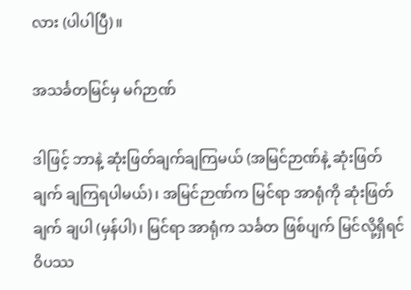လား (ပါပါပြီ)။

အသင်္ခတမြင်မှ မဂ်ဉာဏ်

ဒါဖြင့် ဘာနဲ့ ဆုံးဖြတ်ချက်ချကြမယ် (အမြင်ဉာဏ်နဲ့ ဆုံးဖြတ်ချက် ချကြရပါမယ်)၊ အမြင်ဉာဏ်က မြင်ရာ အာရုံကို ဆုံးဖြတ်ချက် ချပါ (မှန်ပါ)၊ မြင်ရာ အာရုံက သင်္ခတ ဖြစ်ပျက် မြင်လို့ရှိရင် ဝိပဿ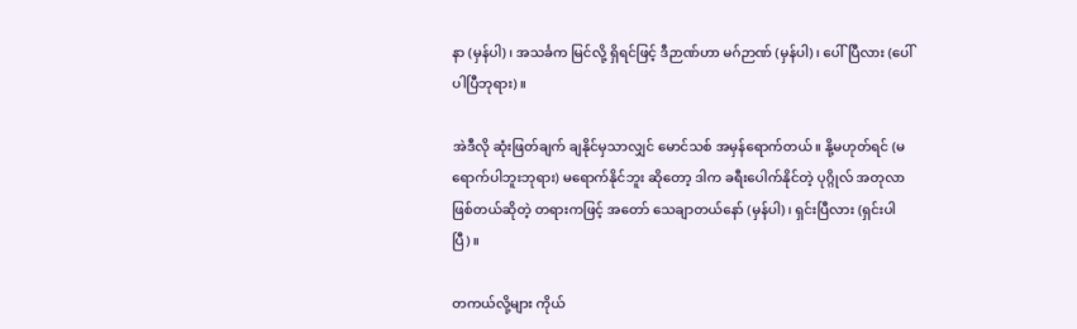နာ (မှန်ပါ)၊ အသင်္ခက မြင်လို့ ရှိရင်ဖြင့် ဒီဉာဏ်ဟာ မဂ်ဉာဏ် (မှန်ပါ)၊ ပေါ်ပြီလား (ပေါ်ပါပြီဘုရား)။

အဲဒီလို ဆုံးဖြတ်ချက် ချနိုင်မှသာလျှင် မောင်သစ် အမှန်ရောက်တယ်။ နို့မဟုတ်ရင် (မရောက်ပါဘူးဘုရား) မရောက်နိုင်ဘူး ဆိုတော့ ဒါက ခရီးပေါက်နိုင်တဲ့ ပုဂ္ဂိုလ် အတုလာ ဖြစ်တယ်ဆိုတဲ့ တရားကဖြင့် အတော် သေချာတယ်နော် (မှန်ပါ)၊ ရှင်းပြီလား (ရှင်းပါပြီ)။

တကယ်လို့များ ကိုယ်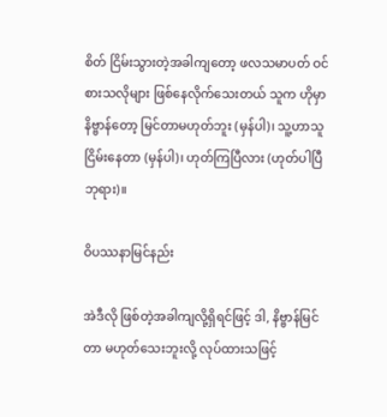စိတ် ငြိမ်းသွားတဲ့အခါကျတော့ ဖလသမာပတ် ဝင်စားသလိုများ ဖြစ်နေလိုက်သေးတယ် သူက ဟိုမှာ နိဗ္ဗာန်တော့ မြင်တာမဟုတ်ဘူး (မှန်ပါ)၊ သူ့ဟာသူ ငြိမ်းနေတာ (မှန်ပါ)၊ ဟုတ်ကြပြီလား (ဟုတ်ပါပြီဘုရား)။

ဝိပဿနာမြင်နည်း

အဲဒီလို ဖြစ်တဲ့အခါကျလို့ရှိရင်ဖြင့် ဒါ, နိဗ္ဗာန်မြင်တာ မဟုတ်သေးဘူးလို့ လုပ်ထားသဖြင့်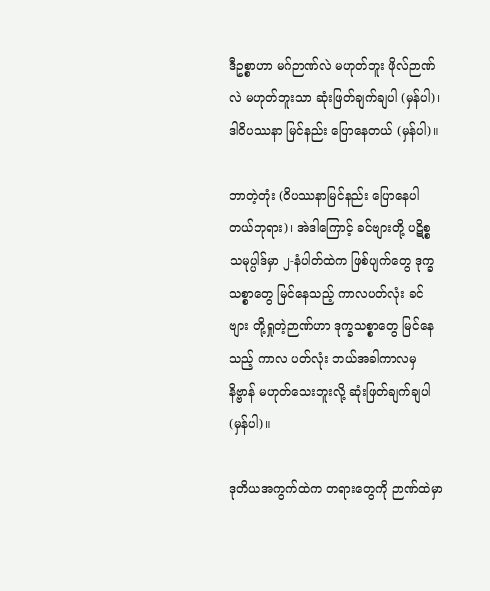ဒီဥစ္စာဟာ မဂ်ဉာဏ်လဲ မဟုတ်ဘူး ဖိုလ်ဉာဏ်လဲ မဟုတ်ဘူးသာ ဆုံးဖြတ်ချက်ချပါ (မှန်ပါ)၊ ဒါဝိပဿနာ မြင်နည်း ပြောနေတယ် (မှန်ပါ)။

ဘာတဲ့တုံး (ဝိပဿနာမြင်နည်း ပြောနေပါတယ်ဘုရား)၊ အဲဒါကြောင့် ခင်ဗျားတို့ ပဋိစ္စသမုပ္ပါဒ်မှာ ၂-နံပါတ်ထဲက ဖြစ်ပျက်တွေ ဒုက္ခသစ္စာတွေ မြင်နေသည့် ကာလပတ်လုံး ခင်ဗျား တို့ရှုတဲ့ဉာဏ်ဟာ ဒုက္ခသစ္စာတွေ မြင်နေသည့် ကာလ ပတ်လုံး ဘယ်အခါကာလမှ နိဗ္ဗာန် မဟုတ်သေးဘူးလို့ ဆုံးဖြတ်ချက်ချပါ(မှန်ပါ)။

ဒုတိယအကွက်ထဲက တရားတွေကို ဉာဏ်ထဲမှာ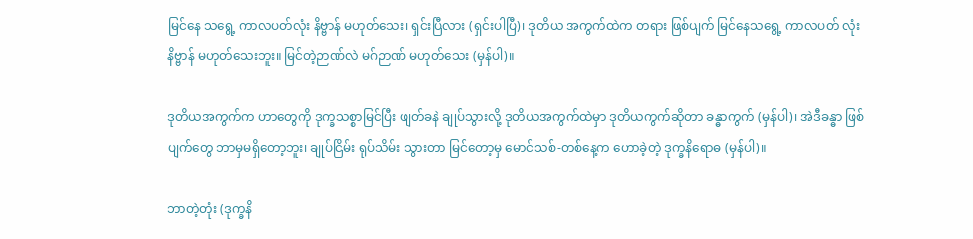မြင်နေ သရွေ့ ကာလပတ်လုံး နိဗ္ဗာန် မဟုတ်သေး၊ ရှင်းပြီလား (ရှင်းပါပြီ)၊ ဒုတိယ အကွက်ထဲက တရား ဖြစ်ပျက် မြင်နေသရွေ့ ကာလပတ် လုံး နိဗ္ဗာန် မဟုတ်သေးဘူး။ မြင်တဲ့ဉာဏ်လဲ မဂ်ဉာဏ် မဟုတ်သေး (မှန်ပါ)။

ဒုတိယအကွက်က ဟာတွေကို ဒုက္ခသစ္စာမြင်ပြီး ဖျတ်ခနဲ ချုပ်သွားလို့ ဒုတိယအကွက်ထဲမှာ ဒုတိယကွက်ဆိုတာ ခန္ဓာကွက် (မှန်ပါ)၊ အဲဒီခန္ဓာ ဖြစ်ပျက်တွေ ဘာမှမရှိတော့ဘူး၊ ချုပ်ငြိမ်း ရုပ်သိမ်း သွားတာ မြင်တော့မှ မောင်သစ်-တစ်နေ့က ဟောခဲ့တဲ့ ဒုက္ခနိရောဓ (မှန်ပါ)။

ဘာတဲ့တုံး (ဒုက္ခနိ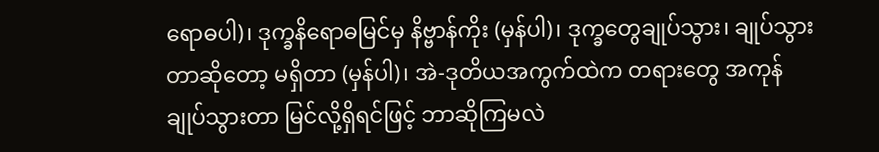ရောဓပါ)၊ ဒုက္ခနိရောဓမြင်မှ နိဗ္ဗာန်ကိုး (မှန်ပါ)၊ ဒုက္ခတွေချုပ်သွား၊ ချုပ်သွားတာဆိုတော့ မရှိတာ (မှန်ပါ)၊ အဲ-ဒုတိယအကွက်ထဲက တရားတွေ အကုန် ချုပ်သွားတာ မြင်လို့ရှိရင်ဖြင့် ဘာဆိုကြမလဲ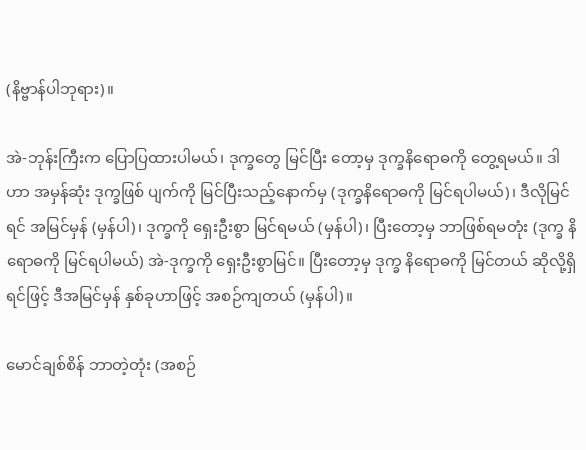(နိဗ္ဗာန်ပါဘုရား)။

အဲ-ဘုန်းကြီးက ပြောပြထားပါမယ်၊ ဒုက္ခတွေ မြင်ပြီး တော့မှ ဒုက္ခနိရောဓကို တွေ့ရမယ်။ ဒါဟာ အမှန်ဆုံး ဒုက္ခဖြစ် ပျက်ကို မြင်ပြီးသည့်နောက်မှ (ဒုက္ခနိရောဓကို မြင်ရပါမယ်)၊ ဒီလိုမြင်ရင် အမြင်မှန် (မှန်ပါ)၊ ဒုက္ခကို ရှေးဦးစွာ မြင်ရမယ် (မှန်ပါ)၊ ပြီးတော့မှ ဘာဖြစ်ရမတုံး (ဒုက္ခ နိရောဓကို မြင်ရပါမယ်) အဲ-ဒုက္ခကို ရှေးဦးစွာမြင်။ ပြီးတော့မှ ဒုက္ခ နိရောဓကို မြင်တယ် ဆိုလို့ရှိရင်ဖြင့် ဒီအမြင်မှန် နှစ်ခုဟာဖြင့် အစဉ်ကျတယ် (မှန်ပါ)။

မောင်ချစ်စိန် ဘာတဲ့တုံး (အစဉ်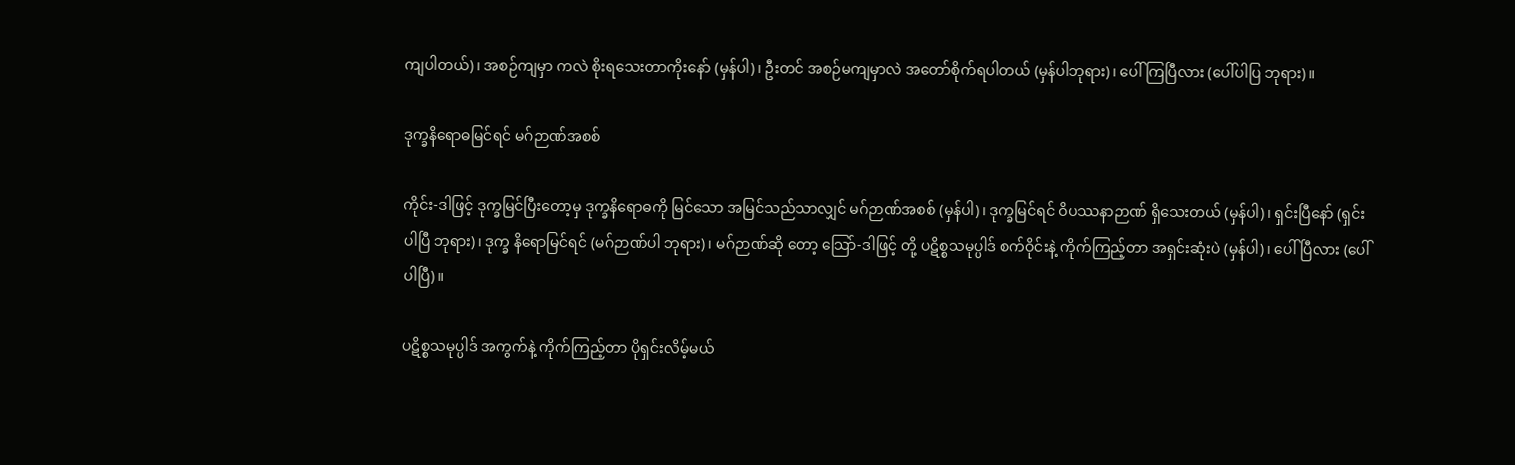ကျပါတယ်)၊ အစဉ်ကျမှာ ကလဲ စိုးရသေးတာကိုးနော် (မှန်ပါ)၊ ဦးတင် အစဉ်မကျမှာလဲ အတော်စိုက်ရပါတယ် (မှန်ပါဘုရား)၊ ပေါ်ကြပြီလား (ပေါ်ပါပြ ဘုရား)။

ဒုက္ခနိရောဓမြင်ရင် မဂ်ဉာဏ်အစစ်

ကိုင်း-ဒါဖြင့် ဒုက္ခမြင်ပြီးတော့မှ ဒုက္ခနိရောဓကို မြင်သော အမြင်သည်သာလျှင် မဂ်ဉာဏ်အစစ် (မှန်ပါ)၊ ဒုက္ခမြင်ရင် ဝိပဿနာဉာဏ် ရှိသေးတယ် (မှန်ပါ)၊ ရှင်းပြီနော် (ရှင်းပါပြီ ဘုရား)၊ ဒုက္ခ နိရောမြင်ရင် (မဂ်ဉာဏ်ပါ ဘုရား)၊ မဂ်ဉာဏ်ဆို တော့ သြော်-ဒါဖြင့် တို့ ပဋိစ္စသမုပ္ပါဒ် စက်ဝိုင်းနဲ့ ကိုက်ကြည့်တာ အရှင်းဆုံးပဲ (မှန်ပါ)၊ ပေါ်ပြီလား (ပေါ်ပါပြီ)။

ပဋိစ္စသမုပ္ပါဒ် အကွက်နဲ့ ကိုက်ကြည့်တာ ပိုရှင်းလိမ့်မယ်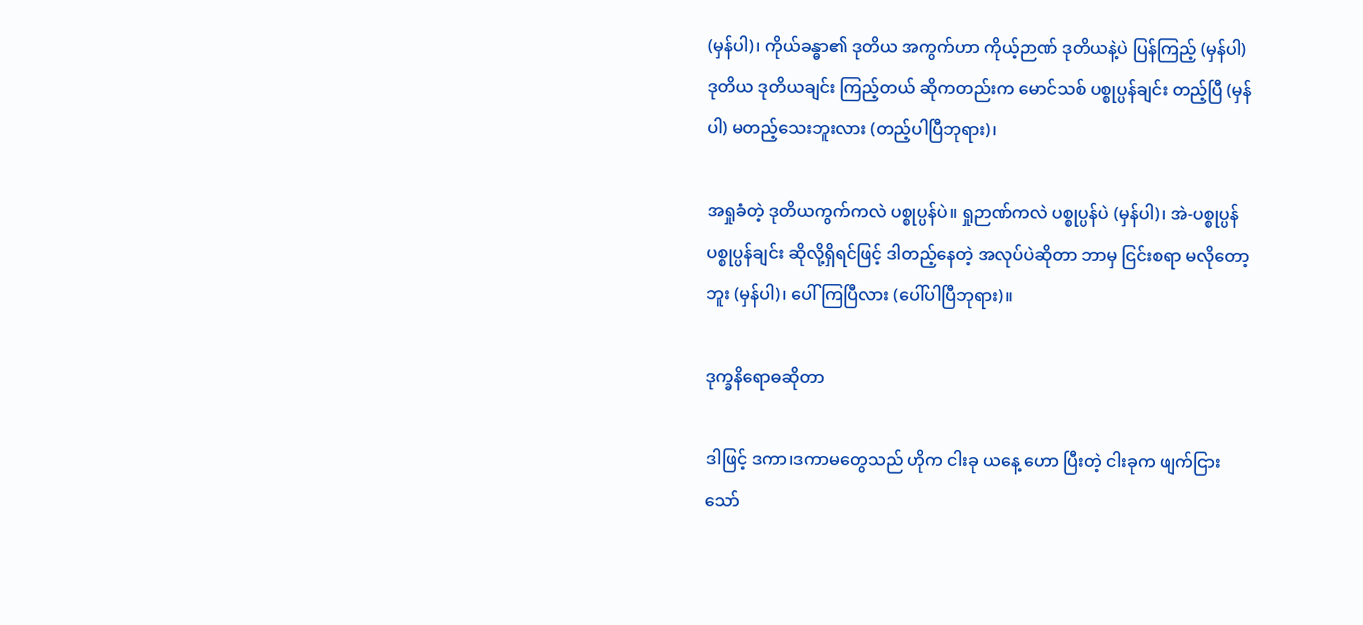(မှန်ပါ)၊ ကိုယ်ခန္ဓာ၏ ဒုတိယ အကွက်ဟာ ကိုယ့်ဉာဏ် ဒုတိယနဲ့ပဲ ပြန်ကြည့် (မှန်ပါ) ဒုတိယ ဒုတိယချင်း ကြည့်တယ် ဆိုကတည်းက မောင်သစ် ပစ္စုပ္ပန်ချင်း တည့်ပြီ (မှန်ပါ) မတည့်သေးဘူးလား (တည့်ပါပြီဘုရား)၊

အရှုခံတဲ့ ဒုတိယကွက်ကလဲ ပစ္စုပ္ပန်ပဲ။ ရှုဉာဏ်ကလဲ ပစ္စုပ္ပန်ပဲ (မှန်ပါ)၊ အဲ-ပစ္စုပ္ပန် ပစ္စုပ္ပန်ချင်း ဆိုလို့ရှိရင်ဖြင့် ဒါတည့်နေတဲ့ အလုပ်ပဲဆိုတာ ဘာမှ ငြင်းစရာ မလိုတော့ဘူး (မှန်ပါ)၊ ပေါ်ကြပြီလား (ပေါ်ပါပြီဘုရား)။

ဒုက္ခနိရောဓဆိုတာ

ဒါဖြင့် ဒကာ၊ဒကာမတွေသည် ဟိုက ငါးခု ယနေ့ ဟော ပြီးတဲ့ ငါးခုက ဖျက်ငြား သော်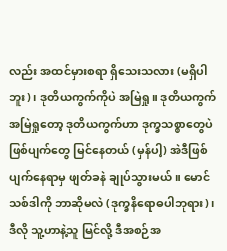လည်း အထင်မှားစရာ ရှိသေးသလား (မရှိပါဘူး)၊ ဒုတိယကွက်ကိုပဲ အမြဲရှု။ ဒုတိယကွက် အမြဲရှုတော့ ဒုတိယကွက်ဟာ ဒုက္ခသစ္စာတွေပဲ ဖြစ်ပျက်တွေ မြင်နေတယ် (မှန်ပါ့) အဲဒီဖြစ်ပျက်နေရာမှ ဖျတ်ခနဲ ချုပ်သွားမယ်။ မောင်သစ်ဒါကို ဘာဆိုမလဲ (ဒုက္ခနိရောဓပါဘုရား)၊ ဒီလို သူ့ဟာနဲ့သူ မြင်လို့ ဒီအစဉ်အ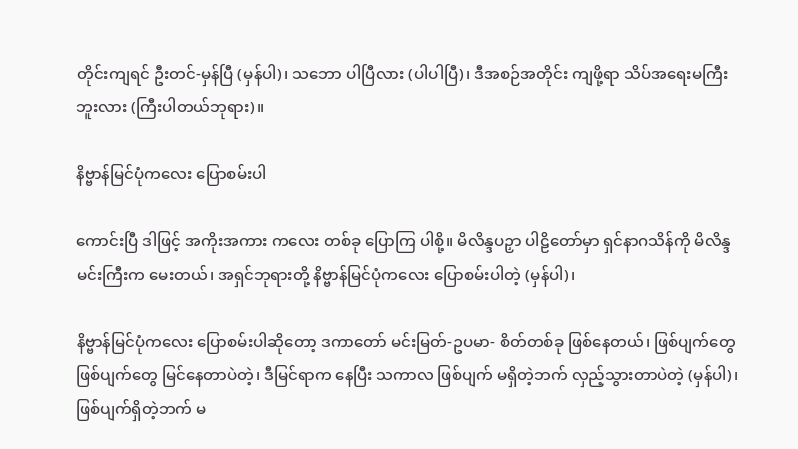တိုင်းကျရင် ဦးတင်-မှန်ပြီ (မှန်ပါ)၊ သဘော ပါပြီလား (ပါပါပြီ)၊ ဒီအစဉ်အတိုင်း ကျဖို့ရာ သိပ်အရေးမကြီး ဘူးလား (ကြီးပါတယ်ဘုရား)။

နိဗ္ဗာန်မြင်ပုံကလေး ပြောစမ်းပါ

ကောင်းပြီ ဒါဖြင့် အကိုးအကား ကလေး တစ်ခု ပြောကြ ပါစို့။ မိလိန္ဒပဉှာ ပါဠိတော်မှာ ရှင်နာဂသိန်ကို မိလိန္ဒမင်းကြီးက မေးတယ်၊ အရှင်ဘုရားတို့ နိဗ္ဗာန်မြင်ပုံကလေး ပြောစမ်းပါတဲ့ (မှန်ပါ)၊

နိဗ္ဗာန်မြင်ပုံကလေး ပြောစမ်းပါဆိုတော့ ဒကာတော် မင်းမြတ်-ဥပမာ- စိတ်တစ်ခု ဖြစ်နေတယ်၊ ဖြစ်ပျက်တွေ ဖြစ်ပျက်တွေ မြင်နေတာပဲတဲ့၊ ဒီမြင်ရာက နေပြီး သကာလ ဖြစ်ပျက် မရှိတဲ့ဘက် လှည့်သွားတာပဲတဲ့ (မှန်ပါ)၊ ဖြစ်ပျက်ရှိတဲ့ဘက် မ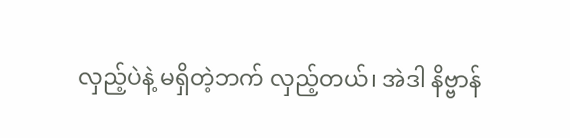လှည့်ပဲနဲ့ မရှိတဲ့ဘက် လှည့်တယ်၊ အဲဒါ နိဗ္ဗာန်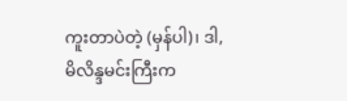ကူးတာပဲတဲ့ (မှန်ပါ)၊ ဒါ,မိလိန္ဒမင်းကြီးက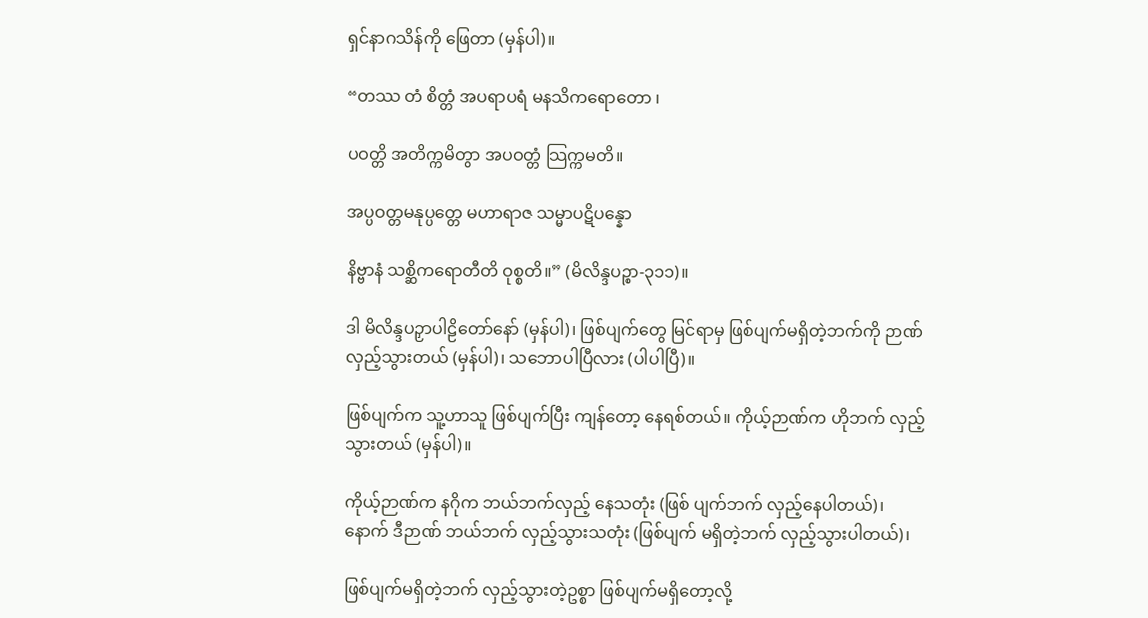ရှင်နာဂသိန်ကို ဖြေတာ (မှန်ပါ)။

“တဿ တံ စိတ္တံ အပရာပရံ မနသိကရောတော ၊

ပဝတ္တိ အတိက္ကမိတွာ အပဝတ္တံ သြက္ကမတိ။

အပ္ပဝတ္တမနုပ္ပတ္တေ မဟာရာဇ သမ္မာပဋိပန္နော

နိဗ္ဗာနံ သစ္ဆိကရောတီတိ ဝုစ္စတိ။” (မိလိန္ဒပဉ္စာ-၃၁၁)။

ဒါ မိလိန္ဒပဉှာပါဠိတော်နော် (မှန်ပါ)၊ ဖြစ်ပျက်တွေ မြင်ရာမှ ဖြစ်ပျက်မရှိတဲ့ဘက်ကို ဉာဏ်လှည့်သွားတယ် (မှန်ပါ)၊ သဘောပါပြီလား (ပါပါပြီ)။

ဖြစ်ပျက်က သူ့ဟာသူ ဖြစ်ပျက်ပြီး ကျန်တော့ နေရစ်တယ်။ ကိုယ့်ဉာဏ်က ဟိုဘက် လှည့်သွားတယ် (မှန်ပါ)။

ကိုယ့်ဉာဏ်က နဂိုက ဘယ်ဘက်လှည့် နေသတုံး (ဖြစ် ပျက်ဘက် လှည့်နေပါတယ်)၊ နောက် ဒီဉာဏ် ဘယ်ဘက် လှည့်သွားသတုံး (ဖြစ်ပျက် မရှိတဲ့ဘက် လှည့်သွားပါတယ်)၊

ဖြစ်ပျက်မရှိတဲ့ဘက် လှည့်သွားတဲ့ဥစ္စာ ဖြစ်ပျက်မရှိတော့လို့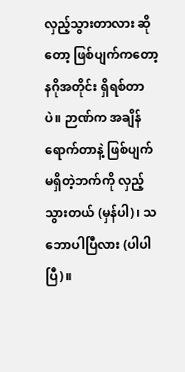လှည့်သွားတာလား ဆိုတော့ ဖြစ်ပျက်ကတော့ နဂိုအတိုင်း ရှိရစ်တာပဲ။ ဉာဏ်က အချိန်ရောက်တာနဲ့ ဖြစ်ပျက် မရှိတဲ့ဘက်ကို လှည့်သွားတယ် (မှန်ပါ)၊ သဘောပါပြီလား (ပါပါပြီ)။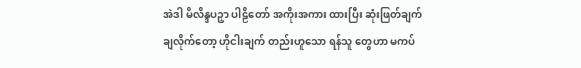အဲဒါ မိလိန္ဒပဉှာ ပါဠိတော် အကိုးအကား ထားပြီး ဆုံးဖြတ်ချက် ချလိုက်တော့ ဟိုငါးချက် တည်းဟူသော ရန်သူ တွေဟာ မကပ်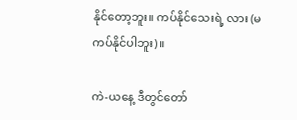နိုင်တော့ဘူး။ ကပ်နိုင်သေးရဲ့ လား (မကပ်နိုင်ပါဘူး)။

ကဲ-ယနေ့ ဒီတွင်တော်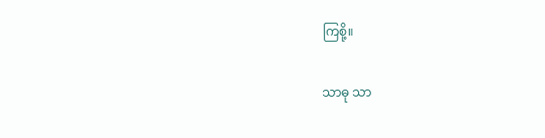ကြစို့။

သာဓု သာ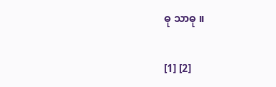ဓု သာဓု။

[1] [2]